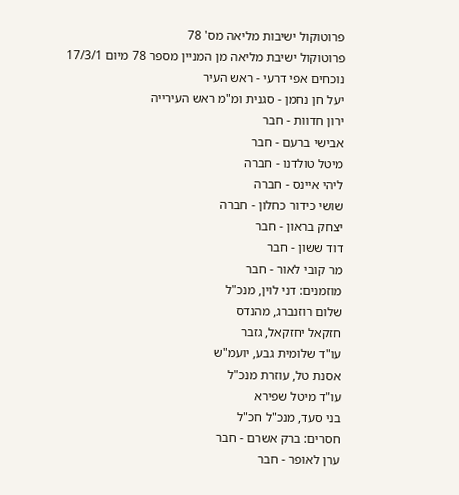פרוטוקול ישיבות מליאה מס' 78
פרוטוקול ישיבת מליאה מן המניין מספר 78 מיום 17/3/1
נוכחים אפי דרעי - ראש העיר
יעל חן נחמן - סגנית ומ"מ ראש העירייה
ירון חדוות - חבר
אבישי ברעם - חבר
מיטל טולדנו - חברה
ליהי איינס - חברה
שושי כידור כחלון - חברה
יצחק בראון - חבר
דוד ששון - חבר
מר קובי לאור - חבר
מוזמנים: דני לוין, מנכ"ל
שלום רוזנברג, מהנדס
חזקאל יחזקאל, גזבר
עו"ד שלומית גבע, יועמ"ש
אסנת טל, עוזרת מנכ"ל
עו"ד מיטל שפירא
בני סעד, מנכ"ל חכ"ל
חסרים: ברק אשרם - חבר
ערן לאופר - חבר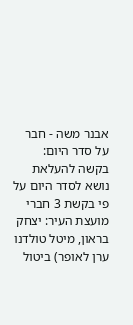אבנר משה - חבר
על סדר היום:
בקשה להעלאת נושא לסדר היום על פי בקשת 3 חברי מועצת העיר: יצחק בראון, מיטל טולדנו
ערן לאופר) ביטול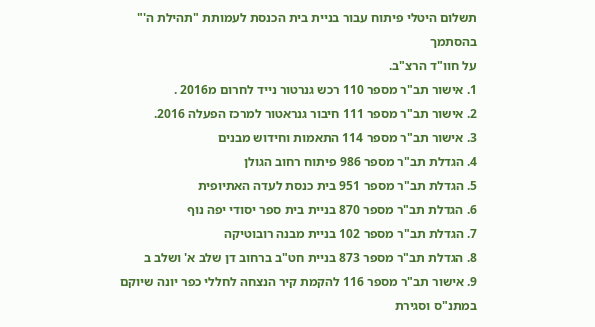תשלום היטלי פיתוח עבור בניית בית הכנסת לעמותת "תהילת ה'" בהסתמך
על חוו"ד הרצ"ב.
1. אישור תב"ר מספר 110 רכש גנרטור נייד לחרום מ2016 .
2. אישור תב"ר מספר 111 חיבור גנראטור למרכז הפעלה 2016.
3. אישור תב"ר מספר 114 התאמות וחידוש מבנים
4. הגדלת תב"ר מספר 986 פיתוח רחוב הגולן
5. הגדלת תב"ר מספר 951 בית כנסת לעדה האתיופית
6. הגדלת תב"ר מספר 870 בניית בית ספר יסודי יפה נוף
7. הגדלת תב"ר מספר 102 בניית מבנה רובוטיקה
8. הגדלת תב"ר מספר 873 בניית חט"ב ברחוב דן שלב א' ושלב ב
9. אישור תב"ר מספר 116 להקמת קיר הנצחה לחללי כפר יונה שיוקם במתנ"ס וסגירת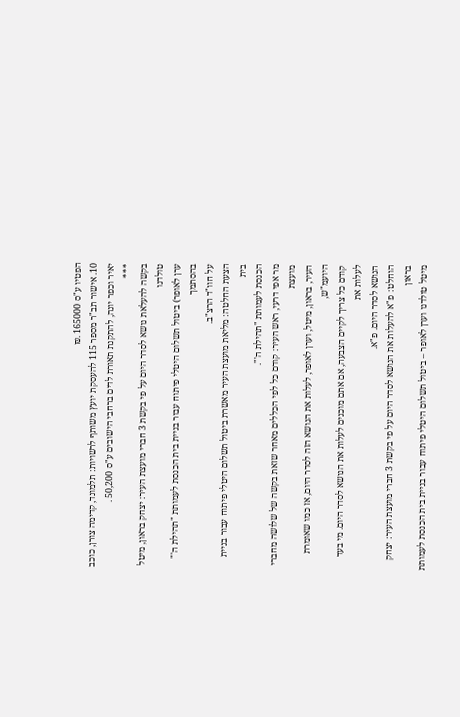הפטיו ע"ס 165000 .₪
10. אישור תב"ר מספר 115 להעסקת יועץ משותף לרשויות: תלמונד, קדימה צורן, כוכב
יאיר וכפר יונה, להתקנת תאורת לדים ברחבי הישובים ע"ס 50,200 .
***
בקשה להעלאת נושא לסדר היום על פי בקשת 3 חברי מועצת העיר: יצחק בראון, מיטל טולדנו
ערן לאופר) ביטול תשלום היטלי פיתוח עבור בניית בית הכנסת לעמותת "תהילת ה'" בהסתמך
על חוו"ד הרצ"ב.
הצעת החלטה: מליאת מועצת העיר מאשרת ביטול תשלום היטלי פיתוח עבור בניית בית
הכנסת לעמותת "תהילת ה'".
מר אפי דרעי, ראש העיר: קודם כל לפי הכללים מאחר שזאת בקשה של שלושה מחברי מועצת
העיר, בראון, מיטל, וערן לאופר, לעלות את הנושא הזה לסדר היום, אז כמו שאומרת היועמ"ש,
קודם כל צריך לקיים הצבעה, אם אתם מוכנים לעלות את הנושא לסדר היום. מי בעד לעלות את
הנושא לסדר היום. פ"א.
הוחלט: פ"א להעלות את הנושא לסדר היום על פי בקשת 3 חברי מועצת העיר: יצחק בראון
מיטל טולדנו וערן לאופר – ביטול תשלום היטלי פיתוח עבור בניית בית הכנסת לעמותת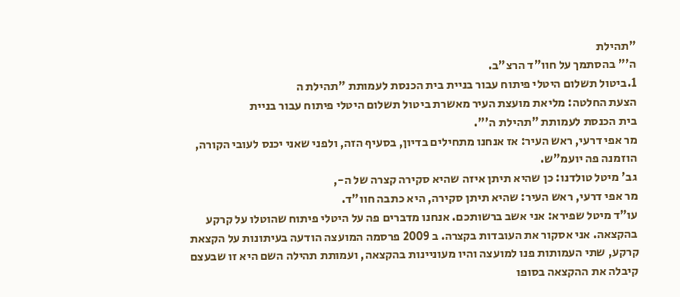"תהילת
ה'" בהסתמך על חוו"ד הרצ"ב.
1.ביטול תשלום היטלי פיתוח עבור בניית בית הכנסת לעמותת "תהילת ה
הצעת החלטה: מליאת מועצת העיר מאשרת ביטול תשלום היטלי פיתוח עבור בניית
בית הכנסת לעמותת "תהילת ה'".
מר אפי דרעי, ראש העיר: אז אנחנו מתחילים בדיון, בסעיף הזה, ולפני שאני יכנס לעובי הקורה,
הוזמנה פה יועמ"ש.
גב' מיטל טולדנו: כן שהיא תיתן איזה שהיא סקירה קצרה של ה-,
מר אפי דרעי, ראש העיר: שהיא תיתן סקירה, היא כתבה חוו"ד.
עו"ד מיטל שפירא: אני אשב ברשותכם. אנחנו מדברים פה על היטלי פיתוח שהוטלו על קרקע
בהקצאה. אני אסקור את העובדות בקצרה. ב 2009 פרסמה המועצה הודעה בעיתונות על הקצאת
קרקע, שתי העמותות פנו למועצה והיו מעוניינות בהקצאה, ועמותת תהילה השם היא זו שבעצם
קיבלה את ההקצאה בסופו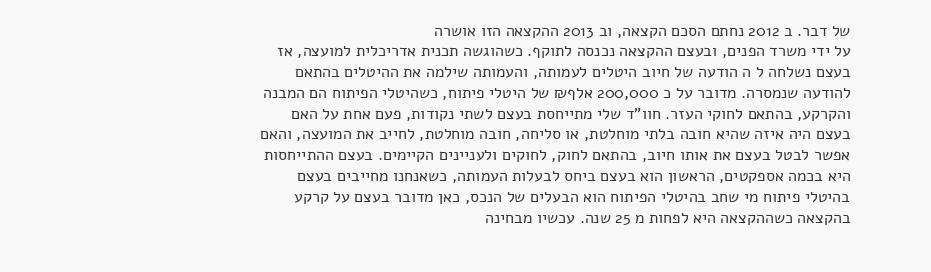של דבר. ב 2012 נחתם הסכם הקצאה, וב 2013 ההקצאה הזו אושרה
על ידי משרד הפנים, ובעצם ההקצאה נכנסה לתוקף. כשהוגשה תכנית אדריכלית למועצה, אז
בעצם נשלחה ל ה הודעה של חיוב היטלים לעמותה, והעמותה שילמה את ההיטלים בהתאם
להודעה שנמסרה. מדובר על כ 200,000 אלף₪ של היטלי פיתוח, כשהיטלי הפיתוח הם המבנה
והקרקע, בהתאם לחוקי העזר. חוו"ד שלי מתייחסת בעצם לשתי נקודות, פעם אחת על האם
בעצם היה איזה שהיא חובה בלתי מוחלטת, או סליחה, חובה מוחלטת, לחייב את המועצה, והאם
אפשר לבטל בעצם את אותו חיוב, בהתאם לחוק, לחוקים ולעניינים הקיימים. בעצם ההתייחסות
היא בכמה אספקטים, הראשון הוא בעצם ביחס לבעלות העמותה, כשאנחנו מחייבים בעצם
בהיטלי פיתוח מי שחב בהיטלי הפיתוח הוא הבעלים של הנכס, כאן מדובר בעצם על קרקע
בהקצאה כשההקצאה היא לפחות מ 25 שנה. עכשיו מבחינה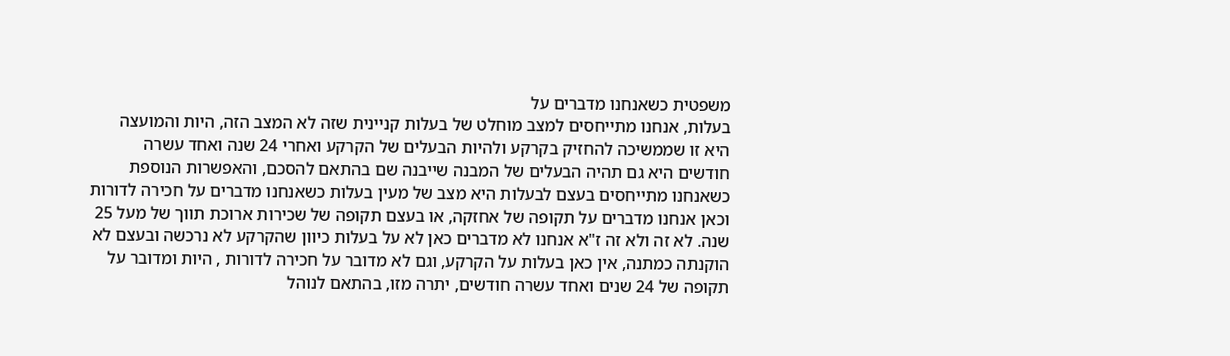משפטית כשאנחנו מדברים על
בעלות, אנחנו מתייחסים למצב מוחלט של בעלות קניינית שזה לא המצב הזה, היות והמועצה
היא זו שממשיכה להחזיק בקרקע ולהיות הבעלים של הקרקע ואחרי 24 שנה ואחד עשרה
חודשים היא גם תהיה הבעלים של המבנה שייבנה שם בהתאם להסכם, והאפשרות הנוספת
כשאנחנו מתייחסים בעצם לבעלות היא מצב של מעין בעלות כשאנחנו מדברים על חכירה לדורות
וכאן אנחנו מדברים על תקופה של אחזקה, או בעצם תקופה של שכירות ארוכת תווך של מעל 25
שנה. לא זה ולא זה ז"א אנחנו לא מדברים כאן לא על בעלות כיוון שהקרקע לא נרכשה ובעצם לא
הוקנתה כמתנה, אין כאן בעלות על הקרקע, וגם לא מדובר על חכירה לדורות , היות ומדובר על
תקופה של 24 שנים ואחד עשרה חודשים, יתרה מזו, בהתאם לנוהל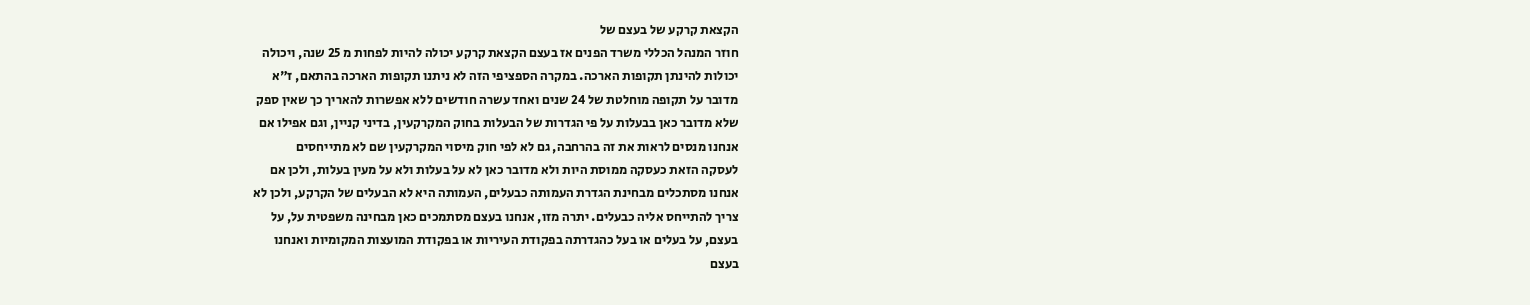הקצאת קרקע של בעצם של
חוזר המנהל הכללי משרד הפנים אז בעצם הקצאת קרקע יכולה להיות לפחות מ 25 שנה, ויכולה
יכולות להינתן תקופות הארכה. במקרה הספציפי הזה לא ניתנו תקופות הארכה בהתאם, ז"א
מדובר על תקופה מוחלטת של 24 שנים ואחד עשרה חודשים ללא אפשרות להאריך כך שאין ספק
שלא מדובר כאן בבעלות על פי הגדרות של הבעלות בחוק המקרקעין, בדיני קניין, וגם אפילו אם
אנחנו מנסים לראות את זה בהרחבה, גם לא לפי חוק מיסוי המקרקעין שם לא מתייחסים
לעסקה הזאת כעסקה ממוסת היות ולא מדובר כאן לא על בעלות ולא על מעין בעלות, ולכן אם
אנחנו מסתכלים מבחינת הגדרת העמותה כבעלים, העמותה היא לא הבעלים של הקרקע, ולכן לא
צריך להתייחס אליה כבעלים. יתרה מזו, אנחנו בעצם מסתמכים כאן מבחינה משפטית על, על
בעצם, על בעלים או בעל כהגדרתה בפקודת העיריות או בפקודת המועצות המקומיות ואנחנו
בעצם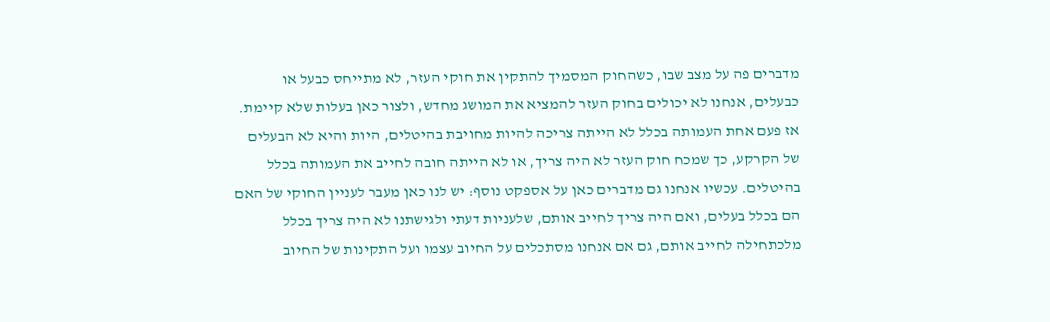מדברים פה על מצב שבו, כשהחוק המסמיך להתקין את חוקי העזר, לא מתייחס כבעל או
כבעלים, אנחנו לא יכולים בחוק העזר להמציא את המושג מחדש, ולצור כאן בעלות שלא קיימת.
אז פעם אחת העמותה בכלל לא הייתה צריכה להיות מחויבת בהיטלים, היות והיא לא הבעלים
של הקרקע, כך שמכח חוק העזר לא היה צריך, או לא הייתה חובה לחייב את העמותה בכלל
בהיטלים. עכשיו אנחנו גם מדברים כאן על אספקט נוסף: יש לנו כאן מעבר לעניין החוקי של האם
הם בכלל בעלים, ואם היה צריך לחייב אותם, שלעניות דעתי ולגישתנו לא היה צריך בכלל
מלכתחילה לחייב אותם, גם אם אנחנו מסתכלים על החיוב עצמו ועל התקינות של החיוב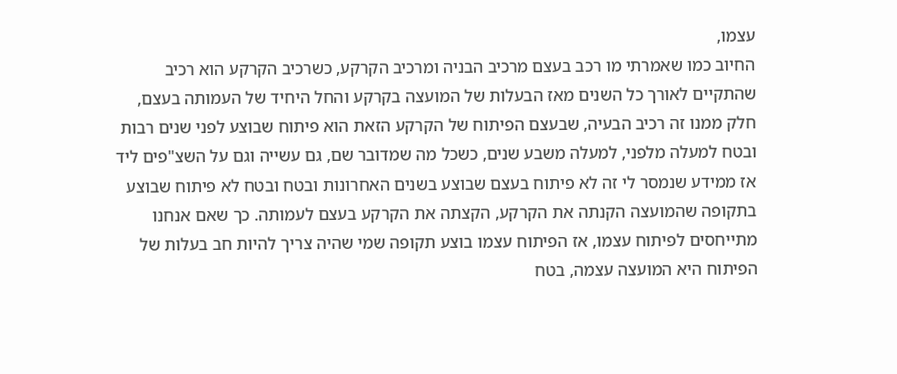עצמו,
החיוב כמו שאמרתי מו רכב בעצם מרכיב הבניה ומרכיב הקרקע, כשרכיב הקרקע הוא רכיב
שהתקיים לאורך כל השנים מאז הבעלות של המועצה בקרקע והחל היחיד של העמותה בעצם,
חלק ממנו זה רכיב הבעיה, שבעצם הפיתוח של הקרקע הזאת הוא פיתוח שבוצע לפני שנים רבות
ובטח למעלה מלפני, למעלה משבע שנים, כשכל מה שמדובר שם, גם עשייה וגם על השצ"פים ליד
אז ממידע שנמסר לי זה לא פיתוח בעצם שבוצע בשנים האחרונות ובטח ובטח לא פיתוח שבוצע
בתקופה שהמועצה הקנתה את הקרקע, הקצתה את הקרקע בעצם לעמותה. כך שאם אנחנו
מתייחסים לפיתוח עצמו, אז הפיתוח עצמו בוצע תקופה שמי שהיה צריך להיות חב בעלות של
הפיתוח היא המועצה עצמה, בטח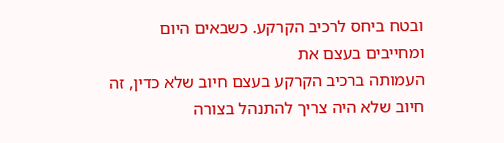ובטח ביחס לרכיב הקרקע. כשבאים היום ומחייבים בעצם את
העמותה ברכיב הקרקע בעצם חיוב שלא כדין, זה חיוב שלא היה צריך להתנהל בצורה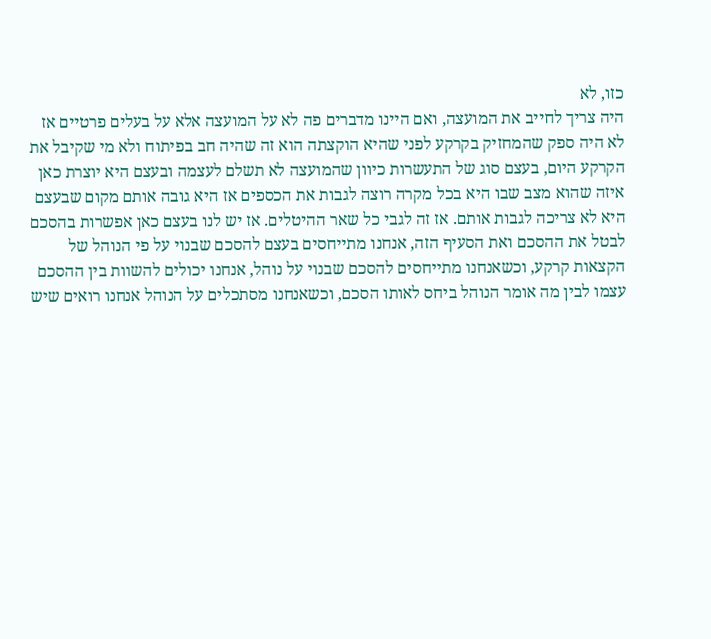כזו, לא
היה צריך לחייב את המועצה, ואם היינו מדברים פה לא על המועצה אלא על בעלים פרטיים אז
לא היה ספק שהמחזיק בקרקע לפני שהיא הוקצתה הוא זה שהיה חב בפיתוח ולא מי שקיבל את
הקרקע היום, בעצם סוג של התעשרות כיוון שהמועצה לא תשלם לעצמה ובעצם היא יוצרת כאן
איזה שהוא מצב שבו היא בכל מקרה רוצה לגבות את הכספים אז היא גובה אותם מקום שבעצם
היא לא צריכה לגבות אותם. אז זה לגבי כל שאר ההיטלים. אז יש לנו בעצם כאן אפשרות בהסכם
לבטל את ההסכם ואת הסעיף הזה, אנחנו מתייחסים בעצם להסכם שבנוי על פי הנוהל של
הקצאות קרקע, וכשאנחנו מתייחסים להסכם שבנוי על נוהל, אנחנו יכולים להשוות בין ההסכם
עצמו לבין מה אומר הנוהל ביחס לאותו הסכם, וכשאנחנו מסתכלים על הנוהל אנחנו רואים שיש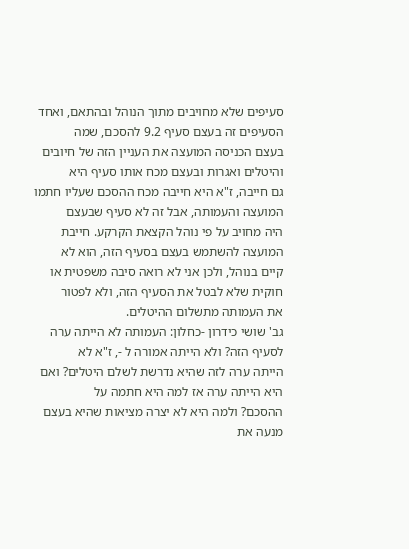סעיפים שלא מחויבים מתוך הנוהל ובהתאם, ואחד הסעיפים זה בעצם סעיף 9.2 להסכם, שמה
בעצם הכניסה המועצה את העניין הזה של חיובים והיטלים ואגרות ובעצם מכח אותו סעיף היא
גם חייבה, ז"א היא חייבה מכח ההסכם שעליו חתמו המועצה והעמותה, אבל זה לא סעיף שבעצם
היה מחויב על פי נוהל הקצאת הקרקע. חייבת המועצה להשתמש בעצם בסעיף הזה, הוא לא
קיים בנוהל, ולכן אני לא רואה סיבה משפטית או חוקית שלא לבטל את הסעיף הזה, ולא לפטור
את העמותה מתשלום ההיטלים.
גב' שושי כידרון -כחלון: העמותה לא הייתה ערה לסעיף הזה? ולא הייתה אמורה ל -, ז"א לא
הייתה ערה לזה שהיא נדרשת לשלם היטלים? ואם היא הייתה ערה אז למה היא חתמה על
ההסכם? ולמה היא לא יצרה מציאות שהיא בעצם מנעה את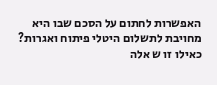האפשרות לחתום על הסכם שבו היא
מחויבת לתשלום היטלי פיתוח ואגרות? כאילו זו ש אלה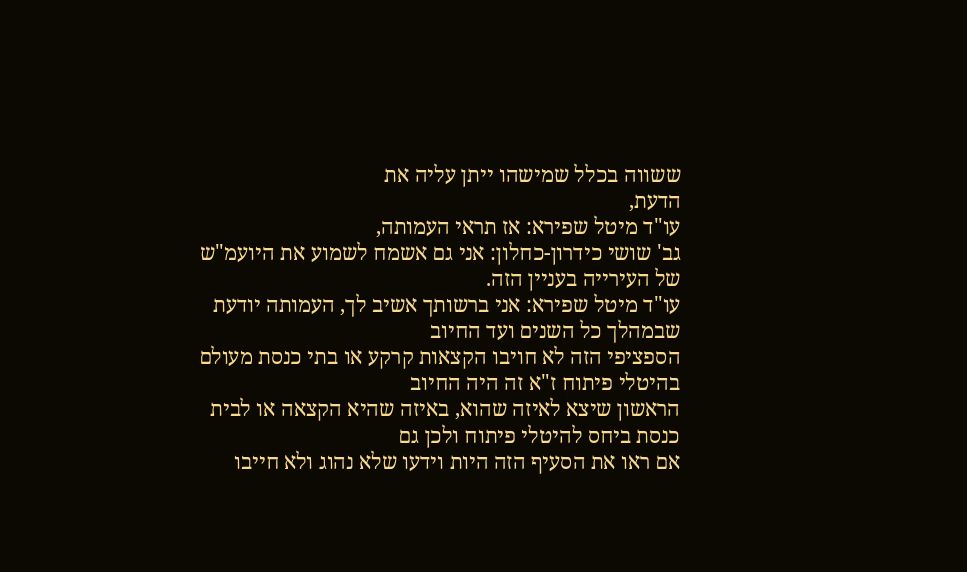ששווה בכלל שמישהו ייתן עליה את
הדעת,
עו"ד מיטל שפירא: אז תראי העמותה,
גב' שושי כידרון-כחלון: אני גם אשמח לשמוע את היועמ"ש של העירייה בעניין הזה.
עו"ד מיטל שפירא: אני ברשותך אשיב לך, העמותה יודעת שבמהלך כל השנים ועד החיוב
הספציפי הזה לא חויבו הקצאות קרקע או בתי כנסת מעולם בהיטלי פיתוח ז"א זה היה החיוב
הראשון שיצא לאיזה שהוא, באיזה שהיא הקצאה או לבית כנסת ביחס להיטלי פיתוח ולכן גם
אם ראו את הסעיף הזה היות וידעו שלא נהוג ולא חייבו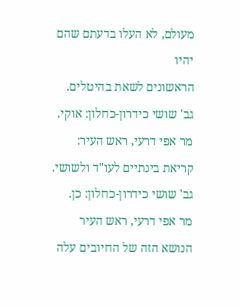מעולם, לא העלו בדעתם שהם יהיו
הראשונים לשאת בהיטלים.
גב' שושי כידרון-כחלון: אוקי.
מר אפי דרעי, ראש העיר: קריאת בינתיים לעו"ד ולשושי.
גב' שושי כידרון-כחלון: כן.
מר אפי דרעי, ראש העיר הנושא הזה של החיובים עלה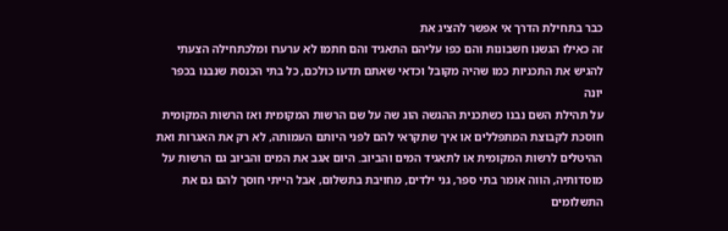כבר בתחילת הדרך אי אפשר להציג את
זה כאילו הגשנו חשבונות והם כפו עליהם התאגיד והם חתמו לא ערערו ומלכתחילה הצעתי
להגיש את התכניות כמו שהיה מקובל וכדאי שאתם תדעו כולכם, כל בתי הכנסת שנבנו בכפר יונה
על תהילת השם נבנו כשתכנית ההגשה הוג שה על שם הרשות המקומית ואז הרשות המקומית
חוסכת לקבוצת המתפללים או איך שתקראי להם לפני היותם העמותה, לא רק את האגרות ואת
ההיטלים לרשות המקומית או לתאגיד המים והביוב. היום אגב את המים והביוב גם הרשות על
מוסדותיה, הווה אומר בתי ספר, גני ילדים, מחויבת בתשלום, אבל הייתי חוסך להם גם את
התשלומים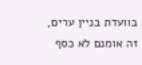בוועדת בניין ערים, זה אומנם לא כסף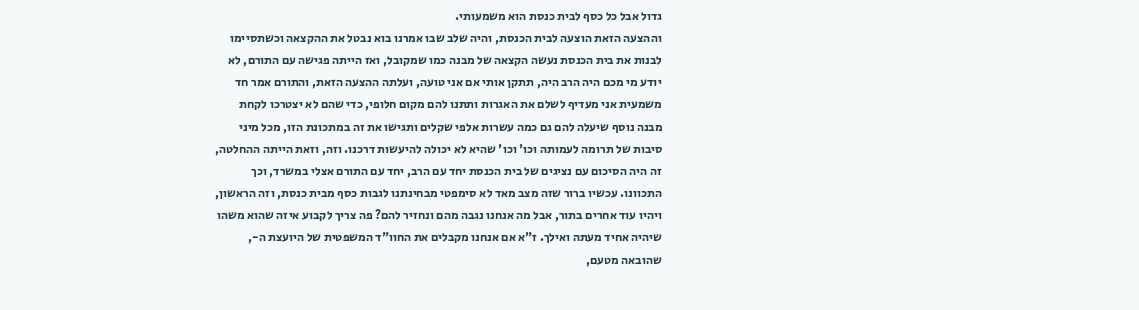גדול אבל כל כסף לבית כנסת הוא משמעותי.
וההצעה הזאת הוצעה לבית הכנסת, והיה שלב שבו אמרנו בוא נבטל את ההקצאה וכשתסיימו
לבנות את בית הכנסת נעשה הקצאה של מבנה כמו שמקובל, ואז הייתה פגישה עם התורם, לא
יודע מי מכם היה הרב היה, תתקן אותי אם אני טועה, ועלתה ההצעה הזאת, והתורם אמר חד
משמעית אני מעדיף לשלם את האגרות ותתנו להם מקום חלופי, כדי שהם לא יצטרכו לקחת
מבנה נוסף שיעלה להם גם כמה עשרות אלפי שקלים ותגישו את זה במתכונת הזו, מכל מיני
סיבות של תרומה לעמותה וכו' וכו' שהיא לא יכולה להיעשות דרכנו. וזה, וזאת הייתה ההחלטה,
זה היה הסיכום עם נציגים של בית הכנסת יחד עם הרב, יחד עם התורם אצלי במשרד, וכך
התכוונו. עכשיו ברור שזה מצב מאד לא סימפטי מבחינתנו לגבות כסף מבית כנסת, וזה הראשון,
ויהיו עוד אחרים בתור, אבל מה אנחנו נגבה מהם ונחזיר להם? פה צריך לקבוע איזה שהוא משהו
שיהיה אחיד מעתה ואילך. ז"א אם אנחנו מקבלים את החוו"ד המשפטית של היועצת ה-,
שהובאה מטעם,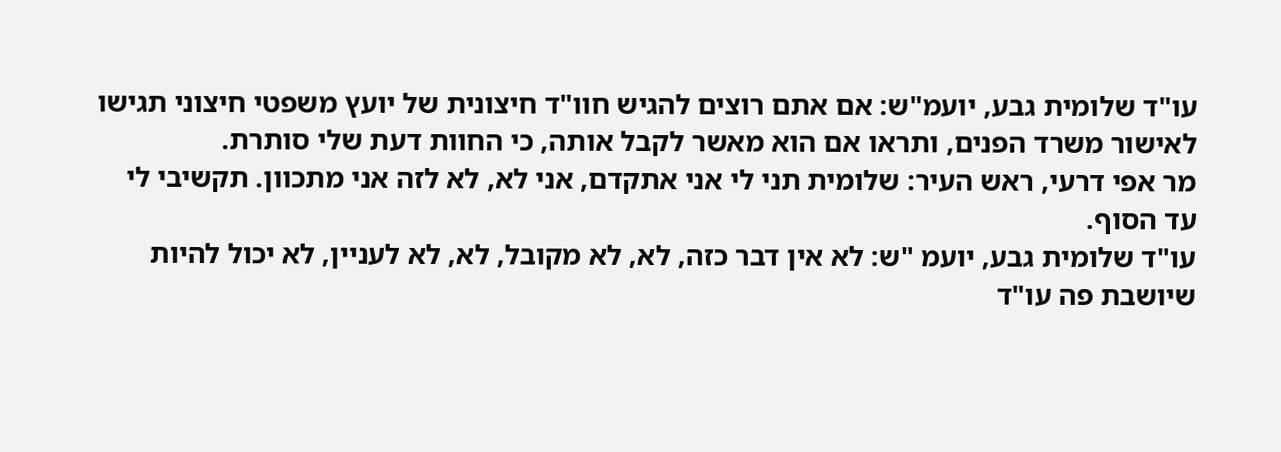עו"ד שלומית גבע, יועמ"ש: אם אתם רוצים להגיש חוו"ד חיצונית של יועץ משפטי חיצוני תגישו
לאישור משרד הפנים, ותראו אם הוא מאשר לקבל אותה, כי החוות דעת שלי סותרת.
מר אפי דרעי, ראש העיר: שלומית תני לי אני אתקדם, אני לא, לא לזה אני מתכוון. תקשיבי לי
עד הסוף.
עו"ד שלומית גבע, יועמ "ש: לא אין דבר כזה, לא, לא מקובל, לא, לא לעניין, לא יכול להיות
שיושבת פה עו"ד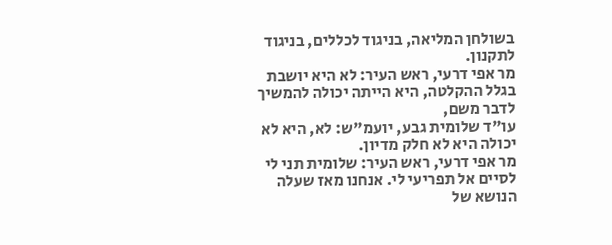בשולחן המליאה, בניגוד לכללים, בניגוד לתקנון.
מר אפי דרעי, ראש העיר: לא היא יושבת בגלל ההקלטה, היא הייתה יכולה להמשיך לדבר משם,
עו"ד שלומית גבע, יועמ"ש: לא, היא לא יכולה היא לא חלק מדיון.
מר אפי דרעי, ראש העיר: שלומית תני לי לסיים אל תפריעי לי. אנחנו מאז שעלה הנושא של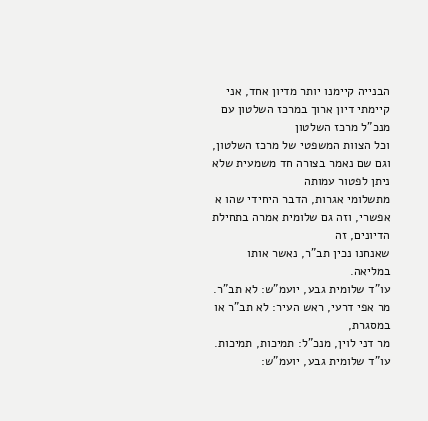הבנייה קיימנו יותר מדיון אחד, אני קיימתי דיון ארוך במרכז השלטון עם מנכ"ל מרכז השלטון
וכל הצוות המשפטי של מרכז השלטון, וגם שם נאמר בצורה חד משמעית שלא ניתן לפטור עמותה
מתשלומי אגרות, הדבר היחידי שהו א אפשרי, וזה גם שלומית אמרה בתחילת הדיונים, זה
שאנחנו נכין תב"ר, נאשר אותו במליאה.
עו"ד שלומית גבע, יועמ"ש: לא תב"ר.
מר אפי דרעי, ראש העיר: לא תב"ר או במסגרת,
מר דני לוין, מנכ"ל: תמיכות, תמיכות.
עו"ד שלומית גבע, יועמ"ש: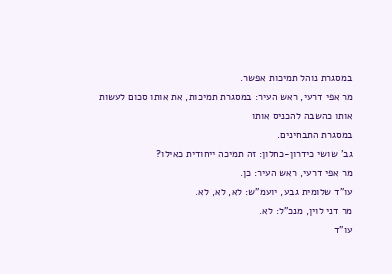במסגרת נוהל תמיכות אפשר.
מר אפי דרעי, ראש העיר: במסגרת תמיכות, את אותו סכום לעשות אותו כהשבה להכניס אותו
במסגרת התבחינים.
גב' שושי כידרון-כחלון: זה תמיכה ייחודית כאילו?
מר אפי דרעי, ראש העיר: כן.
עו"ד שלומית גבע, יועמ"ש: לא, לא, לא.
מר דני לוין, מנכ"ל: לא.
עו"ד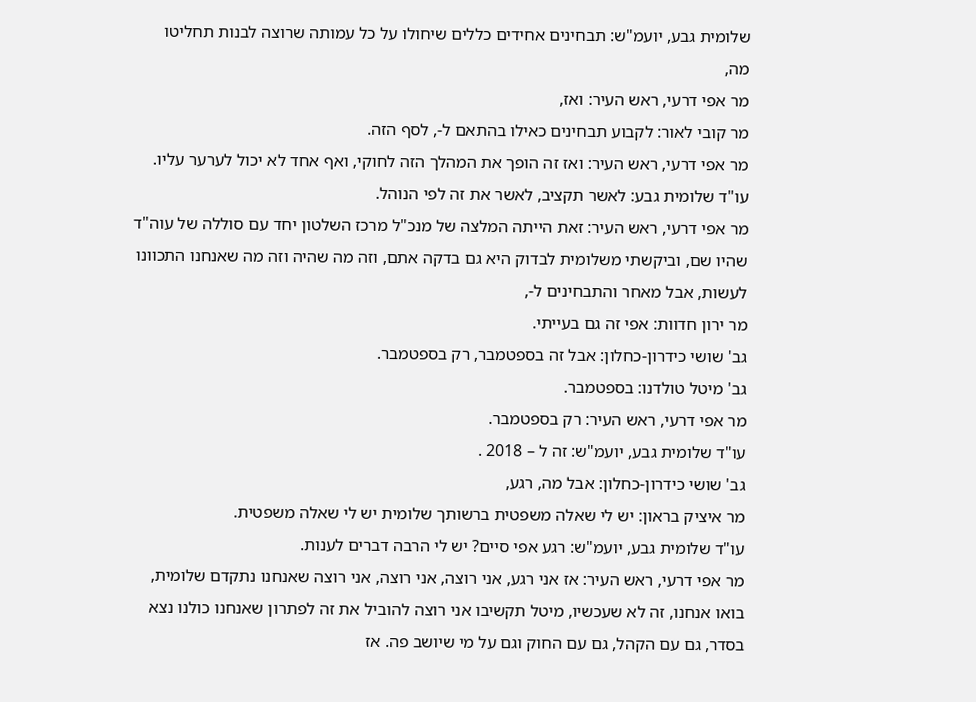שלומית גבע, יועמ"ש: תבחינים אחידים כללים שיחולו על כל עמותה שרוצה לבנות תחליטו
מה,
מר אפי דרעי, ראש העיר: ואז,
מר קובי לאור: לקבוע תבחינים כאילו בהתאם ל-, לסף הזה.
מר אפי דרעי, ראש העיר: ואז זה הופך את המהלך הזה לחוקי, ואף אחד לא יכול לערער עליו.
עו"ד שלומית גבע: לאשר תקציב, לאשר את זה לפי הנוהל.
מר אפי דרעי, ראש העיר: זאת הייתה המלצה של מנכ"ל מרכז השלטון יחד עם סוללה של עוה"ד
שהיו שם, וביקשתי משלומית לבדוק היא גם בדקה אתם, וזה מה שהיה וזה מה שאנחנו התכוונו
לעשות, אבל מאחר והתבחינים ל-,
מר ירון חדוות: אפי זה גם בעייתי.
גב' שושי כידרון-כחלון: אבל זה בספטמבר, רק בספטמבר.
גב' מיטל טולדנו: בספטמבר.
מר אפי דרעי, ראש העיר: רק בספטמבר.
עו"ד שלומית גבע, יועמ"ש: זה ל – 2018 .
גב' שושי כידרון-כחלון: אבל מה, רגע,
מר איציק בראון: יש לי שאלה משפטית ברשותך שלומית יש לי שאלה משפטית.
עו"ד שלומית גבע, יועמ"ש: רגע אפי סיים? יש לי הרבה דברים לענות.
מר אפי דרעי, ראש העיר: אז אני רגע, אני רוצה, אני רוצה, אני רוצה שאנחנו נתקדם שלומית,
בואו אנחנו, זה לא שעכשיו, מיטל תקשיבו אני רוצה להוביל את זה לפתרון שאנחנו כולנו נצא
בסדר, גם עם הקהל, גם עם החוק וגם על מי שיושב פה. אז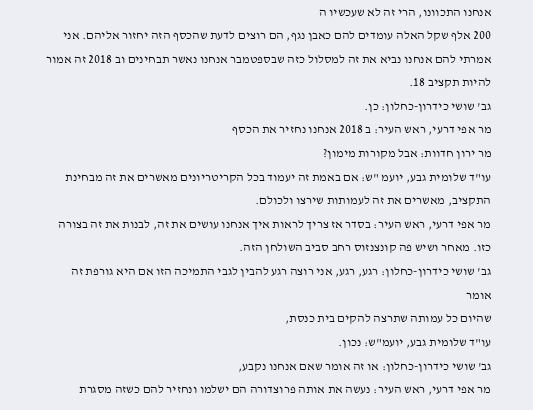אנחנו התכוונו, הרי זה לא שעכשיו ה
200 אלף שקל האלה עומדים להם כאבן נגף, הם רוצים לדעת שהכסף הזה יחזור אליהם. אני
אמרתי להם אנחנו נביא את זה למסלול כזה שבספטמבר אנחנו נאשר תבחינים וב 2018 זה אמור
להיות תקציב 18.
גב' שושי כידרון-כחלון: כן.
מר אפי דרעי, ראש העיר: ב 2018 אנחנו נחזיר את הכסף
מר ירון חדוות: אבל מקורות מימון?
עו"ד שלומית גבע, יועמ "ש: אם באמת זה יעמוד בכל הקריטריונים מאשרים את זה מבחינת
התקציב, מאשרים את זה לעמותות שירצו ולכולם.
מר אפי דרעי, ראש העיר: בסדר אז צריך לראות איך אנחנו עושים את זה, לבנות את זה בצורה
כזו. מאחר ושיש פה קונצנזוס רחב סביב השולחן הזה.
גב' שושי כידרון-כחלון: רגע, רגע, אני רוצה רגע להבין לגבי התמיכה הזו אם היא גורפת זה אומר
שהיום כל עמותה שתרצה להקים בית כנסת,
עו"ד שלומית גבע, יועמ"ש: נכון.
גב' שושי כידרון-כחלון: או זה אומר שאם אנחנו נקבע,
מר אפי דרעי, ראש העיר: נעשה את אותה פרוצדורה הם ישלמו ונחזיר להם כשזה מסגרת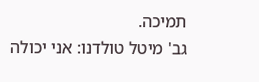תמיכה.
גב' מיטל טולדנו: אני יכולה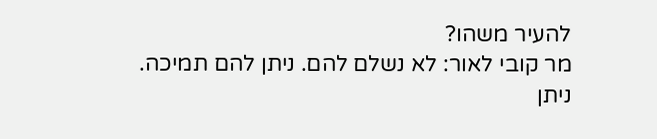להעיר משהו?
מר קובי לאור: לא נשלם להם. ניתן להם תמיכה. ניתן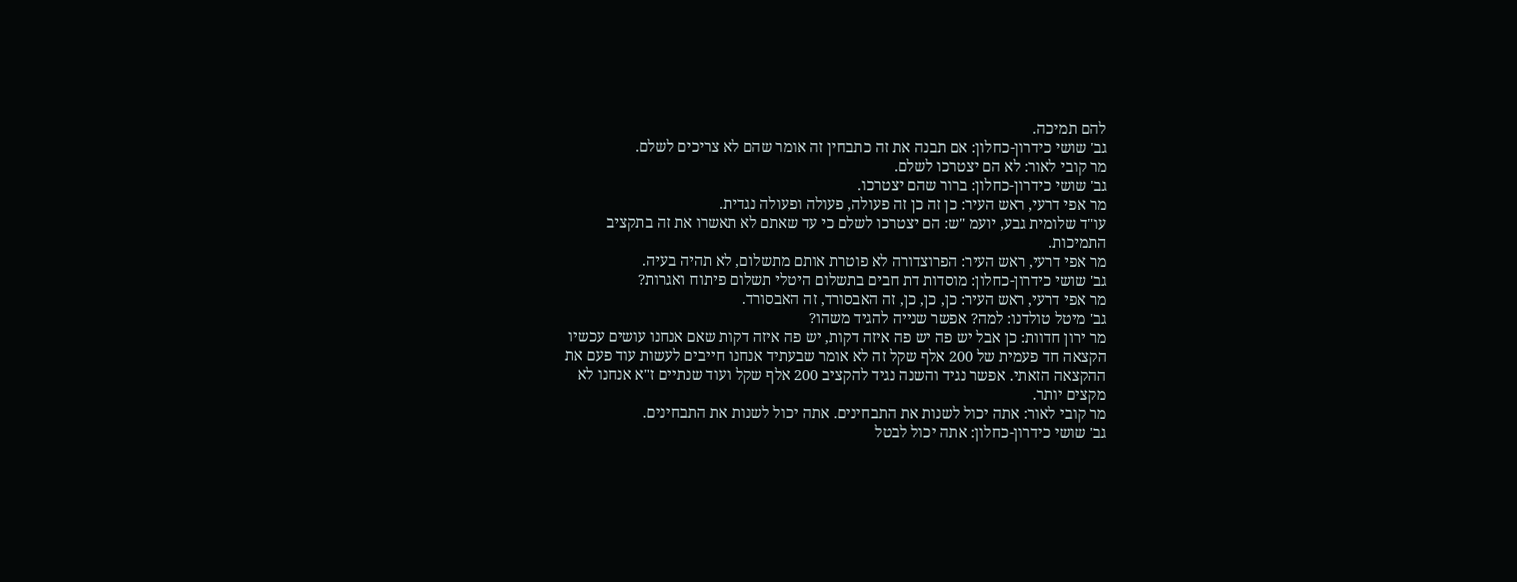להם תמיכה.
גב' שושי כידרון-כחלון: אם תבנה את זה כתבחין זה אומר שהם לא צריכים לשלם.
מר קובי לאור: לא הם יצטרכו לשלם.
גב' שושי כידרון-כחלון: ברור שהם יצטרכו.
מר אפי דרעי, ראש העיר: כן זה כן זה פעולה, פעולה ופעולה נגדית.
עו"ד שלומית גבע, יועמ "ש: הם יצטרכו לשלם כי עד שאתם לא תאשרו את זה בתקציב
התמיכות.
מר אפי דרעי, ראש העיר: הפרוצדורה לא פוטרת אותם מתשלום, לא תהיה בעיה.
גב' שושי כידרון-כחלון: מוסדות דת חבים בתשלום היטלי תשלום פיתוח ואגרות?
מר אפי דרעי, ראש העיר: כן, כן, כן, זה האבסורד, זה האבסורד.
גב' מיטל טולדנו: למה? אפשר שנייה להגיד משהו?
מר ירון חדוות: כן אבל יש פה יש פה איזה דקות, יש פה איזה דקות שאם אנחנו עושים עכשיו
הקצאה חד פעמית של 200 אלף שקל זה לא אומר שבעתיד אנחנו חייבים לעשות עוד פעם את
ההקצאה הזאתי. אפשר נגיד והשנה נגיד להקציב 200 אלף שקל ועוד שנתיים ז"א אנחנו לא
מקצים יותר.
מר קובי לאור: אתה יכול לשנות את התבחינים. אתה יכול לשנות את התבחינים.
גב' שושי כידרון-כחלון: אתה יכול לבטל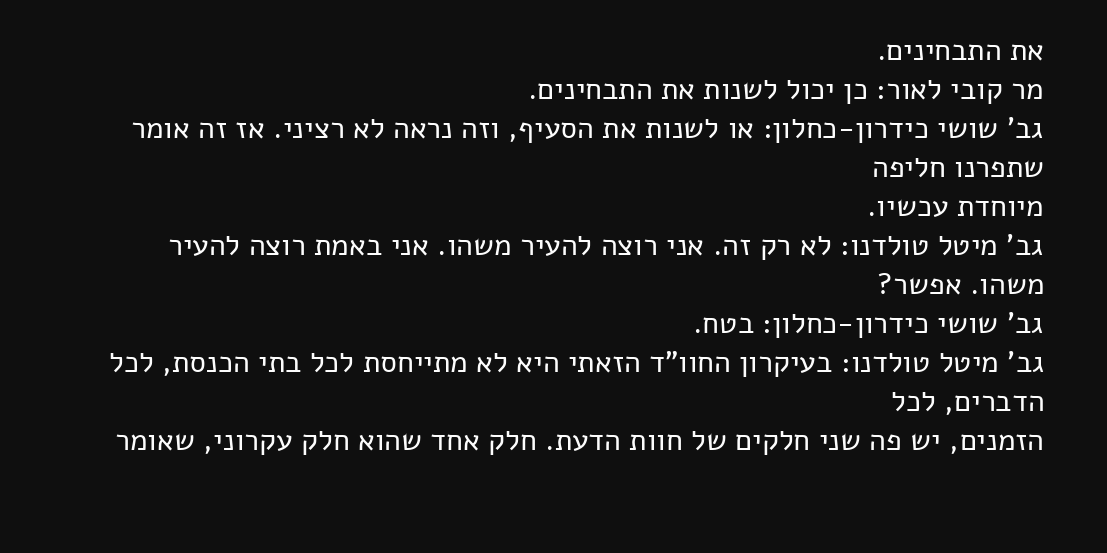את התבחינים.
מר קובי לאור: כן יכול לשנות את התבחינים.
גב' שושי כידרון-כחלון: או לשנות את הסעיף, וזה נראה לא רציני. אז זה אומר שתפרנו חליפה
מיוחדת עכשיו.
גב' מיטל טולדנו: לא רק זה. אני רוצה להעיר משהו. אני באמת רוצה להעיר משהו. אפשר?
גב' שושי כידרון-כחלון: בטח.
גב' מיטל טולדנו: בעיקרון החוו"ד הזאתי היא לא מתייחסת לכל בתי הכנסת, לכל הדברים, לכל
הזמנים, יש פה שני חלקים של חוות הדעת. חלק אחד שהוא חלק עקרוני, שאומר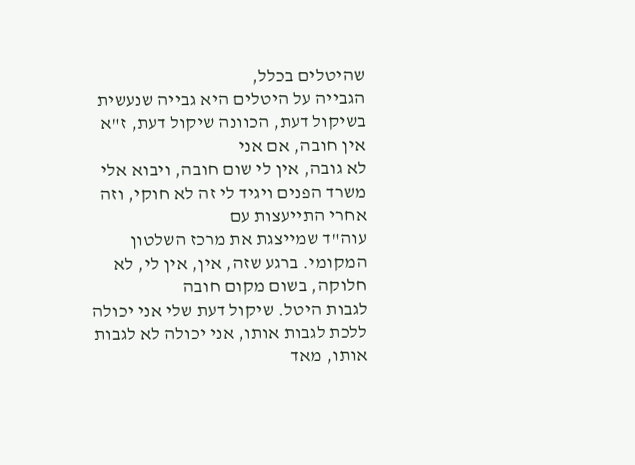שהיטלים בכלל,
הגבייה על היטלים היא גבייה שנעשית בשיקול דעת, הכוונה שיקול דעת, ז"א אין חובה, אם אני
לא גובה, אין לי שום חובה, ויבוא אלי משרד הפנים ויגיד לי זה לא חוקי, וזה אחרי התייעצות עם
עוה"ד שמייצגת את מרכז השלטון המקומי. ברגע שזה, אין, אין לי, לא חלוקה, בשום מקום חובה
לגבות היטל. שיקול דעת שלי אני יכולה ללכת לגבות אותו, אני יכולה לא לגבות אותו, מאד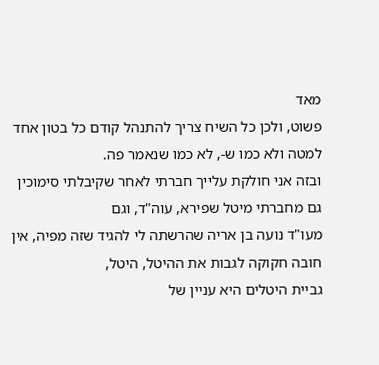מאד
פשוט, ולכן כל השיח צריך להתנהל קודם כל בטון אחד למטה ולא כמו ש-, לא כמו שנאמר פה.
ובזה אני חולקת עלייך חברתי לאחר שקיבלתי סימוכין גם מחברתי מיטל שפירא, עוה"ד, וגם
מעו"ד נועה בן אריה שהרשתה לי להגיד שזה מפיה, אין חובה חקוקה לגבות את ההיטל, היטל,
גביית היטלים היא עניין של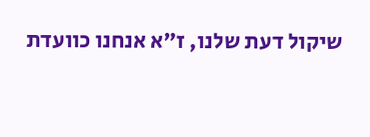שיקול דעת שלנו, ז"א אנחנו כוועדת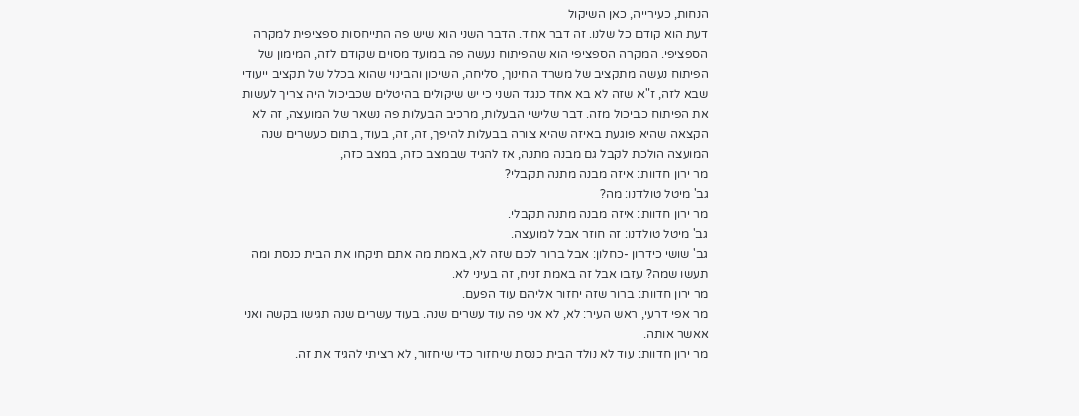הנחות, כעירייה, כאן השיקול
דעת הוא קודם כל שלנו. זה דבר אחד. הדבר השני הוא שיש פה התייחסות ספציפית למקרה
הספציפי. המקרה הספציפי הוא שהפיתוח נעשה פה במועד מסוים שקודם לזה, המימון של
הפיתוח נעשה מתקציב של משרד החינוך, סליחה, השיכון והבינוי שהוא בכלל של תקציב ייעודי
שבא לזה, ז"א שזה לא בא אחד כנגד השני כי יש שיקולים בהיטלים שכביכול היה צריך לעשות
את הפיתוח כביכול מזה. דבר שלישי הבעלות, מרכיב הבעלות פה נשאר של המועצה, זה לא
הקצאה שהיא פוגעת באיזה שהיא צורה בבעלות להיפך, זה, זה, בעוד, בתום כעשרים שנה
המועצה הולכת לקבל גם מבנה מתנה, אז להגיד שבמצב כזה, במצב כזה,
מר ירון חדוות: איזה מבנה מתנה תקבלי?
גב' מיטל טולדנו: מה?
מר ירון חדוות: איזה מבנה מתנה תקבלי.
גב' מיטל טולדנו: זה חוזר אבל למועצה.
גב' שושי כידרון -כחלון: אבל ברור לכם שזה לא, באמת מה אתם תיקחו את הבית כנסת ומה
תעשו שמה? עזבו אבל זה באמת זניח, זה בעיני לא.
מר ירון חדוות: ברור שזה יחזור אליהם עוד הפעם.
מר אפי דרעי, ראש העיר: לא, לא אני פה עוד עשרים שנה. בעוד עשרים שנה תגישו בקשה ואני
אאשר אותה.
מר ירון חדוות: עוד לא נולד הבית כנסת שיחזור כדי שיחזור, לא רציתי להגיד את זה.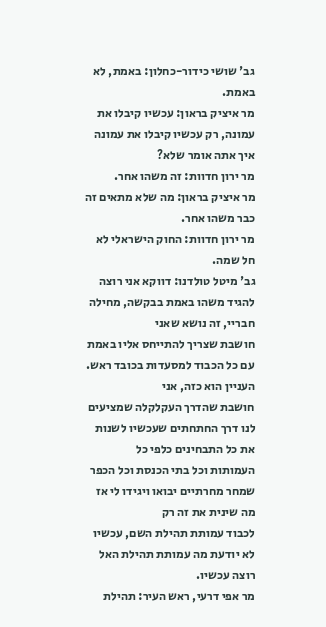גב' שושי כידור-כחלון: באמת, לא באמת.
מר איציק בראון: עכשיו קיבלו את עמונה, רק עכשיו קיבלו את עמונה איך אתה אומר שלא?
מר ירון חדוות: זה משהו אחר.
מר איציק בראון: מה שלא מתאים זה כבר משהו אחר.
מר ירון חדוות: החוק הישראלי לא חל שמה.
גב' מיטל טולדנו: דווקא אני רוצה להגיד משהו באמת בבקשה, מחילה חבריי, זה נושא שאני
חושבת שצריך להתייחס אליו באמת עם כל הכבוד למסעדות בכובד ראש. העניין הוא כזה, אני
חושבת שהדרך העקלקלה שמציעים לנו דרך החתחתים שעכשיו לשנות את כל התבחינים כלפי כל
העמותות וכל בתי הכנסת וכל הכפר שמחר מחרתיים יבואו ויגידו לי אז מה שינית את זה רק
לכבוד עמותת תהילת השם, עכשיו לא יודעת מה עמותת תהילת האל רוצה עכשיו.
מר אפי דרעי, ראש העיר: תהילת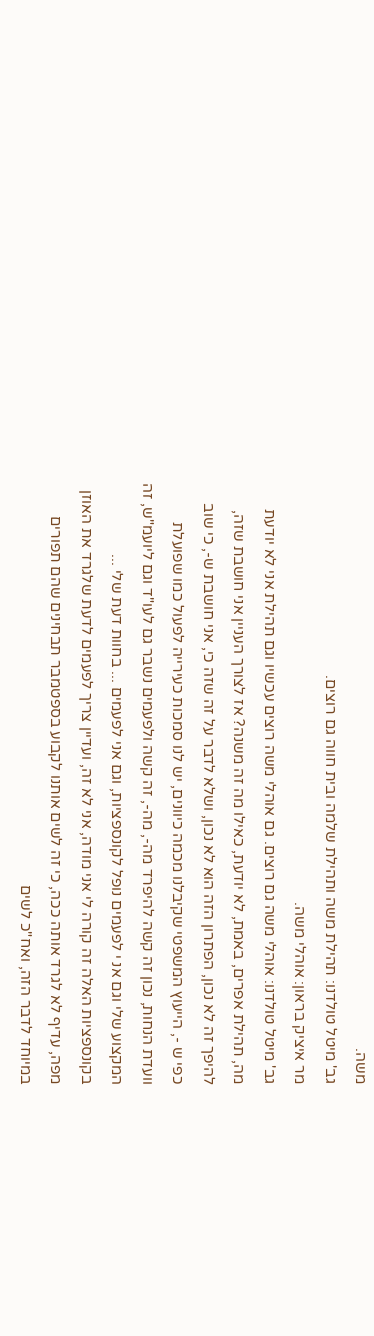משה.
גב' מיטל טולדנו: תהילת משה ותהילת שלמה ובית חווה גם רוצים.
מר איציק בראון: אוהלי משה.
גב' מיטל טולדנו: אוהלי משה גם רוצים. גם אוהלי משה רוצים עכשיו וגם תהילת אני לא יודעת
מה, תהילת אפרים, באמת, לא יודעת, כאילו מה זה משנה? אז לצורך העניין אני חושבת שזה,
להיפך זה לא נכון, הפתרון הזה הוא לא נכון, ושלא לדבר על זה שזה כי, אני חושבת ש-, כי שוב
כפי ש -, הייעוץ המשפטי שקיבלנו מכמה כיוונים, יש לנו סמכות כעירייה לפעול כמו שפועלת
וועדת הנחות, נכון זה קשה להיפרד מה-, מה-, זה קשה ולפעמים נשבר גם לעו"ד וגם ליועמ"ש, זה
המקצוע שלי וגם אנ י לפעמים נופל לקונספציות, וגם אני לפעמים ... בחוות דעת שלי ...
בקונספציות האלה זה קורה לי אני מודה, אני לא זה, ועדיין צריך לפעמים לדעת שלגרד את האוזן
מפה, עדיף לא לגרד אותה ככה, כי זה לשים אותנו לקבוע בספטמבר תבחינים שהם תפורים
במיוחד לדבר הזה, ואח"כ לשים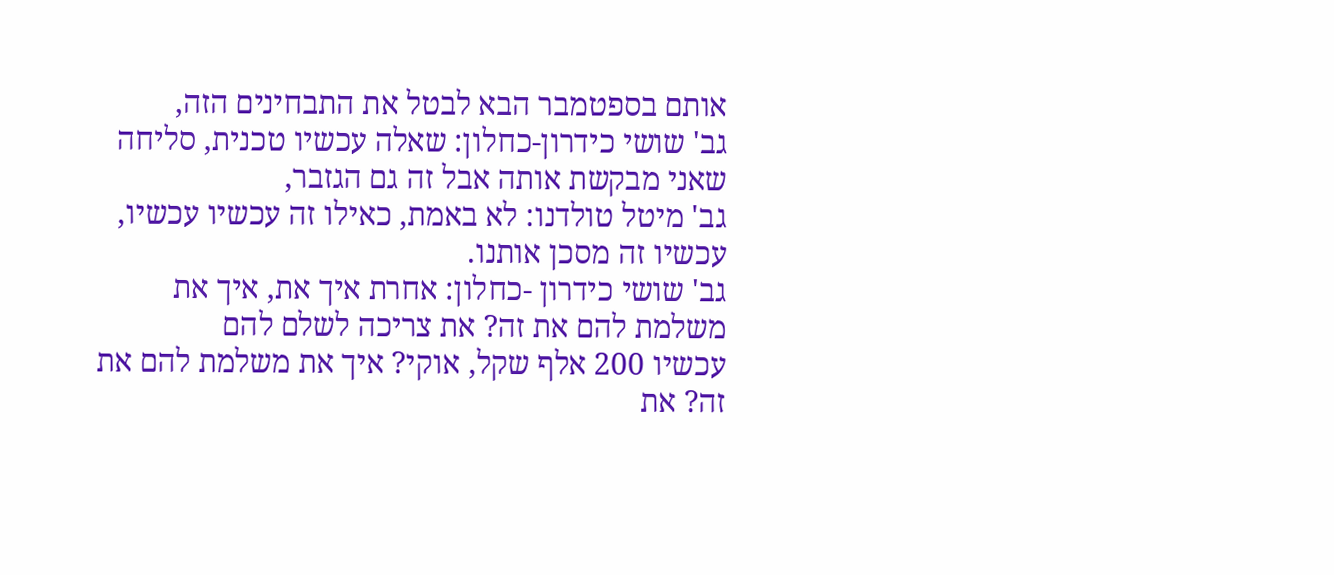אותם בספטמבר הבא לבטל את התבחינים הזה,
גב' שושי כידרון-כחלון: שאלה עכשיו טכנית, סליחה שאני מבקשת אותה אבל זה גם הגזבר,
גב' מיטל טולדנו: לא באמת, כאילו זה עכשיו עכשיו, עכשיו זה מסכן אותנו.
גב' שושי כידרון -כחלון: אחרת איך את, איך את משלמת להם את זה? את צריכה לשלם להם
עכשיו 200 אלף שקל, אוקי? איך את משלמת להם את זה? את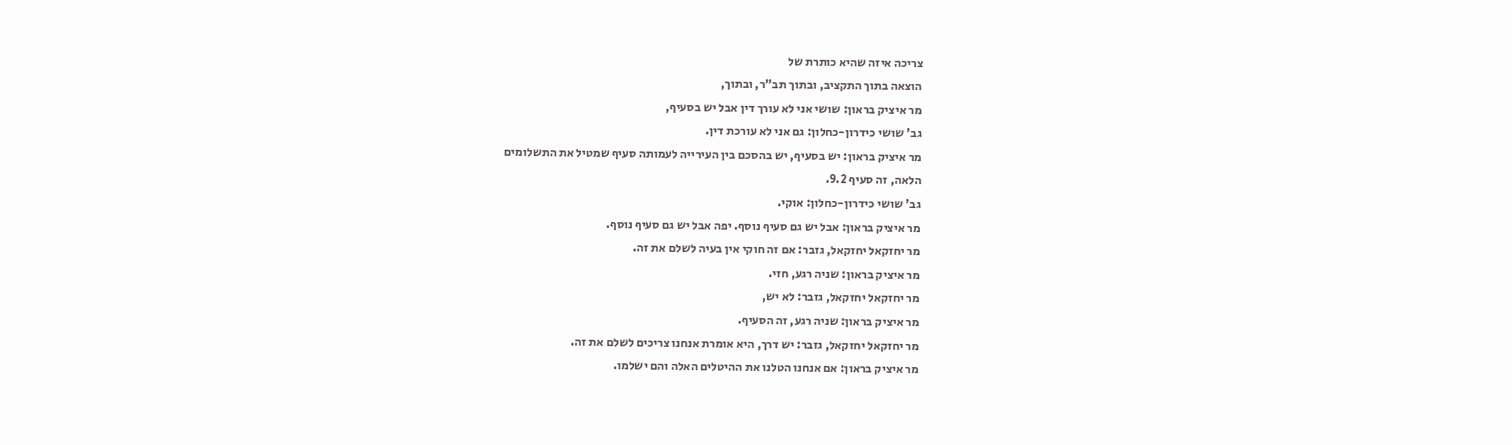צריכה איזה שהיא כותרת של
הוצאה בתוך התקציב, ובתוך תב"ר, ובתוך,
מר איציק בראון: שושי אני לא עורך דין אבל יש בסעיף,
גב' שושי כידרון-כחלון: גם אני לא עורכת דין.
מר איציק בראון: יש בסעיף, יש בהסכם בין העירייה לעמותה סעיף שמטיל את התשלומים
הלאה, זה סעיף 9.2.
גב' שושי כידרון-כחלון: אוקי.
מר איציק בראון: אבל יש גם סעיף נוסף. יפה אבל יש גם סעיף נוסף.
מר יחזקאל יחזקאל, גזבר: אם זה חוקי אין בעיה לשלם את זה.
מר איציק בראון: שניה רגע, חזי.
מר יחזקאל יחזקאל, גזבר: לא יש,
מר איציק בראון: שניה רגע, זה הסעיף.
מר יחזקאל יחזקאל, גזבר: יש דרך, היא אומרת אנחנו צריכים לשלם את זה.
מר איציק בראון: אם אנחנו הטלנו את ההיטלים האלה והם ישלמו.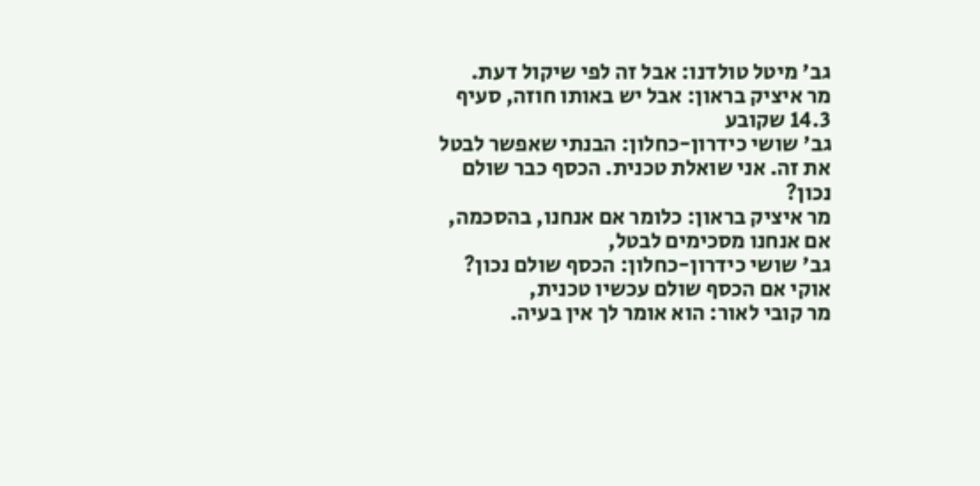גב' מיטל טולדנו: אבל זה לפי שיקול דעת.
מר איציק בראון: אבל יש באותו חוזה, סעיף 14.3 שקובע
גב' שושי כידרון-כחלון: הבנתי שאפשר לבטל את זה. אני שואלת טכנית. הכסף כבר שולם נכון?
מר איציק בראון: כלומר אם אנחנו, בהסכמה, אם אנחנו מסכימים לבטל,
גב' שושי כידרון-כחלון: הכסף שולם נכון? אוקי אם הכסף שולם עכשיו טכנית,
מר קובי לאור: הוא אומר לך אין בעיה.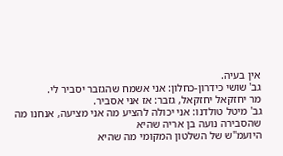אין בעיה.
גב' שושי כידרון-כחלון: אני אשמח שהגזבר יסביר לי.
מר יחזקאל יחזקאל, גזבר: אז אני אסביר.
גב' מיטל טולדנו: אני יכולה להציע מה אני מציעה, אנחנו מה שהסבירה נועה בן אריה שהיא
היועמ"ש של השלטון המקומי מה שהיא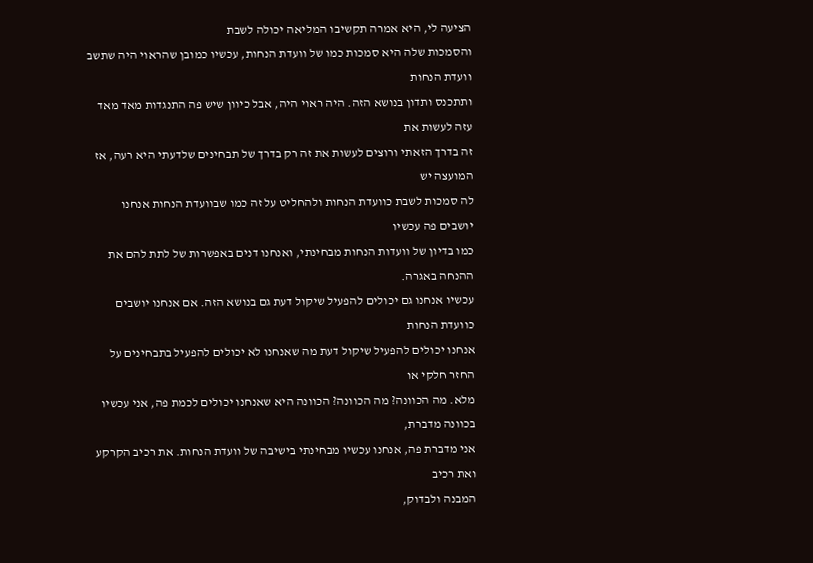הציעה לי, היא אמרה תקשיבו המליאה יכולה לשבת
והסמכות שלה היא סמכות כמו של וועדת הנחות, עכשיו כמובן שהראוי היה שתשב וועדת הנחות
ותתכנס ותדון בנושא הזה. היה ראוי היה, אבל כיוון שיש פה התנגדות מאד מאד עזה לעשות את
זה בדרך הזאתי ורוצים לעשות את זה רק בדרך של תבחינים שלדעתי היא רעה, אז המועצה יש
לה סמכות לשבת כוועדת הנחות ולהחליט על זה כמו שבוועדת הנחות אנחנו יושבים פה עכשיו
כמו בדיון של וועדות הנחות מבחינתי, ואנחנו דנים באפשרות של לתת להם את ההנחה באגרה.
עכשיו אנחנו גם יכולים להפעיל שיקול דעת גם בנושא הזה. אם אנחנו יושבים כוועדת הנחות
אנחנו יכולים להפעיל שיקול דעת מה שאנחנו לא יכולים להפעיל בתבחינים על החזר חלקי או
מלא. מה הכוונה? מה הכוונה? הכוונה היא שאנחנו יכולים לכמת פה, אני עכשיו בכוונה מדברת,
אני מדברת פה, אנחנו עכשיו מבחינתי בישיבה של וועדת הנחות. את רכיב הקרקע ואת רכיב
המבנה ולבדוק,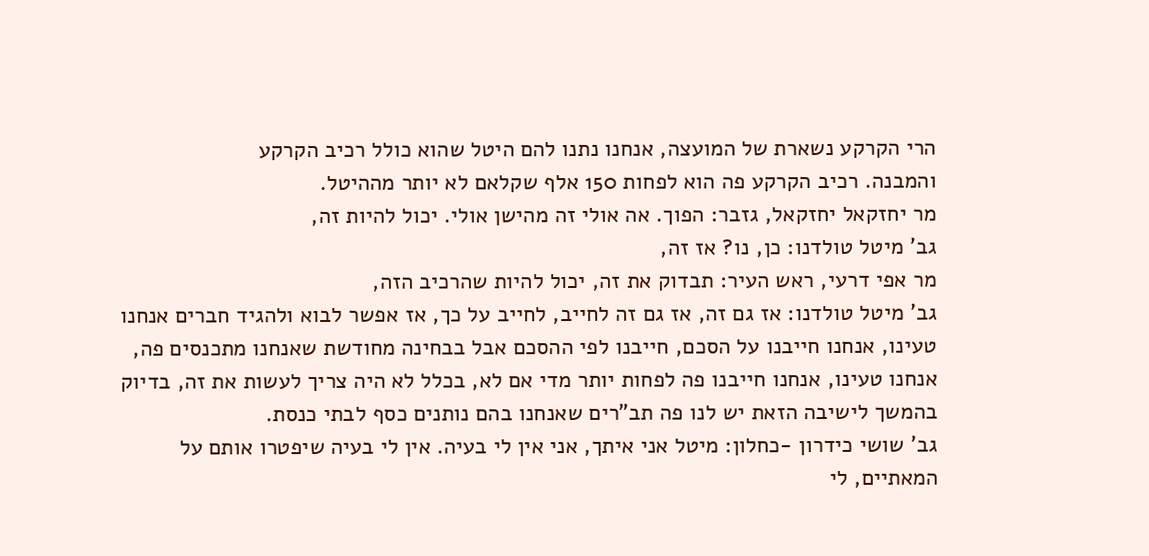הרי הקרקע נשארת של המועצה, אנחנו נתנו להם היטל שהוא כולל רכיב הקרקע
והמבנה. רכיב הקרקע פה הוא לפחות 150 אלף שקלאם לא יותר מההיטל.
מר יחזקאל יחזקאל, גזבר: הפוך. אה אולי זה מהישן אולי. יכול להיות זה,
גב' מיטל טולדנו: כן, נו? אז זה,
מר אפי דרעי, ראש העיר: תבדוק את זה, יכול להיות שהרכיב הזה,
גב' מיטל טולדנו: אז גם זה, אז גם זה לחייב, לחייב על כך, אז אפשר לבוא ולהגיד חברים אנחנו
טעינו, אנחנו חייבנו על הסכם, חייבנו לפי ההסכם אבל בבחינה מחודשת שאנחנו מתכנסים פה,
אנחנו טעינו, אנחנו חייבנו פה לפחות יותר מדי אם לא, בכלל לא היה צריך לעשות את זה, בדיוק
בהמשך לישיבה הזאת יש לנו פה תב"רים שאנחנו בהם נותנים כסף לבתי כנסת.
גב' שושי כידרון -כחלון: מיטל אני איתך, אני אין לי בעיה. אין לי בעיה שיפטרו אותם על
המאתיים, לי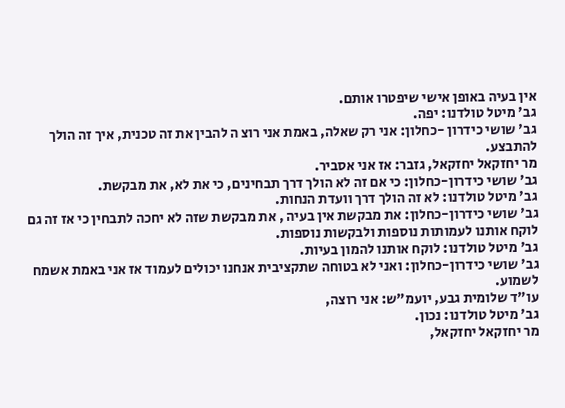אין בעיה באופן אישי שיפטרו אותם.
גב' מיטל טולדנו: יפה.
גב' שושי כידרון -כחלון: אני רק שאלה, באמת אני רוצ ה להבין את זה טכנית, איך זה הולך
להתבצע.
מר יחזקאל יחזקאל, גזבר: אז אני אסביר.
גב' שושי כידרון-כחלון: כי אם זה לא הולך דרך תבחינים, כי את לא, את מבקשת.
גב' מיטל טולדנו: לא זה הולך דרך וועדת הנחות.
גב' שושי כידרון-כחלון: את מבקשת אין בעיה , את מבקשת שזה לא יחכה לתבחין כי אז זה גם
לוקח אותנו לעמותות נוספות ולבקשות נוספות.
גב' מיטל טולדנו: לוקח אותנו להמון בעיות.
גב' שושי כידרון-כחלון: ואני לא בטוחה שתקציבית אנחנו יכולים לעמוד אז אני באמת אשמח
לשמוע.
עו"ד שלומית גבע, יועמ"ש: אני רוצה,
גב' מיטל טולדנו: נכון.
מר יחזקאל יחזקאל,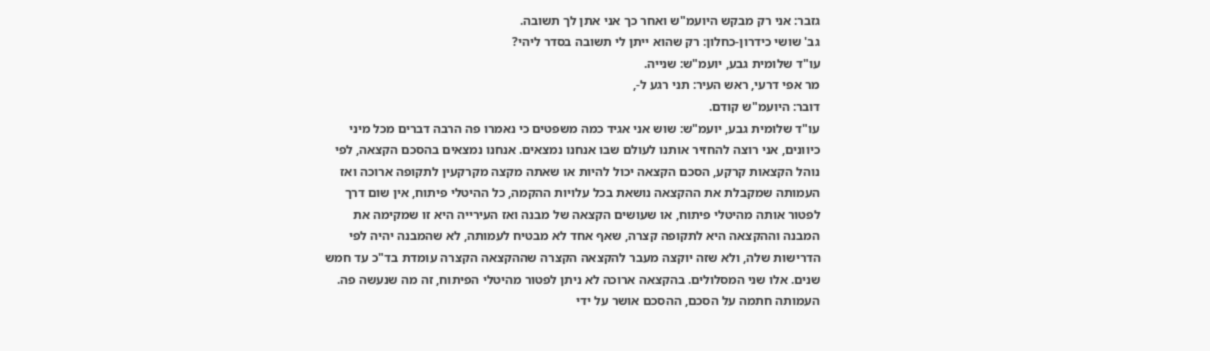גזבר: אני רק מבקש היועמ"ש ואחר כך אני אתן לך תשובה.
גב' שושי כידרון-כחלון: רק שהוא ייתן לי תשובה בסדר ליהי?
עו"ד שלומית גבע, יועמ"ש: שנייה.
מר אפי דרעי, ראש העיר: תני רגע ל-,
דובר: היועמ"ש קודם.
עו"ד שלומית גבע, יועמ"ש: שוש אני אגיד כמה משפטים כי נאמרו פה הרבה דברים מכל מיני
כיוונים, אני רוצה להחזיר אותנו לעולם שבו אנחנו נמצאים. אנחנו נמצאים בהסכם הקצאה, לפי
נוהל הקצאות קרקע, הסכם הקצאה יכול להיות או שאתה מקצה מקרקעין לתקופה ארוכה ואז
העמותה שמקבלת את ההקצאה נושאת בכל עלויות ההקמה, כל ההיטלי פיתוח, אין שום דרך
לפטור אותה מהיטלי פיתוח, או שעושים הקצאה של מבנה ואז העירייה היא זו שמקימה את
המבנה וההקצאה היא לתקופה קצרה, שאף אחד לא מבטיח לעמותה, לא שהמבנה יהיה לפי
הדרישות שלה, ולא שזה יוקצה מעבר להקצאה הקצרה שההקצאה הקצרה עומדת בד"כ עד חמש
שנים. אלו שני המסלולים. בהקצאה ארוכה לא ניתן לפטור מהיטלי הפיתוח, זה מה שנעשה פה.
העמותה חתמה על הסכם, ההסכם אושר על ידי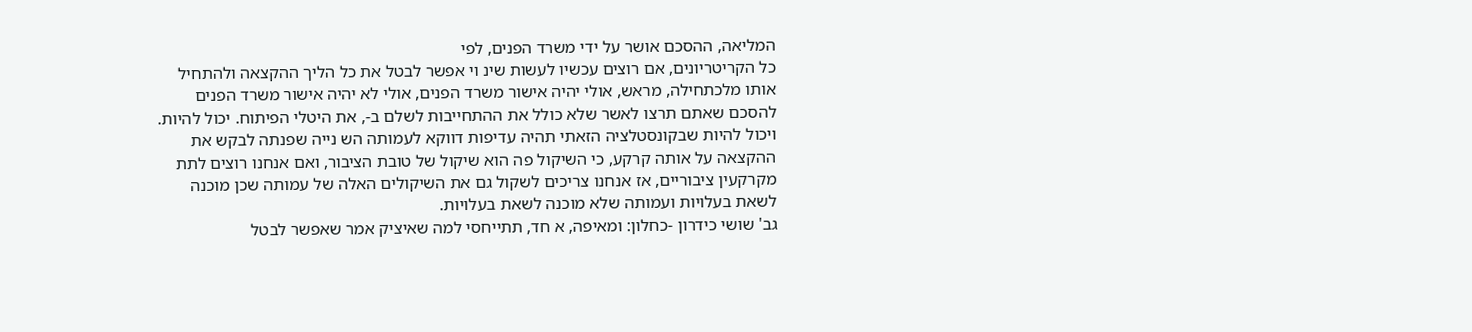המליאה, ההסכם אושר על ידי משרד הפנים, לפי
כל הקריטריונים, אם רוצים עכשיו לעשות שינ וי אפשר לבטל את כל הליך ההקצאה ולהתחיל
אותו מלכתחילה, מראש, אולי יהיה אישור משרד הפנים, אולי לא יהיה אישור משרד הפנים
להסכם שאתם תרצו לאשר שלא כולל את ההתחייבות לשלם ב-, את היטלי הפיתוח. יכול להיות.
ויכול להיות שבקונסטלציה הזאתי תהיה עדיפות דווקא לעמותה הש נייה שפנתה לבקש את
ההקצאה על אותה קרקע, כי השיקול פה הוא שיקול של טובת הציבור, ואם אנחנו רוצים לתת
מקרקעין ציבוריים, אז אנחנו צריכים לשקול גם את השיקולים האלה של עמותה שכן מוכנה
לשאת בעלויות ועמותה שלא מוכנה לשאת בעלויות.
גב' שושי כידרון -כחלון: ומאיפה, א חד, תתייחסי למה שאיציק אמר שאפשר לבטל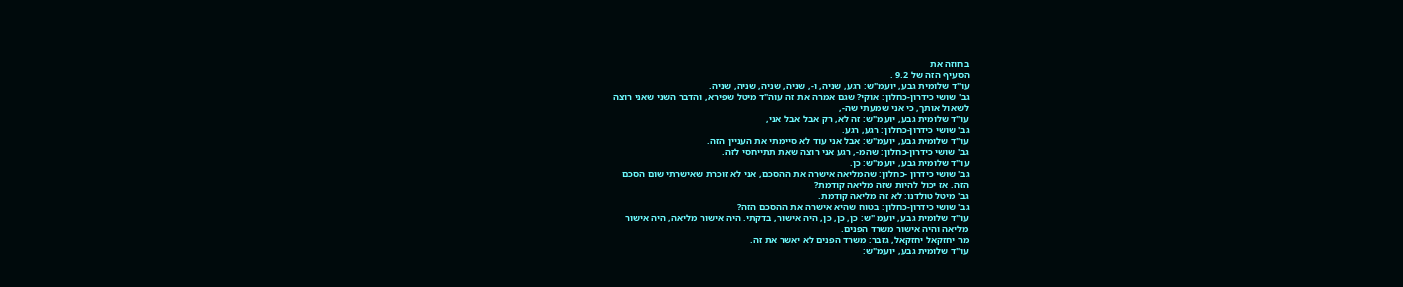בחוזה את
הסעיף הזה של 9.2 .
עו"ד שלומית גבע, יועמ"ש: רגע, שניה, ו-, שניה, שניה, שניה, שניה.
גב' שושי כידרון-כחלון: אוקי? שגם אמרה את זה עוה"ד מיטל שפירא, והדבר השני שאני רוצה
לשאול אותך, כי אני שמעתי שה-,
עו"ד שלומית גבע, יועמ"ש: זה לא, רק אבל אבל אני,
גב' שושי כידרון-כחלון: רגע, רגע.
עו"ד שלומית גבע, יועמ"ש: אבל אני עוד לא סיימתי את העניין הזה.
גב' שושי כידרון-כחלון: שהמ-, רגע אני רוצה שאת תתייחסי לזה.
עו"ד שלומית גבע, יועמ"ש: כן.
גב' שושי כידרון -כחלון: שהמליאה אישרה את ההסכם, אני לא זוכרת שאישרתי שום הסכם
הזה. אז יכול להיות שזה מליאה קודמת?
גב' מיטל טולדנו: לא זה מליאה קודמת.
גב' שושי כידרון-כחלון: בטוח שהיא אישרה את ההסכם הזה?
עו"ד שלומית גבע, יועמ "ש: כן, כן, כן, היה אישור, בדקתי. היה אישור מליאה, היה אישור
מליאה והיה אישור משרד הפנים.
מר יחזקאל יחזקאל, גזבר: משרד הפנים לא יאשר את זה.
עו"ד שלומית גבע, יועמ"ש: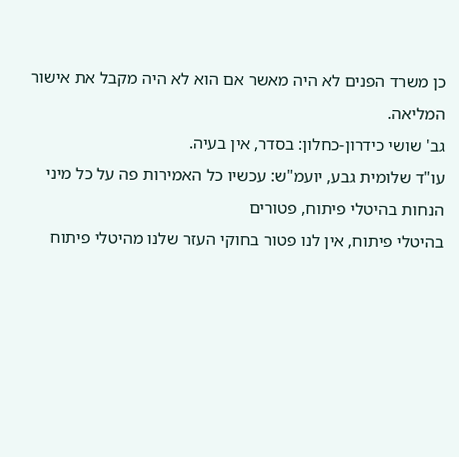כן משרד הפנים לא היה מאשר אם הוא לא היה מקבל את אישור
המליאה.
גב' שושי כידרון-כחלון: בסדר, אין בעיה.
עו"ד שלומית גבע, יועמ"ש: עכשיו כל האמירות פה על כל מיני הנחות בהיטלי פיתוח, פטורים
בהיטלי פיתוח, אין לנו פטור בחוקי העזר שלנו מהיטלי פיתוח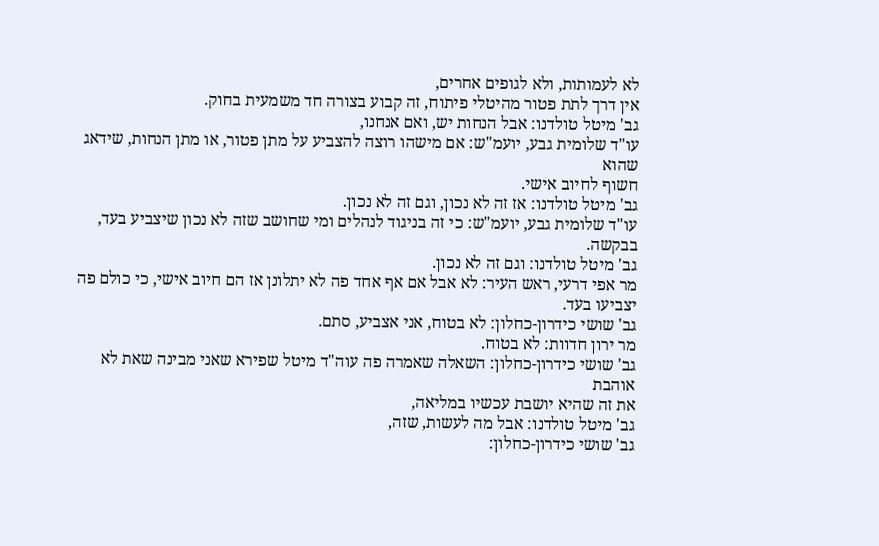לא לעמותות, ולא לגופים אחרים,
אין דרך לתת פטור מהיטלי פיתוח, זה קבוע בצורה חד משמעית בחוק.
גב' מיטל טולדנו: אבל הנחות יש, ואם אנחנו,
עו"ד שלומית גבע, יועמ"ש: אם מישהו רוצה להצביע על מתן פטור, או מתן הנחות, שידאג שהוא
חשוף לחיוב אישי.
גב' מיטל טולדנו: אז זה לא נכון, וגם זה לא נכון.
עו"ד שלומית גבע, יועמ"ש: כי זה בניגוד לנהלים ומי שחושב שזה לא נכון שיצביע בעד, בבקשה.
גב' מיטל טולדנו: וגם זה לא נכון.
מר אפי דרעי, ראש העיר: לא אבל אם אף אחד פה לא יתלונן אז הם חיוב אישי, כי כולם פה
יצביעו בעד.
גב' שושי כידרון-כחלון: לא בטוח, אני אצביע, סתם.
מר ירון חדוות: לא בטוח.
גב' שושי כידרון-כחלון: השאלה שאמרה פה עוה"ד מיטל שפירא שאני מבינה שאת לא אוהבת
את זה שהיא יושבת עכשיו במליאה,
גב' מיטל טולדנו: אבל מה לעשות, שזה,
גב' שושי כידרון-כחלון: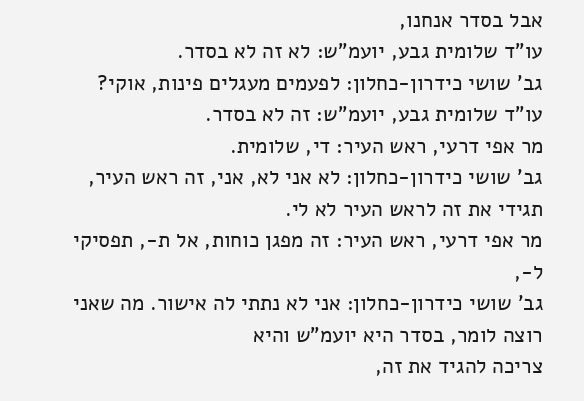אבל בסדר אנחנו,
עו"ד שלומית גבע, יועמ"ש: לא זה לא בסדר.
גב' שושי כידרון-כחלון: לפעמים מעגלים פינות, אוקי?
עו"ד שלומית גבע, יועמ"ש: זה לא בסדר.
מר אפי דרעי, ראש העיר: די, שלומית.
גב' שושי כידרון-כחלון: לא אני לא, אני, זה ראש העיר, תגידי את זה לראש העיר לא לי.
מר אפי דרעי, ראש העיר: זה מפגן כוחות, אל ת-, תפסיקי ל-,
גב' שושי כידרון-כחלון: אני לא נתתי לה אישור. מה שאני רוצה לומר, בסדר היא יועמ"ש והיא
צריכה להגיד את זה,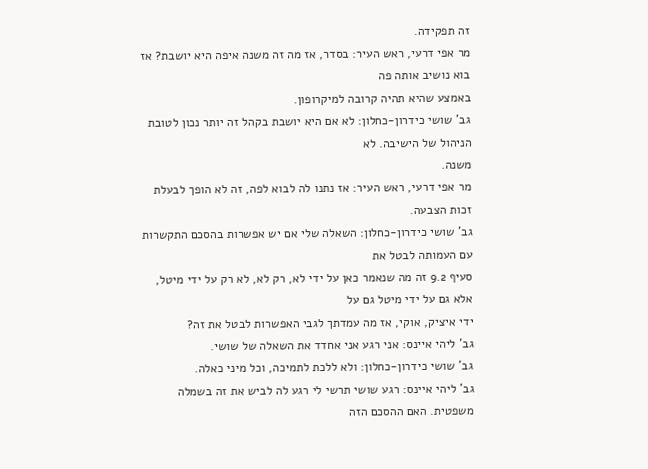זה תפקידה.
מר אפי דרעי, ראש העיר: בסדר, אז מה זה משנה איפה היא יושבת? אז בוא נושיב אותה פה
באמצע שהיא תהיה קרובה למיקרופון.
גב' שושי כידרון-כחלון: לא אם היא יושבת בקהל זה יותר נכון לטובת הניהול של הישיבה. לא
משנה.
מר אפי דרעי, ראש העיר: אז נתנו לה לבוא לפה, זה לא הופך לבעלת זכות הצבעה.
גב' שושי כידרון-כחלון: השאלה שלי אם יש אפשרות בהסכם התקשרות עם העמותה לבטל את
סעיף 9.2 זה מה שנאמר כאן על ידי לא, רק לא, לא רק על ידי מיטל, אלא גם על ידי מיטל גם על
ידי איציק, אוקי, אז מה עמדתך לגבי האפשרות לבטל את זה?
גב' ליהי איינס: אני רגע אני אחדד את השאלה של שושי.
גב' שושי כידרון-כחלון: ולא ללכת לתמיכה, וכל מיני כאלה.
גב' ליהי איינס: רגע שושי תרשי לי רגע לה לביש את זה בשמלה משפטית. האם ההסכם הזה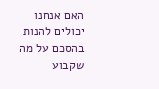האם אנחנו יכולים להנות בהסכם על מה שקבוע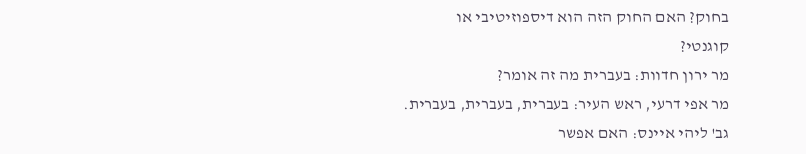בחוק? האם החוק הזה הוא דיספוזיטיבי או
קוגנטי?
מר ירון חדוות: בעברית מה זה אומר?
מר אפי דרעי, ראש העיר: בעברית, בעברית, בעברית.
גב' ליהי איינס: האם אפשר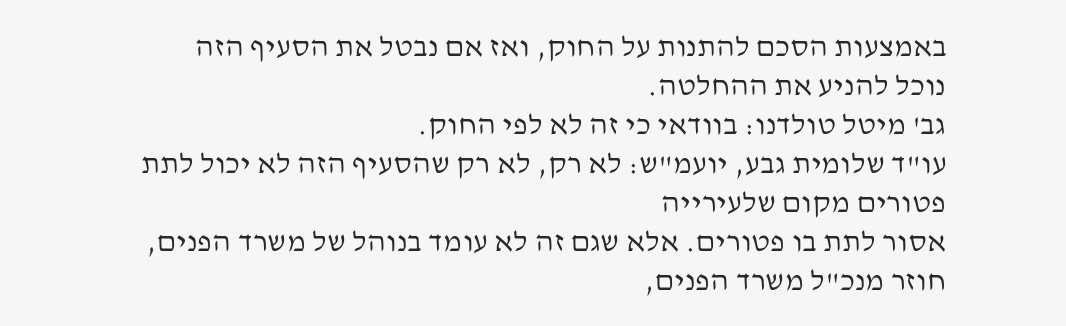באמצעות הסכם להתנות על החוק, ואז אם נבטל את הסעיף הזה
נוכל להניע את ההחלטה.
גב' מיטל טולדנו: בוודאי כי זה לא לפי החוק.
עו"ד שלומית גבע, יועמ"ש: לא רק, לא רק שהסעיף הזה לא יכול לתת פטורים מקום שלעירייה
אסור לתת בו פטורים. אלא שגם זה לא עומד בנוהל של משרד הפנים, חוזר מנכ"ל משרד הפנים,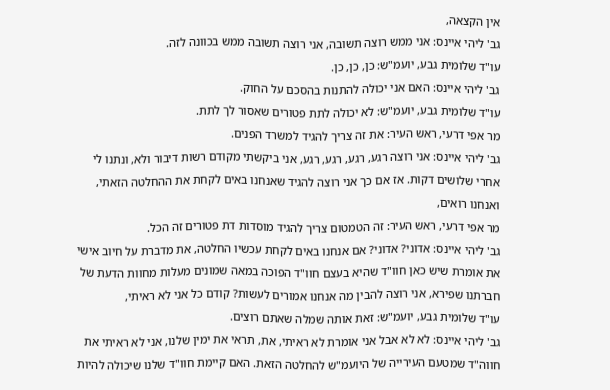אין הקצאה,
גב' ליהי איינס: אני ממש רוצה תשובה, אני רוצה תשובה ממש בכוונה לזה.
עו"ד שלומית גבע, יועמ"ש: כן, כן, כן.
גב' ליהי איינס: האם אני יכולה להתנות בהסכם על החוק.
עו"ד שלומית גבע, יועמ"ש: לא יכולה לתת פטורים שאסור לך לתת.
מר אפי דרעי, ראש העיר: את זה צריך להגיד למשרד הפנים.
גב' ליהי איינס: אני רוצה רגע, רגע, רגע, רגע, אני ביקשתי מקודם רשות דיבור ולא, ונתנו לי
אחרי שלושים דקות. אז אם כך אני רוצה להגיד שאנחנו באים לקחת את ההחלטה הזאתי,
ואנחנו רואים,
מר אפי דרעי, ראש העיר: זה הטמטום צריך להגיד מוסדות דת פטורים זה הכל.
גב' ליהי איינס: אדוני? אדוני? אם אנחנו באים לקחת עכשיו החלטה, את מדברת על חיוב אישי
את אומרת שיש כאן חוו"ד שהיא בעצם חוו"ד הפוכה במאה שמונים מעלות מחוות הדעת של
חברתנו שפירא, אני רוצה להבין מה אנחנו אמורים לעשות? קודם כל אני לא ראיתי,
עו"ד שלומית גבע, יועמ"ש: זאת אותה שמלה שאתם רוצים.
גב' ליהי איינס: לא לא אבל אני אומרת לא ראיתי, את, תראי את ימין שלנו, אני לא ראיתי את
חווה"ד שמטעם העירייה של היועמ"ש להחלטה הזאת. האם קיימת חוו"ד שלנו שיכולה להיות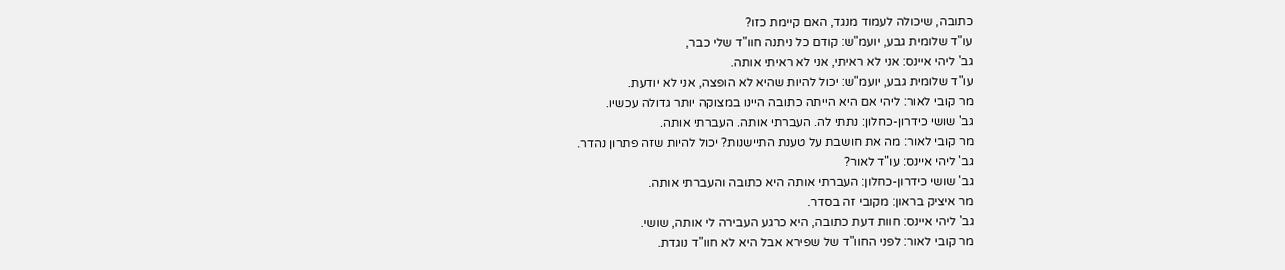כתובה, שיכולה לעמוד מנגד, האם קיימת כזו?
עו"ד שלומית גבע, יועמ"ש: קודם כל ניתנה חוו"ד שלי כבר,
גב' ליהי איינס: אני לא ראיתי, אני לא ראיתי אותה.
עו"ד שלומית גבע, יועמ"ש: יכול להיות שהיא לא הופצה, אני לא יודעת.
מר קובי לאור: ליהי אם היא הייתה כתובה היינו במצוקה יותר גדולה עכשיו.
גב' שושי כידרון-כחלון: נתתי לה. העברתי אותה. העברתי אותה.
מר קובי לאור: מה את חושבת על טענת התיישנות? יכול להיות שזה פתרון נהדר.
גב' ליהי איינס: עו"ד לאור?
גב' שושי כידרון-כחלון: העברתי אותה היא כתובה והעברתי אותה.
מר איציק בראון: מקובי זה בסדר.
גב' ליהי איינס: חוות דעת כתובה, היא כרגע העבירה לי אותה, שושי.
מר קובי לאור: לפני החוו"ד של שפירא אבל היא לא חוו"ד נוגדת.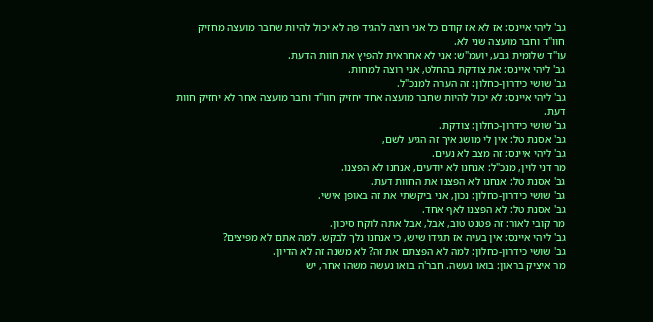גב' ליהי איינס: אז לא אז קודם כל אני רוצה להגיד פה לא יכול להיות שחבר מועצה מחזיק
חוו"ד וחבר מועצה שני לא.
עו"ד שלומית גבע, יועמ"ש: אני לא אחראית להפיץ את חוות הדעת.
גב' ליהי איינס: את צודקת בהחלט, אני רוצה למחות.
גב' שושי כידרון-כחלון: זה הערה למנכ"ל.
גב' ליהי איינס: לא יכול להיות שחבר מועצה אחד יחזיק חוו"ד וחבר מועצה אחר לא יחזיק חוות
דעת.
גב' שושי כידרון-כחלון: צודקת.
גב' אסנת טל: אין לי מושג איך זה הגיע לשם,
גב' ליהי איינס: זה מצב לא נעים.
מר דני לוין, מנכ"ל: אנחנו לא יודעים, אנחנו לא הפצנו.
גב' אסנת טל: אנחנו לא הפצנו את החוות דעת.
גב' שושי כידרון-כחלון: נכון, אני ביקשתי את זה באופן אישי.
גב' אסנת טל: לא הפצנו לאף אחד.
מר קובי לאור: זה פטנט טוב, אבל, אבל אתה לוקח סיכון.
גב' ליהי איינס: אין בעיה אז תגידו שיש, כי אנחנו נלך לבקש. למה אתם לא מפיצים?
גב' שושי כידרון-כחלון: למה לא הפצתם את זה? לא משנה זה לא הדיון.
מר איציק בראון: בואו נעשה. חבר'ה בואו נעשה משהו אחר, יש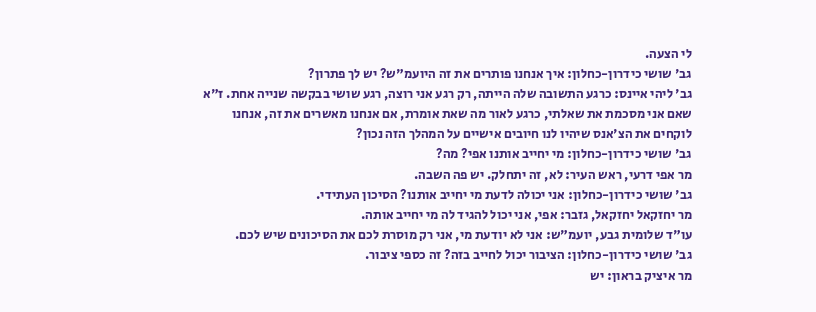לי הצעה.
גב' שושי כידרון-כחלון: איך אנחנו פותרים את זה היועמ"ש? יש לך פתרון?
גב' ליהי איינס: כרגע התשובה שלה הייתה, רק רגע אני רוצה, רגע שושי בבקשה שנייה אחת. ז"א
שאם אני מסכמת את שאלתי, כרגע לאור מה שאת אומרת, אם אנחנו מאשרים את זה, אנחנו
לוקחים את הצ'אנס שיהיו לנו חיובים אישיים על המהלך הזה נכון?
גב' שושי כידרון-כחלון: מי יחייב אותנו אפי? מה?
מר אפי דרעי, ראש העיר: לא, זה יתחלק. יש פה השבה.
גב' שושי כידרון-כחלון: אני יכולה לדעת מי יחייב אותנו? הסיכון העתידי.
מר יחזקאל יחזקאל, גזבר: אפי, אני יכול להגיד לה מי יחייב אותה.
עו"ד שלומית גבע, יועמ"ש: אני לא יודעת מי, אני רק מוסרת לכם את הסיכונים שיש לכם.
גב' שושי כידרון-כחלון: הציבור יכול לחייב בזה? זה כספי ציבור.
מר איציק בראון: יש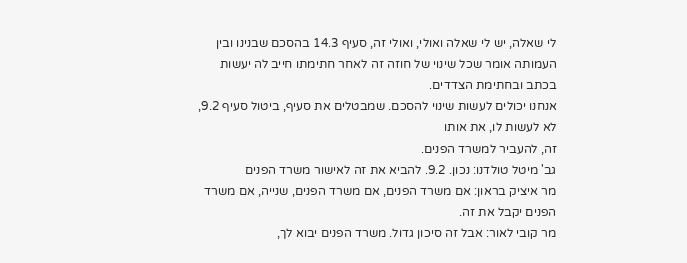לי שאלה, יש לי שאלה ואולי, ואולי זה, סעיף 14.3 בהסכם שבנינו ובין
העמותה אומר שכל שינוי של חוזה זה לאחר חתימתו חייב לה יעשות בכתב ובחתימת הצדדים.
אנחנו יכולים לעשות שינוי להסכם. שמבטלים את סעיף, ביטול סעיף 9.2, לא לעשות לו, את אותו
זה, להעביר למשרד הפנים.
גב' מיטל טולדנו: נכון. 9.2. להביא את זה לאישור משרד הפנים
מר איציק בראון: אם משרד הפנים, אם משרד הפנים, שנייה, אם משרד הפנים יקבל את זה.
מר קובי לאור: אבל זה סיכון גדול. משרד הפנים יבוא לך,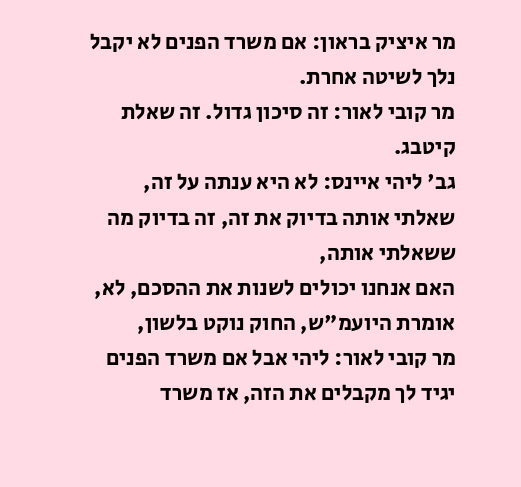מר איציק בראון: אם משרד הפנים לא יקבל נלך לשיטה אחרת.
מר קובי לאור: זה סיכון גדול. זה שאלת קיטבג.
גב' ליהי איינס: לא היא ענתה על זה, שאלתי אותה בדיוק את זה, זה בדיוק מה ששאלתי אותה,
האם אנחנו יכולים לשנות את ההסכם, לא, אומרת היועמ"ש, החוק נוקט בלשון,
מר קובי לאור: ליהי אבל אם משרד הפנים יגיד לך מקבלים את הזה, אז משרד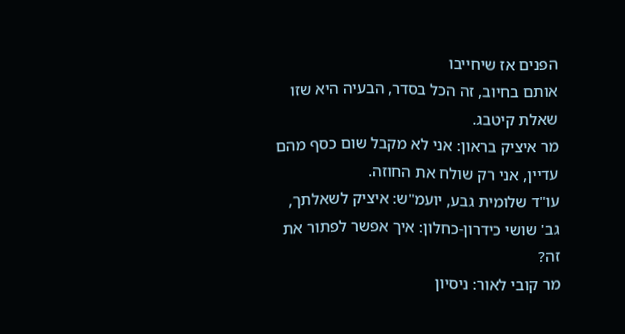הפנים אז שיחייבו
אותם בחיוב, זה הכל בסדר, הבעיה היא שזו שאלת קיטבג.
מר איציק בראון: אני לא מקבל שום כסף מהם עדיין, אני רק שולח את החוזה.
עו"ד שלומית גבע, יועמ"ש: איציק לשאלתך,
גב' שושי כידרון-כחלון: איך אפשר לפתור את זה?
מר קובי לאור: ניסיון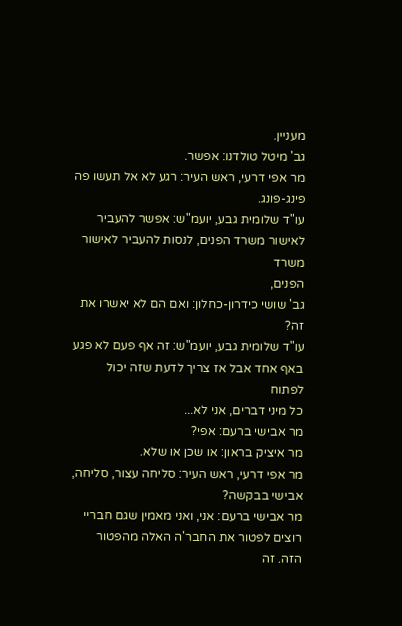מעניין.
גב' מיטל טולדנו: אפשר.
מר אפי דרעי, ראש העיר: רגע לא אל תעשו פה פינג-פונג.
עו"ד שלומית גבע, יועמ"ש: אפשר להעביר לאישור משרד הפנים, לנסות להעביר לאישור משרד
הפנים,
גב' שושי כידרון-כחלון: ואם הם לא יאשרו את זה?
עו"ד שלומית גבע, יועמ"ש: זה אף פעם לא פגע באף אחד אבל אז צריך לדעת שזה יכול לפתוח
כל מיני דברים, אני לא...
מר אבישי ברעם: אפי?
מר איציק בראון: או שכן או שלא.
מר אפי דרעי, ראש העיר: סליחה עצור, סליחה, אבישי בבקשה?
מר אבישי ברעם: אני, ואני מאמין שגם חבריי רוצים לפטור את החבר'ה האלה מהפטור הזה. זה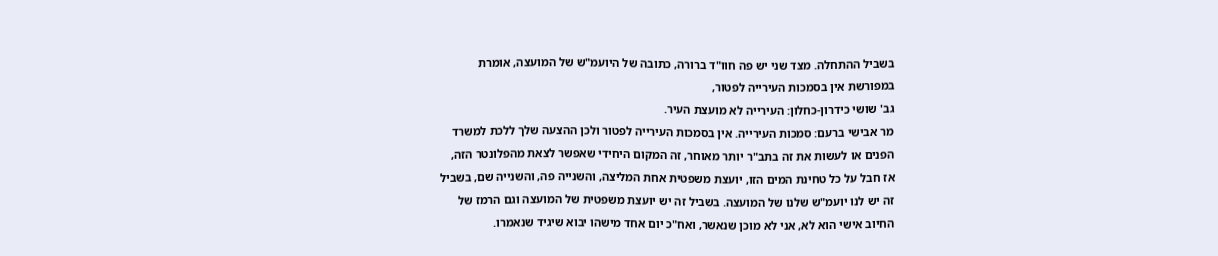בשביל ההתחלה. מצד שני יש פה חוו"ד ברורה, כתובה של היועמ"ש של המועצה, אומרת
במפורשת אין בסמכות העירייה לפטור,
גב' שושי כידרון-כחלון: העירייה לא מועצת העיר.
מר אבישי ברעם: סמכות העירייה. אין בסמכות העירייה לפטור ולכן ההצעה שלך ללכת למשרד
הפנים או לעשות את זה בתב"ר יותר מאוחר, זה המקום היחידי שאפשר לצאת מהפלונטר הזה,
אז חבל על כל טחינת המים הזו, יועצת משפטית אחת המליצה, והשנייה פה, והשנייה שם, בשביל
זה יש לנו יועמ"ש שלנו של המועצה. בשביל זה יש יועצת משפטית של המועצה וגם הרמז של
החיוב אישי הוא לא, אני לא מוכן שנאשר, ואח"כ יום אחד מישהו יבוא שיגיד שנאמרו.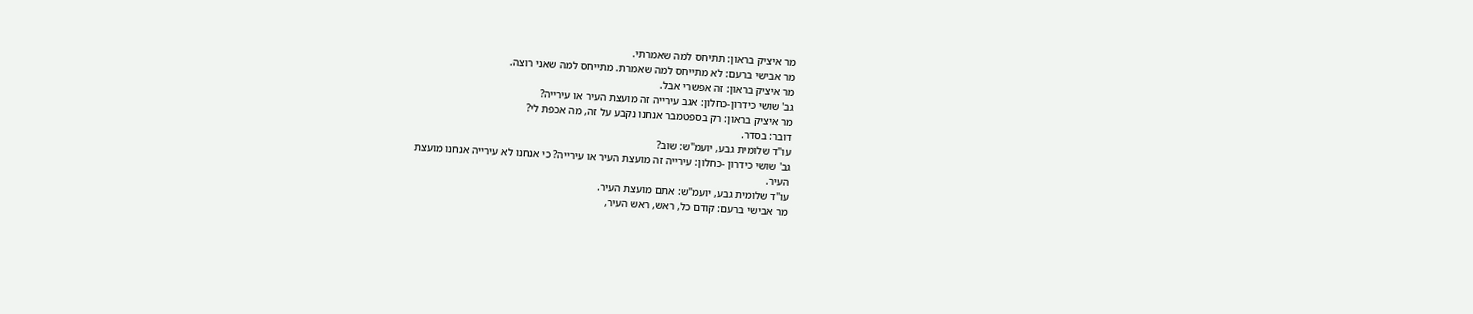מר איציק בראון: תתיחס למה שאמרתי.
מר אבישי ברעם: לא מתייחס למה שאמרת. מתייחס למה שאני רוצה.
מר איציק בראון: זה אפשרי אבל.
גב' שושי כידרון-כחלון: אגב עירייה זה מועצת העיר או עירייה?
מר איציק בראון: רק בספטמבר אנחנו נקבע על זה, מה אכפת לי?
דובר: בסדר.
עו"ד שלומית גבע, יועמ"ש: שוב?
גב' שושי כידרון -כחלון: עירייה זה מועצת העיר או עירייה? כי אנחנו לא עירייה אנחנו מועצת
העיר.
עו"ד שלומית גבע, יועמ"ש: אתם מועצת העיר.
מר אבישי ברעם: קודם כל, ראש, ראש העיר,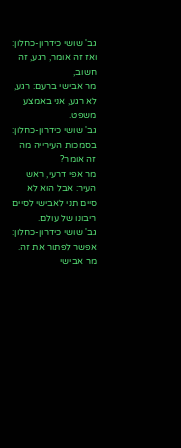גב' שושי כידרון-כחלון: ואז זה אומר, רגע, זה חשוב,
מר אבישי ברעם: רגע, לא רגע, אני באמצע משפט.
גב' שושי כידרון-כחלון: בסמכות העירייה מה זה אומר?
מר אפי דרעי, ראש העיר: אבל הוא לא סיים תני לאבישי לסיים ריבונו של עולם.
גב' שושי כידרון-כחלון: אפשר לפתור את זה.
מר אבישי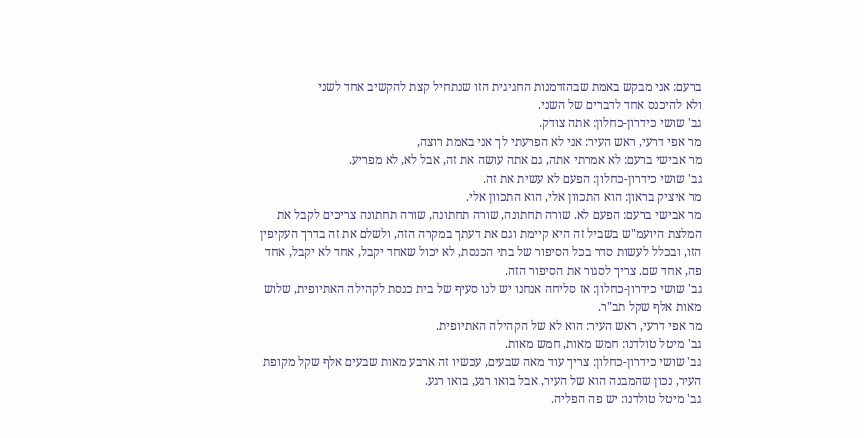ברעם: אני מבקש באמת שבהזדמנות החגיגית הזו שנתחיל קצת להקשיב אחד לשני
ולא להיכנס אחד לדברים של השני.
גב' שושי כידרון-כחלון: אתה צודק.
מר אפי דרעי, ראש העיר: אני לא הפרעתי לך אני באמת רוצה,
מר אבישי ברעם: לא אמרתי אתה, גם אתה עושה את זה, אבל לא, לא מפריע.
גב' שושי כידרון-כחלון: הפעם לא עשית את זה.
מר איציק בראון: הוא התכוון אלי, הוא התכוון אלי.
מר אבישי ברעם: הפעם לא. שורה תחתונה, שורה תחתונה, שורה תחתונה צריכים לקבל את
המלצת היועמ"ש בשביל זה היא קיימת וגם את דעתך במקרה הזה, ולשלם את זה בדרך העקיפין
הזו, ובכלל לעשות סדר בכל הסיפור של בתי הכנסת, לא יכול שאחד יקבל, אחד לא יקבל, אחד
פה, אחד שם. צריך לסגור את הסיפור הזה.
גב' שושי כידרון-כחלון: אז סליחה אנחנו יש לנו סעיף של בית כנסת לקהילה האתיופית, שלוש
מאות אלף שקל תב"ר.
מר אפי דרעי, ראש העיר: הוא לא של הקהילה האתיופית.
גב' מיטל טולדנו: חמש מאות, חמש מאות.
גב' שושי כידרון-כחלון: צריך עוד מאה שבעים, עכשיו זה ארבע מאות שבעים אלף שקל מקופת
העיר, נכון שהמבנה הוא של העיר, אבל בואו רגע, בואו רגע.
גב' מיטל טולדנו: יש פה הפליה.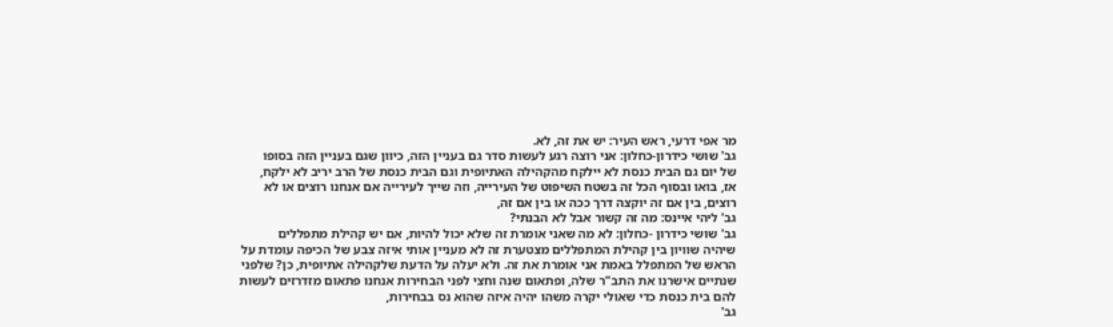מר אפי דרעי, ראש העיר: יש את זה, לא.
גב' שושי כידרון-כחלון: אני רוצה רגע לעשות סדר גם בעניין הזה, כיוון שגם בעניין הזה בסופו
של יום גם הבית כנסת לא יילקח מהקהילה האתיופית וגם הבית כנסת של הרב יריב לא ילקח,
אז, בואו ובסוף הכל זה בשטח השיפוט של העירייה, וזה שייך לעירייה אם אנחנו רוצים או לא
רוצים, בין אם זה יוקצה דרך ככה או בין אם זה,
גב' ליהי איינס: מה זה קשור אבל לא הבנתי?
גב' שושי כידרון -כחלון: לא מה שאני אומרת זה שלא יכול להיות, אם יש קהילת מתפללים
שיהיה שוויון בין קהילת המתפללים מצטערת זה לא מעניין אותי איזה צבע של הכיפה עומדת על
הראש של המתפלל באמת אני אומרת את זה. ולא יעלה על הדעת שלקהילה אתיופית, כן? שלפני
שנתיים אישרנו את התב"ר שלה, ופתאום שנה וחצי לפני הבחירות אנחנו פתאום מזדרזים לעשות
להם בית כנסת כדי שאולי יקרה משהו יהיה איזה שהוא נס בבחירות,
גב'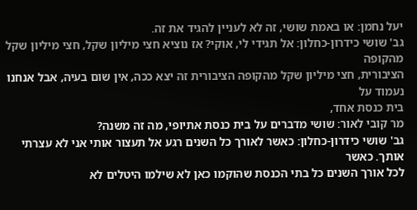יעל נחמן: או באמת שושי, זה לא לעניין להגיד את זה.
גב' שושי כידרון-כחלון: אל תגידי לי, אוקי? אז נוציא חצי מיליון שקל, חצי מיליון שקל מהקופה
הציבורית, חצי מיליון שקל מהקופה הציבורית זה יצא ככה, אין שום בעיה, אבל אנחנו נעמוד על
בית כנסת אחד,
מר קובי לאור: שושי מדברים על בית כנסת אתיופי, מה זה משנה?
גב' שושי כידרון-כחלון: כאשר לאורך כל השנים רגע אל תעצור אותי אני לא עצרתי אותך. כאשר
לכל אורך השנים כל בתי הכנסת שהוקמו כאן לא שילמו היטלים לא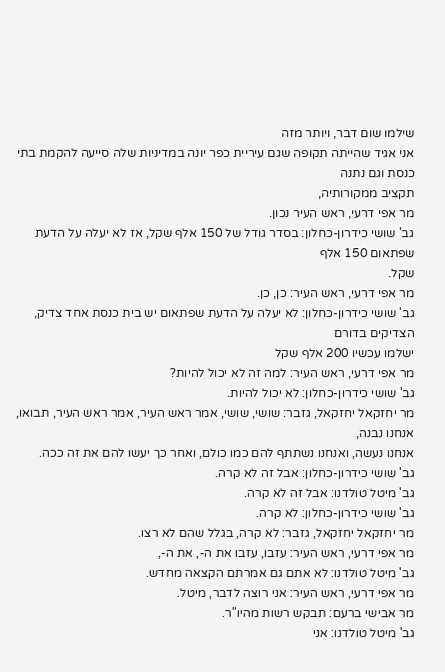שילמו שום דבר, ויותר מזה
אני אגיד שהייתה תקופה שגם עיריית כפר יונה במדיניות שלה סייעה להקמת בתי כנסת וגם נתנה
תקציב ממקורותיה,
מר אפי דרעי, ראש העיר נכון.
גב' שושי כידרון-כחלון: בסדר גודל של 150 אלף שקל, אז לא יעלה על הדעת שפתאום 150 אלף
שקל.
מר אפי דרעי, ראש העיר: כן, כן.
גב' שושי כידרון-כחלון: לא יעלה על הדעת שפתאום יש בית כנסת אחד צדיק, הצדיקים בדורם
ישלמו עכשיו 200 אלף שקל
מר אפי דרעי, ראש העיר: למה זה לא יכול להיות?
גב' שושי כידרון-כחלון: לא יכול להיות.
מר יחזקאל יחזקאל, גזבר: שושי, שושי, אמר ראש העיר, אמר ראש העיר, תבואו, אנחנו נבנה,
אנחנו נעשה, ואנחנו נשתתף להם כמו כולם, ואחר כך יעשו להם את זה ככה.
גב' שושי כידרון-כחלון: אבל זה לא קרה.
גב' מיטל טולדנו: אבל זה לא קרה.
גב' שושי כידרון-כחלון: לא קרה.
מר יחזקאל יחזקאל, גזבר: לא קרה, בגלל שהם לא רצו.
מר אפי דרעי, ראש העיר: עזבו, עזבו את ה-, את ה-,
גב' מיטל טולדנו: לא אתם גם אמרתם הקצאה מחדש.
מר אפי דרעי, ראש העיר: אני רוצה לדבר, מיטל.
מר אבישי ברעם: תבקש רשות מהיו"ר.
גב' מיטל טולדנו: אני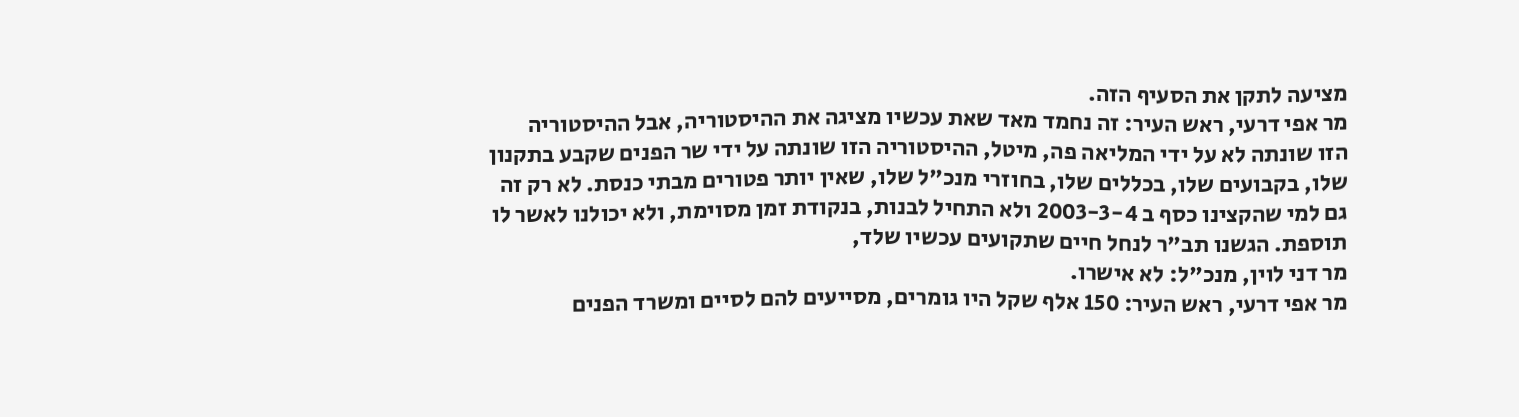מציעה לתקן את הסעיף הזה.
מר אפי דרעי, ראש העיר: זה נחמד מאד שאת עכשיו מציגה את ההיסטוריה, אבל ההיסטוריה
הזו שונתה לא על ידי המליאה פה, מיטל, ההיסטוריה הזו שונתה על ידי שר הפנים שקבע בתקנון
שלו, בקבועים שלו, בכללים שלו, בחוזרי מנכ"ל שלו, שאין יותר פטורים מבתי כנסת. לא רק זה
גם למי שהקצינו כסף ב 2003-3-4 ולא התחיל לבנות, בנקודת זמן מסוימת, ולא יכולנו לאשר לו
תוספת. הגשנו תב"ר לנחל חיים שתקועים עכשיו שלד,
מר דני לוין, מנכ"ל: לא אישרו.
מר אפי דרעי, ראש העיר: 150 אלף שקל היו גומרים, מסייעים להם לסיים ומשרד הפנים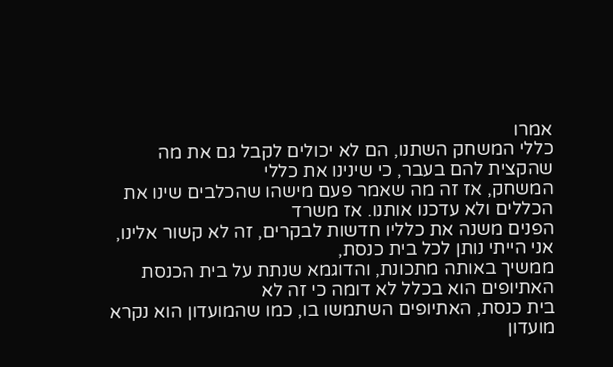אמרו
כללי המשחק השתנו, הם לא יכולים לקבל גם את מה שהקצית להם בעבר, כי שינינו את כללי
המשחק, אז זה מה שאמר פעם מישהו שהכלבים שינו את הכללים ולא עדכנו אותנו. אז משרד
הפנים משנה את כלליו חדשות לבקרים, זה לא קשור אלינו, אני הייתי נותן לכל בית כנסת,
ממשיך באותה מתכונת, והדוגמא שנתת על בית הכנסת האתיופים הוא בכלל לא דומה כי זה לא
בית כנסת, האתיופים השתמשו בו, כמו שהמועדון הוא נקרא מועדון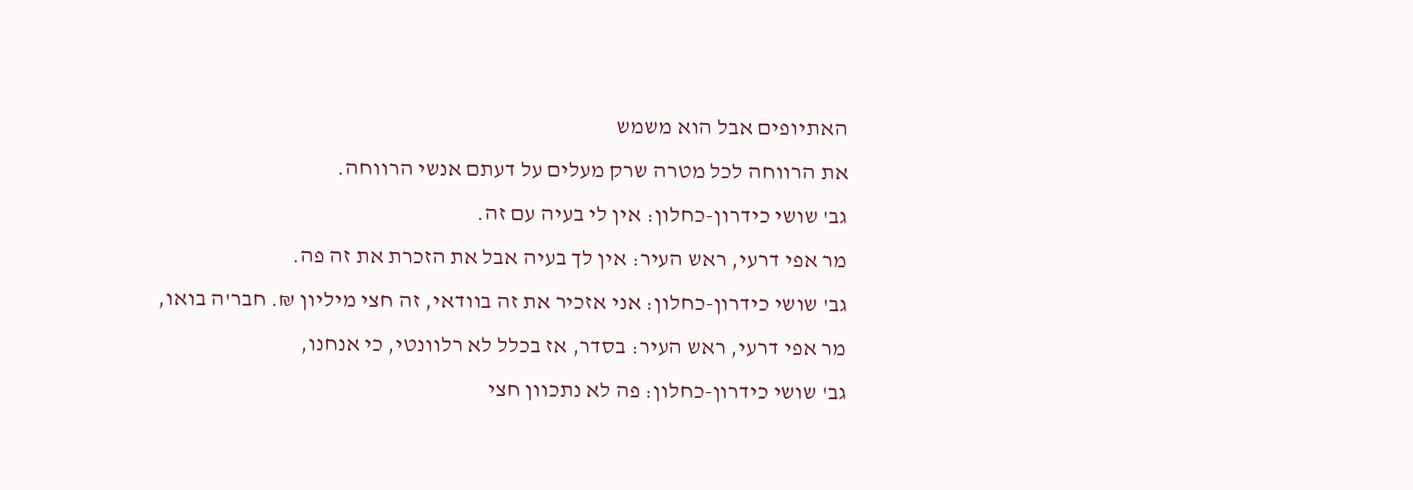האתיופים אבל הוא משמש
את הרווחה לכל מטרה שרק מעלים על דעתם אנשי הרווחה.
גב' שושי כידרון-כחלון: אין לי בעיה עם זה.
מר אפי דרעי, ראש העיר: אין לך בעיה אבל את הזכרת את זה פה.
גב' שושי כידרון-כחלון: אני אזכיר את זה בוודאי, זה חצי מיליון ₪. חבר'ה בואו,
מר אפי דרעי, ראש העיר: בסדר, אז בכלל לא רלוונטי, כי אנחנו,
גב' שושי כידרון-כחלון: פה לא נתכוון חצי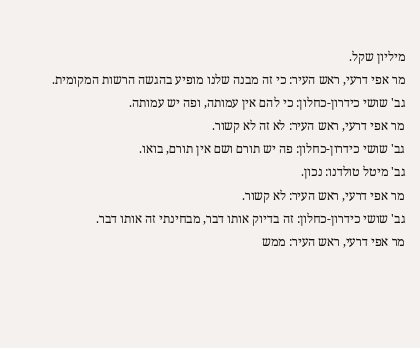מיליון שקל.
מר אפי דרעי, ראש העיר: כי זה מבנה שלנו מופיע בהגשה הרשות המקומית.
גב' שושי כידרון-כחלון: כי להם אין עמותה, ופה יש עמותה.
מר אפי דרעי, ראש העיר: לא זה לא קשור.
גב' שושי כידרון-כחלון: פה יש תורם ושם אין תורם, בואו.
גב' מיטל טולדנו: נכון.
מר אפי דרעי, ראש העיר: לא קשור.
גב' שושי כידרון-כחלון: זה בדיוק אותו דבר, מבחינתי זה אותו דבר.
מר אפי דרעי, ראש העיר: ממש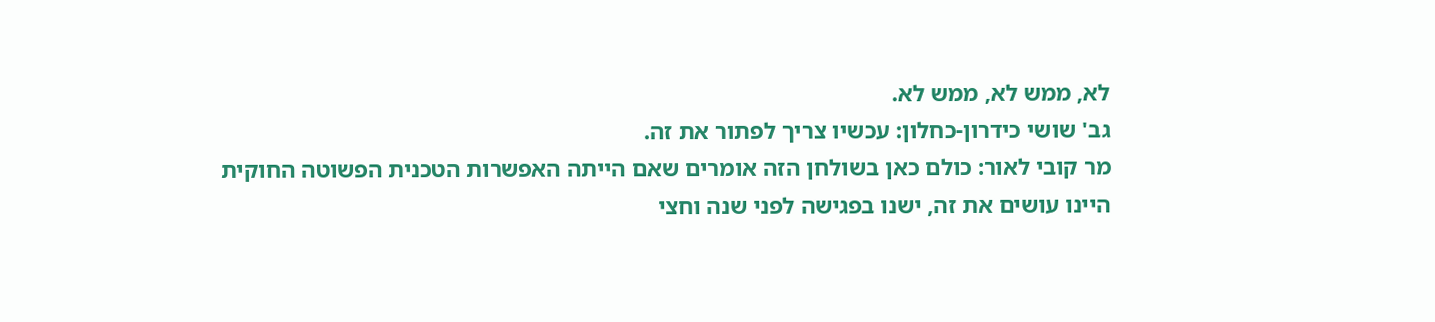לא, ממש לא, ממש לא.
גב' שושי כידרון-כחלון: עכשיו צריך לפתור את זה.
מר קובי לאור: כולם כאן בשולחן הזה אומרים שאם הייתה האפשרות הטכנית הפשוטה החוקית
היינו עושים את זה, ישנו בפגישה לפני שנה וחצי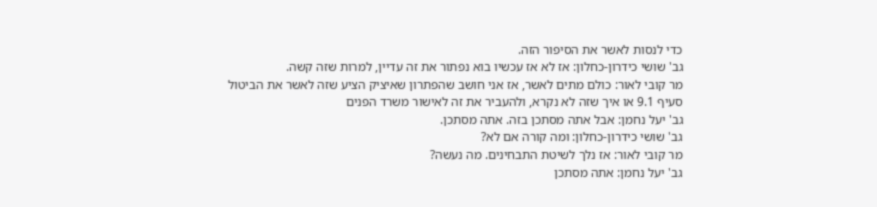כדי לנסות לאשר את הסיפור הזה.
גב' שושי כידרון-כחלון: אז לא אז עכשיו בוא נפתור את זה עדיין, למרות שזה קשה.
מר קובי לאור: כולם מתים לאשר, אז אני חושב שהפתרון שאיציק הציע שזה לאשר את הביטול
סעיף 9.1 או איך שזה לא נקרא, ולהעביר את זה לאישור משרד הפנים
גב' יעל נחמן: אבל אתה מסתכן בזה. אתה מסתכן.
גב' שושי כידרון-כחלון: ומה קורה אם לא?
מר קובי לאור: אז נלך לשיטת התבחינים. מה נעשה?
גב' יעל נחמן: אתה מסתכן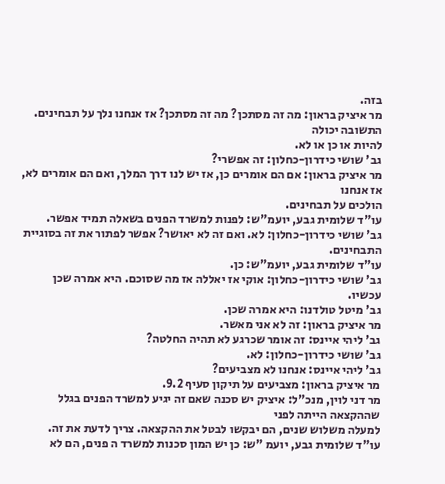בזה.
מר איציק בראון: מה זה מסתכן? מה זה מסתכן? אז אנחנו נלך על תבחינים. התשובה יכולה
להיות או כן או לא.
גב' שושי כידרון-כחלון: זה אפשרי?
מר איציק בראון: אם הם אומרים כן, אז יש לנו דרך המלך, ואם הם אומרים לא, אז אנחנו
הולכים על תבחינים.
עו"ד שלומית גבע, יועמ"ש: לפנות למשרד הפנים בשאלה תמיד אפשר.
גב' שושי כידרון-כחלון: לא. ואם זה לא יאושר? אפשר לפתור את זה בסוגיית התבחינים.
עו"ד שלומית גבע, יועמ"ש: כן.
גב' שושי כידרון-כחלון: אוקי אז יאללה אז מה שסוכם. היא אמרה שכן עכשיו.
גב' מיטל טולדנו: היא אמרה שכן.
מר איציק בראון: זה לא אני מאשר.
גב' ליהי איינס: זה אומר שכרגע לא תהיה החלטה?
גב' שושי כידרון-כחלון: לא.
גב' ליהי איינס: אנחנו לא מצביעים?
מר איציק בראון: מצביעים על תיקון סעיף 9.2.
מר דני לוין, מנכ"ל: איציק יש סכנה שאם זה יגיע למשרד הפנים בגלל שההקצאה הייתה לפני
למעלה משלוש שנים, הם יבקשו לבטל את ההקצאה. צריך לדעת את זה.
עו"ד שלומית גבע, יועמ "ש: כן יש המון סכנות למשרד ה פנים, הם לא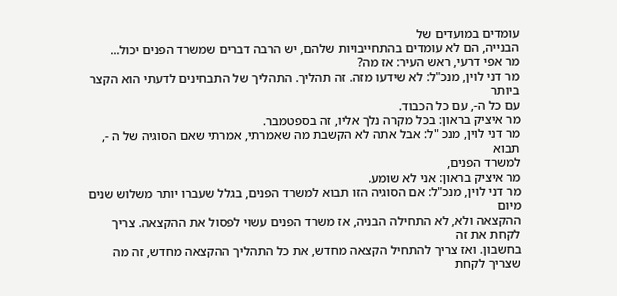עומדים במועדים של
הבנייה, הם לא עומדים בהתחייבויות שלהם, יש הרבה דברים שמשרד הפנים יכול...
מר אפי דרעי, ראש העיר: אז מה?
מר דני לוין, מנכ"ל: לא שידעו מזה. זה תהליך. התהליך של התבחינים לדעתי הוא הקצר ביותר
עם כל ה-, עם כל הכבוד.
מר איציק בראון: בכל מקרה נלך אליו, זה בספטמבר.
מר דני לוין, מנכ "ל: אבל אתה לא הקשבת מה שאמרתי, אמרתי שאם הסוגיה של ה -, תבוא
למשרד הפנים,
מר איציק בראון: אני לא שומע.
מר דני לוין, מנכ"ל: אם הסוגיה הזו תבוא למשרד הפנים, בגלל שעברו יותר משלוש שנים מיום
ההקצאה ולא, לא התחילה הבניה, אז משרד הפנים עשוי לפסול את ההקצאה. צריך לקחת את זה
בחשבון. ואז צריך להתחיל הקצאה מחדש, את כל התהליך ההקצאה מחדש, זה מה שצריך לקחת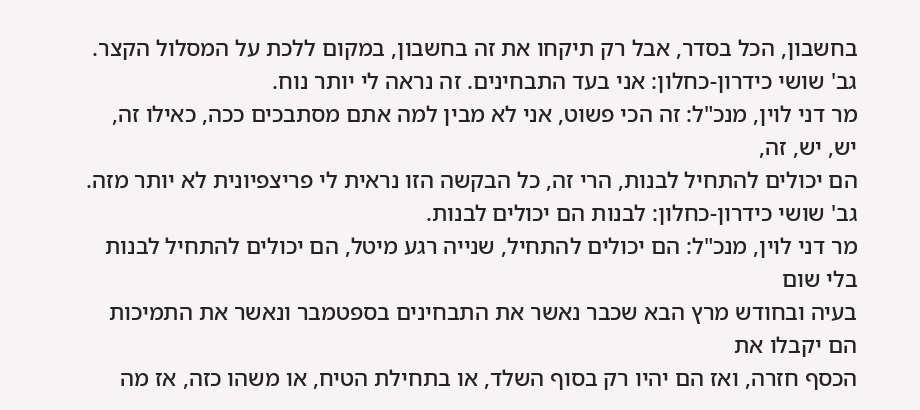בחשבון, הכל בסדר, אבל רק תיקחו את זה בחשבון, במקום ללכת על המסלול הקצר.
גב' שושי כידרון-כחלון: אני בעד התבחינים. זה נראה לי יותר נוח.
מר דני לוין, מנכ"ל: זה הכי פשוט, אני לא מבין למה אתם מסתבכים ככה, כאילו זה, יש, יש, זה,
הם יכולים להתחיל לבנות, הרי זה, כל הבקשה הזו נראית לי פריצפיונית לא יותר מזה.
גב' שושי כידרון-כחלון: לבנות הם יכולים לבנות.
מר דני לוין, מנכ"ל: הם יכולים להתחיל, שנייה רגע מיטל, הם יכולים להתחיל לבנות בלי שום
בעיה ובחודש מרץ הבא שכבר נאשר את התבחינים בספטמבר ונאשר את התמיכות הם יקבלו את
הכסף חזרה, ואז הם יהיו רק בסוף השלד, או בתחילת הטיח, או משהו כזה, אז מה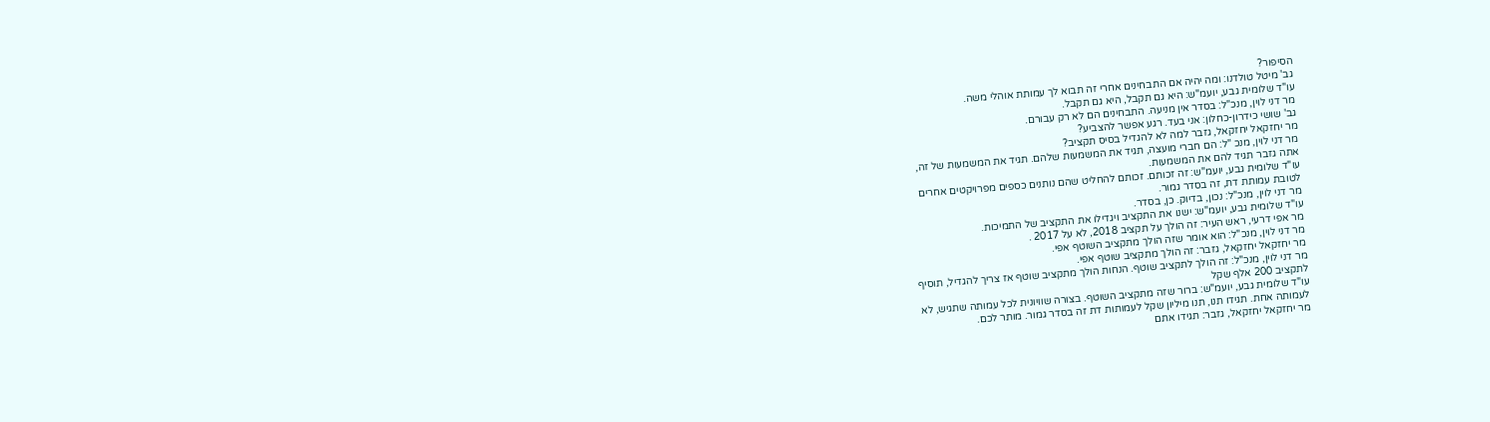הסיפור?
גב' מיטל טולדנו: ומה יהיה אם התבחינים אחרי זה תבוא לך עמותת אוהלי משה.
עו"ד שלומית גבע, יועמ"ש: היא גם תקבל, היא גם תקבל.
מר דני לוין, מנכ"ל: בסדר אין מניעה. התבחינים הם לא רק עבורם.
גב' שושי כידרון-כחלון: אני בעד. רגע אפשר להצביע?
מר יחזקאל יחזקאל, גזבר למה לא להגדיל בסיס תקציב?
מר דני לוין, מנכ "ל: הם חברי מועצה, תגיד את המשמעות שלהם. תגיד את המשמעות של זה,
אתה גזבר תגיד להם את המשמעות.
עו"ד שלומית גבע, יועמ"ש: זה זכותם. זכותם להחליט שהם נותנים כספים מפרויקטים אחרים
לטובת עמותת דת, זה בסדר גמור.
מר דני לוין, מנכ"ל: נכון, בדיוק. כן, בסדר.
עו"ד שלומית גבע, יועמ"ש: ישנו את התקציב ויגדילו את התקציב של התמיכות.
מר אפי דרעי, ראש העיר: זה הולך על תקציב 2018, לא על 2017 .
מר דני לוין, מנכ"ל: הוא אומר שזה הולך מתקציב השוטף אפי.
מר יחזקאל יחזקאל, גזבר: זה הולך מתקציב שוטף אפי.
מר דני לוין, מנכ"ל: זה הולך לתקציב שוטף. הנחות הולך מתקציב שוטף אז צריך להגדיל, תוסיף
לתקציב 200 אלף שקל
עו"ד שלומית גבע, יועמ"ש: ברור שזה מתקציב השוטף. בצורה שוויונית לכל עמותה שתגיש, לא
לעמותה אחת. תגידו תנו, תנו מיליון שקל לעמותות דת זה בסדר גמור. מותר לכם.
מר יחזקאל יחזקאל, גזבר: תגידו אתם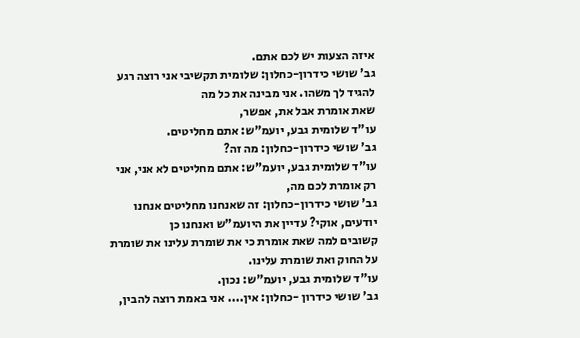איזה הצעות יש לכם אתם.
גב' שושי כידרון-כחלון: שלומית תקשיבי אני רוצה רגע להגיד לך משהו. אני מבינה את כל מה
שאת אומרת אבל את, אפשר,
עו"ד שלומית גבע, יועמ"ש: אתם מחליטים.
גב' שושי כידרון-כחלון: מה זה?
עו"ד שלומית גבע, יועמ"ש: אתם מחליטים לא אני, אני רק אומרת לכם מה,
גב' שושי כידרון-כחלון: זה שאנחנו מחליטים אנחנו יודעים, אוקי? עדיין את היועמ"ש ואנחנו כן
קשובים למה שאת אומרת כי את שומרת עלינו את שומרת על החוק ואת שומרת עלינו.
עו"ד שלומית גבע, יועמ"ש: נכון.
גב' שושי כידרון -כחלון: אין.... אני באמת רוצה להבין,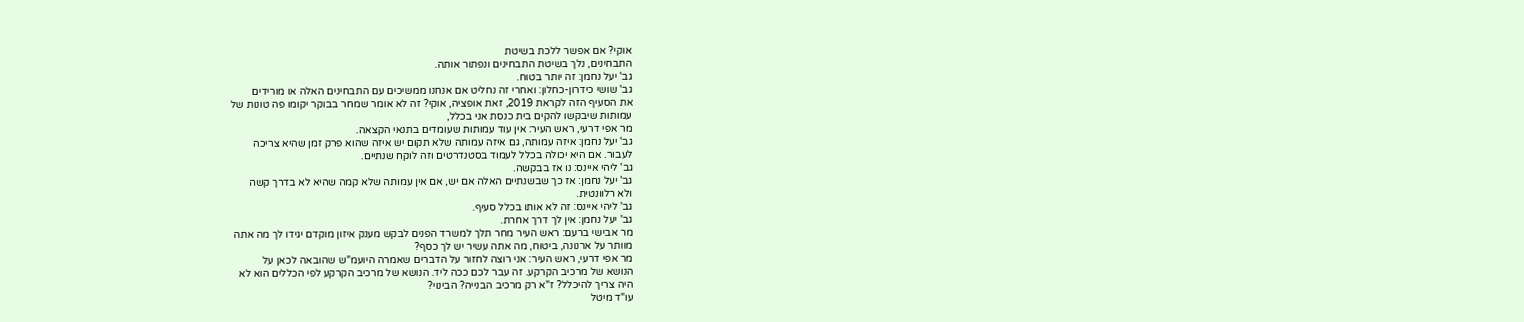אוקי? אם אפשר ללכת בשיטת
התבחינים, נלך בשיטת התבחינים ונפתור אותה.
גב' יעל נחמן: זה יותר בטוח.
גב' שושי כידרון-כחלון: ואחרי זה נחליט אם אנחנו ממשיכים עם התבחינים האלה או מורידים
את הסעיף הזה לקראת 2019, זאת אופציה, אוקי? זה לא אומר שמחר בבוקר יקומו פה טונות של
עמותות שיבקשו להקים בית כנסת אני בכלל,
מר אפי דרעי, ראש העיר: אין עוד עמותות שעומדים בתנאי הקצאה.
גב' יעל נחמן: איזה עמותה, גם איזה עמותה שלא תקום יש איזה שהוא פרק זמן שהיא צריכה
לעבור. אם היא יכולה בכלל לעמוד בסטנדרטים וזה לוקח שנתיים.
גב' ליהי איינס: נו אז בבקשה.
גב' יעל נחמן: אז כך שבשנתיים האלה אם יש, אם אין עמותה שלא קמה שהיא לא בדרך קשה
ולא רלוונטית.
גב' ליהי איינס: זה לא אותו בכלל סעיף.
גב' יעל נחמן: אין לך דרך אחרת.
מר אבישי ברעם: ראש העיר מחר תלך למשרד הפנים לבקש מענק איזון מוקדם יגידו לך מה אתה
מוותר על ארנונה, ביטוח, מה אתה עשיר יש לך כסף?
מר אפי דרעי, ראש העיר: אני רוצה לחזור על הדברים שאמרה היועמ"ש שהובאה לכאן על
הנושא של מרכיב הקרקע. זה עבר לכם ככה ליד. הנושא של מרכיב הקרקע לפי הכללים הוא לא
היה צריך להיכלל? ז"א רק מרכיב הבנייה? הבינוי?
עו"ד מיטל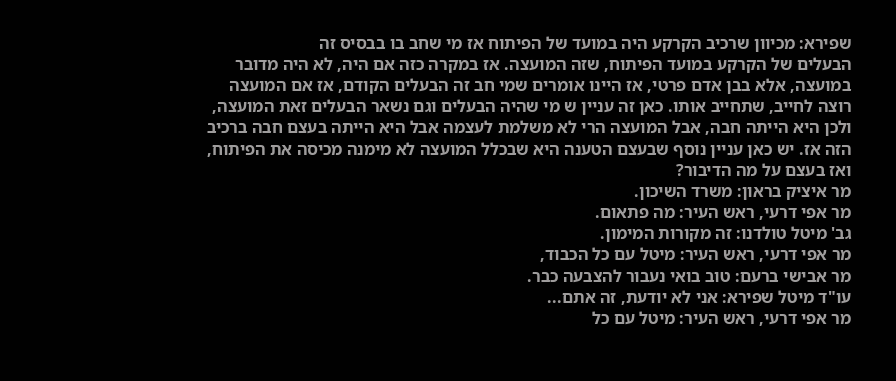שפירא: מכיוון שרכיב הקרקע היה במועד של הפיתוח אז מי שחב בו בבסיס זה
הבעלים של הקרקע במועד הפיתוח, שזה המועצה. אז במקרה כזה אם היה, לא היה מדובר
במועצה, אלא בבן אדם פרטי, אז היינו אומרים שמי חב זה הבעלים הקודם, אז אם המועצה
רוצה לחייב, שתחייב אותו. כאן זה עניין ש מי שהיה הבעלים וגם נשאר הבעלים זאת המועצה,
ולכן היא הייתה חבה, אבל המועצה הרי לא משלמת לעצמה אבל היא הייתה בעצם חבה ברכיב
הזה אז. יש כאן עניין נוסף שבעצם הטענה היא שבכלל המועצה לא מימנה מכיסה את הפיתוח,
ואז בעצם על מה הדיבור?
מר איציק בראון: משרד השיכון.
מר אפי דרעי, ראש העיר: מה פתאום.
גב' מיטל טולדנו: זה מקורות המימון.
מר אפי דרעי, ראש העיר: מיטל עם כל הכבוד,
מר אבישי ברעם: טוב בואי נעבור להצבעה כבר.
עו"ד מיטל שפירא: אני לא יודעת, זה אתם...
מר אפי דרעי, ראש העיר: מיטל עם כל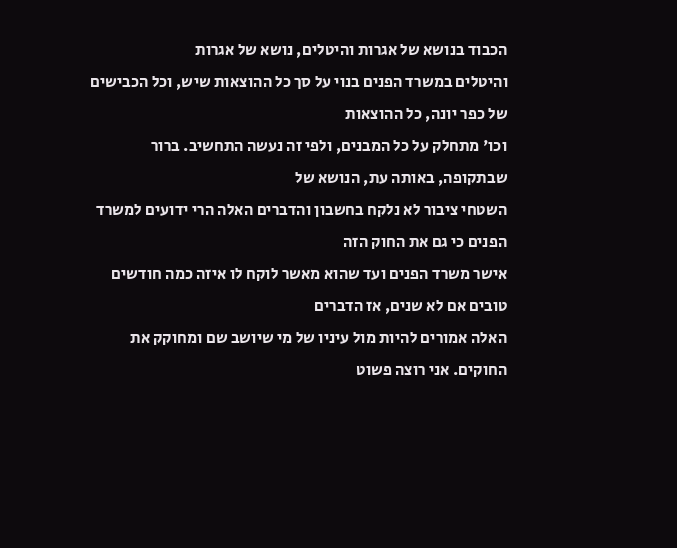הכבוד בנושא של אגרות והיטלים, נושא של אגרות
והיטלים במשרד הפנים בנוי על סך כל ההוצאות שיש, וכל הכבישים של כפר יונה, כל ההוצאות
וכו' מתחלק על כל המבנים, ולפי זה נעשה התחשיב. ברור שבתקופה, באותה עת, הנושא של
השטחי ציבור לא נלקח בחשבון והדברים האלה הרי ידועים למשרד הפנים כי גם את החוק הזה
אישר משרד הפנים ועד שהוא מאשר לוקח לו איזה כמה חודשים טובים אם לא שנים, אז הדברים
האלה אמורים להיות מול עיניו של מי שיושב שם ומחוקק את החוקים. אני רוצה פשוט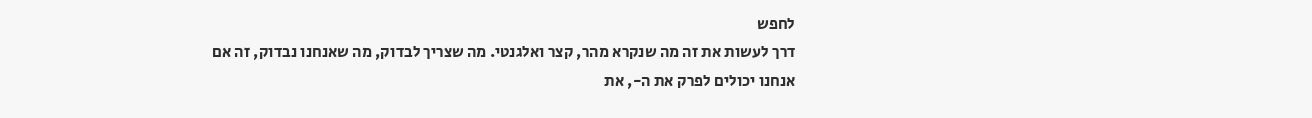לחפש
דרך לעשות את זה מה שנקרא מהר, קצר ואלגנטי. מה שצריך לבדוק, מה שאנחנו נבדוק, זה אם
אנחנו יכולים לפרק את ה-, את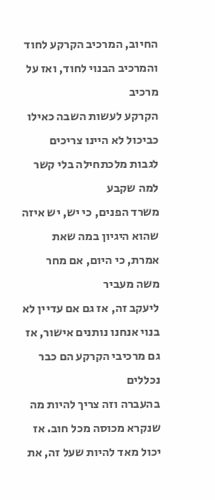החיוב, המרכיב הקרקע לחוד והמרכיב הבנוי לחוד, ואז על מרכיב
הקרקע לעשות השבה כאילו כביכול לא היינו צריכים לגבות מלכתחילה בלי קשר למה שקבע
משרד הפנים, כי יש, יש איזה שהוא היגיון במה שאת אמרת, כי היום, אם מחר משה מעביר
ליעקב זה, אז גם אם עדיין לא בנוי אנחנו נותנים אישור, אז גם מרכיבי הקרקע הם כבר נכללים
בהעברה וזה צריך להיות מה שנקרא מכוסה מכל חוב. אז יכול מאד להיות שעל זה, את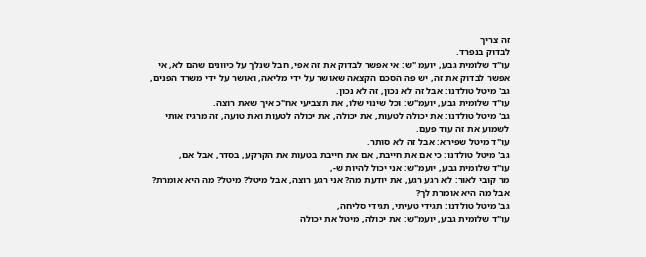זה צריך
לבדוק בנפרד.
עו"ד שלומית גבע, יועמ "ש: אי אפשר לבדוק את זה אפי, חבל שנלך על כיוונים שהם לא, אי
אפשר לבדוק את זה, יש פה הסכם הקצאה שאושר על ידי מליאה, ואושר על ידי משרד הפנים,
גב' מיטל טולדנו: אבל זה לא נכון, זה לא נכון.
עו"ד שלומית גבע, יועמ"ש: וכל שינוי שלו, את תצביעי אח"כ איך שאת רוצה.
גב' מיטל טולדנו: את יכולה לטעות, את יכולה, את יכולה לטעות ואת טועה, זה מרגיז אותי
לשמוע את זה עוד פעם.
עו"ד מיטל שפירא: אבל זה לא סותר.
גב' מיטל טולדנו: כי אם את חייבת, אם את חייבת בטעות את הקרקע, בסדר, אבל אם,
עו"ד שלומית גבע, יועמ"ש: אני יכול להיות ש-,
מר קובי לאור: לא רגע רגע, את יודעת מה? אני רגע רוצה, אבל מיטל? מיטל? מה היא אומרת?
אבל מה היא אומרת לך?
גב' מיטל טולדנו: תגידי טעיתי, תגידי סליחה,
עו"ד שלומית גבע, יועמ"ש: את יכולה, מיטל את יכולה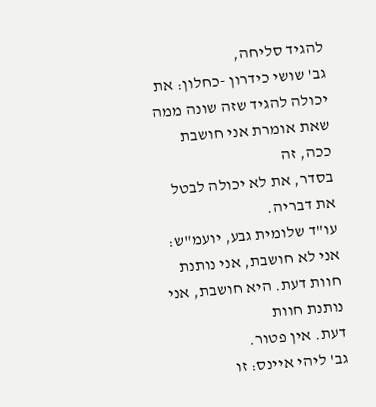להגיד סליחה,
גב' שושי כידרון -כחלון: את יכולה להגיד שזה שונה ממה שאת אומרת אני חושבת ככה, זה
בסדר, את לא יכולה לבטל את דבריה.
עו"ד שלומית גבע, יועמ"ש: אני לא חושבת, אני נותנת חוות דעת. היא חושבת, אני נותנת חוות
דעת. אין פטור.
גב' ליהי איינס: זו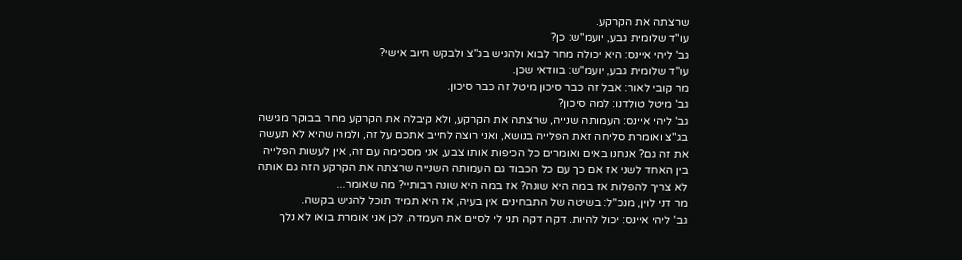שרצתה את הקרקע.
עו"ד שלומית גבע, יועמ"ש: כן?
גב' ליהי איינס: היא יכולה מחר לבוא ולהגיש בג"צ ולבקש חיוב אישי?
עו"ד שלומית גבע, יועמ"ש: בוודאי שכן.
מר קובי לאור: אבל זה כבר סיכון מיטל זה כבר סיכון.
גב' מיטל טולדנו: למה סיכון?
גב' ליהי איינס: העמותה שנייה, שרצתה את הקרקע, ולא קיבלה את הקרקע מחר בבוקר מגישה
בג"צ ואומרת סליחה זאת הפלייה בנושא, ואני רוצה לחייב אתכם על זה, ולמה שהיא לא תעשה
את זה גם? אנחנו באים ואומרים כל הכיפות אותו צבע, אני מסכימה עם זה, אין לעשות הפלייה
בין האחד לשני אז אם כך עם כל הכבוד גם העמותה השנייה שרצתה את הקרקע הזה גם אותה
לא צריך להפלות אז במה היא שונה? אז במה היא שונה רבותיי? מה שאומר...
מר דני לוין, מנכ"ל: בשיטה של התבחינים אין בעיה, אז היא תמיד תוכל להגיש בקשה.
גב' ליהי איינס: יכול להיות. דקה דקה תני לי לסיים את העמדה. לכן אני אומרת בואו לא נלך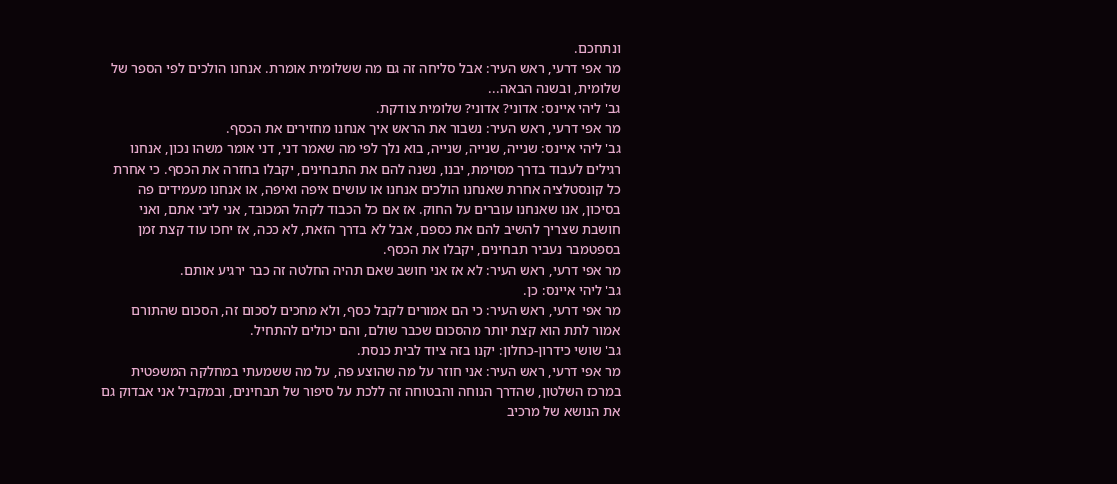ונתחכם.
מר אפי דרעי, ראש העיר: אבל סליחה זה גם מה ששלומית אומרת. אנחנו הולכים לפי הספר של
שלומית, ובשנה הבאה...
גב' ליהי איינס: אדוני? אדוני? שלומית צודקת.
מר אפי דרעי, ראש העיר: נשבור את הראש איך אנחנו מחזירים את הכסף.
גב' ליהי איינס: שנייה, שנייה, שנייה, בוא נלך לפי מה שאמר דני, דני אומר משהו נכון, אנחנו
רגילים לעבוד בדרך מסוימת, יבנו, נשנה להם את התבחינים, יקבלו בחזרה את הכסף. כי אחרת
כל קונסטלציה אחרת שאנחנו הולכים אנחנו או עושים איפה ואיפה, או אנחנו מעמידים פה
בסיכון, אנו שאנחנו עוברים על החוק. אז אם כל הכבוד לקהל המכובד, אני ליבי אתם, ואני
חושבת שצריך להשיב להם את כספם, אבל לא בדרך הזאת, לא ככה, אז יחכו עוד קצת זמן
בספטמבר נעביר תבחינים, יקבלו את הכסף.
מר אפי דרעי, ראש העיר: לא אז אני חושב שאם תהיה החלטה זה כבר ירגיע אותם.
גב' ליהי איינס: כן.
מר אפי דרעי, ראש העיר: כי הם אמורים לקבל כסף, ולא מחכים לסכום זה, הסכום שהתורם
אמור לתת הוא קצת יותר מהסכום שכבר שולם, והם יכולים להתחיל.
גב' שושי כידרון-כחלון: יקנו בזה ציוד לבית כנסת.
מר אפי דרעי, ראש העיר: אני חוזר על מה שהוצע פה, על מה ששמעתי במחלקה המשפטית
במרכז השלטון, שהדרך הנוחה והבטוחה זה ללכת על סיפור של תבחינים, ובמקביל אני אבדוק גם
את הנושא של מרכיב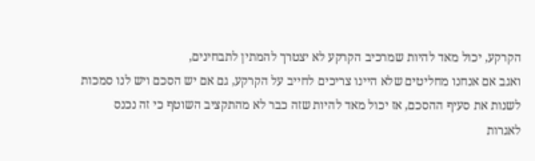הקרקע, יכול מאד להיות שמרכיב הקרקע לא יצטרך להמתין לתבחינים,
ואגב אם אנחנו מחליטים שלא היינו צריכים לחייב על הקרקע, גם אם יש הסכם ויש לנו סמכות
לשנות את סעיף ההסכם, אז יכול מאד להיות שזה כבר לא מהתקציב השוטף כי זה נכנס לאגרות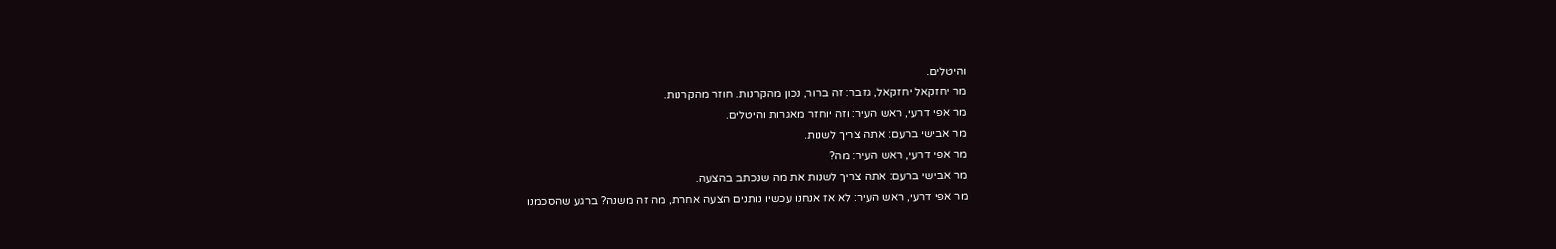והיטלים.
מר יחזקאל יחזקאל, גזבר: זה ברור, נכון מהקרנות. חוזר מהקרנות.
מר אפי דרעי, ראש העיר: וזה יוחזר מאגרות והיטלים.
מר אבישי ברעם: אתה צריך לשנות.
מר אפי דרעי, ראש העיר: מה?
מר אבישי ברעם: אתה צריך לשנות את מה שנכתב בהצעה.
מר אפי דרעי, ראש העיר: לא אז אנחנו עכשיו נותנים הצעה אחרת, מה זה משנה? ברגע שהסכמנו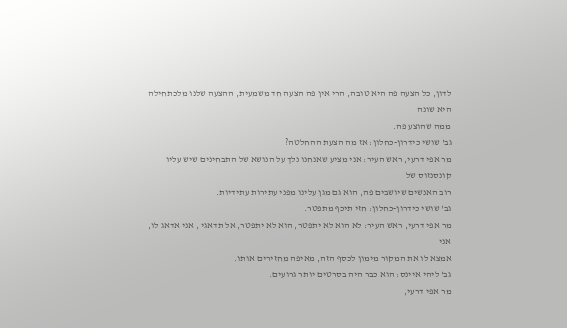לדון, כל הצעה פה היא טובה, הרי אין פה הצעה חד משמעית, ההצעה שלנו מלכתחילה היא שונה
ממה שהוצע פה.
גב' שושי כידרון-כחלון: אז מה הצעת ההחלטה?
מר אפי דרעי, ראש העיר: אני מציע שאנחנו נלך על הנושא של התבחינים שיש עליו קונסנזוס של
רוב האנשים שיושבים פה, הוא גם מגן עלינו מפני עתירות עתידיות.
גב' שושי כידרון-כחלון: חזי תיכף מתפטר.
מר אפי דרעי, ראש העיר: לא הוא לא יתפטר, הוא לא יתפטר, אל תדאגי , אני אדאג לו, אני
אמצא לו את המקור מימון לכסף הזה, מאיפה מחזירים אותו.
גב' ליהי איינס: הוא כבר היה בסרטים יותר גרועים.
מר אפי דרעי,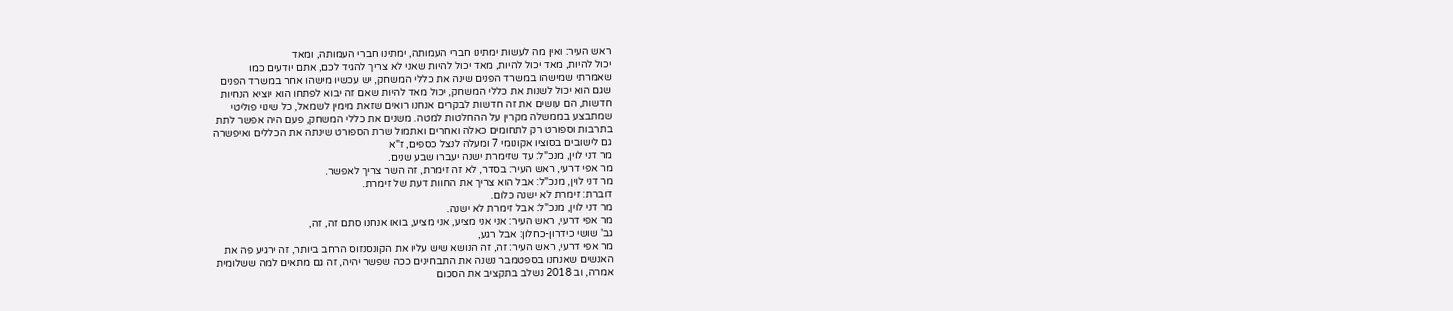ראש העיר: ואין מה לעשות ימתינו חברי העמותה, ימתינו חברי העמותה, ומאד
יכול להיות, מאד יכול להיות, מאד יכול להיות שאני לא צריך להגיד לכם, אתם יודעים כמו
שאמרתי שמישהו במשרד הפנים שינה את כללי המשחק, יש עכשיו מישהו אחר במשרד הפנים
שגם הוא יכול לשנות את כללי המשחק, יכול מאד להיות שאם זה יבוא לפתחו הוא יוציא הנחיות
חדשות, הם עושים את זה חדשות לבקרים אנחנו רואים שזאת מימין לשמאל, כל שינוי פוליטי
שמתבצע בממשלה מקרין על ההחלטות למטה. משנים את כללי המשחק, פעם היה אפשר לתת
בתרבות וספורט רק לתחומים כאלה ואחרים ואתמול שרת הספורט שינתה את הכללים ואיפשרה
גם לישובים בסוציו אקונומי 7 ומעלה לנצל כספים, ז"א
מר דני לוין, מנכ"ל: עד שזימרת ישנה יעברו שבע שנים.
מר אפי דרעי, ראש העיר: בסדר, לא זה זימרת, זה השר צריך לאפשר.
מר דני לוין, מנכ"ל: אבל הוא צריך את החוות דעת של זימרת.
דוברת: זימרת לא ישנה כלום.
מר דני לוין, מנכ"ל: אבל זימרת לא ישנה.
מר אפי דרעי, ראש העיר: אני אני מציע, אני מציע, בואו אנחנו סתם זה, זה,
גב' שושי כידרון-כחלון: אבל רגע,
מר אפי דרעי, ראש העיר: זה, זה הנושא שיש עליו את הקונסנזוס הרחב ביותר, זה ירגיע פה את
האנשים שאנחנו בספטמבר נשנה את התבחינים ככה שפשר יהיה, זה גם מתאים למה ששלומית
אמרה, וב 2018 נשלב בתקציב את הסכום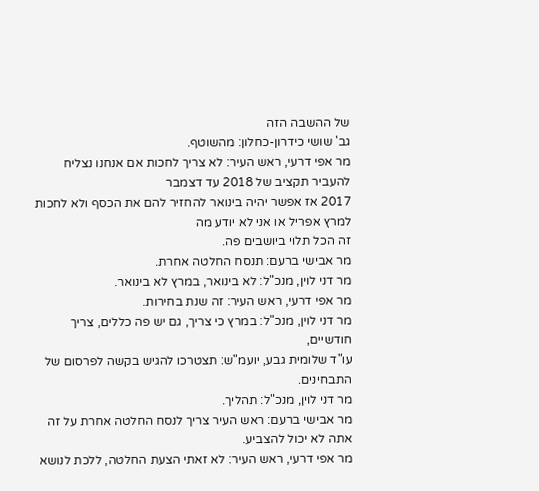של ההשבה הזה
גב' שושי כידרון-כחלון: מהשוטף.
מר אפי דרעי, ראש העיר: לא צריך לחכות אם אנחנו נצליח להעביר תקציב של 2018 עד דצמבר
2017 אז אפשר יהיה בינואר להחזיר להם את הכסף ולא לחכות למרץ אפריל או אני לא יודע מה
זה הכל תלוי ביושבים פה.
מר אבישי ברעם: תנסח החלטה אחרת.
מר דני לוין, מנכ"ל: לא בינואר, במרץ לא בינואר.
מר אפי דרעי, ראש העיר: זה שנת בחירות.
מר דני לוין, מנכ"ל: במרץ כי צריך, גם יש פה כללים, צריך חודשיים,
עו"ד שלומית גבע, יועמ"ש: תצטרכו להגיש בקשה לפרסום של התבחינים.
מר דני לוין, מנכ"ל: תהליך.
מר אבישי ברעם: ראש העיר צריך לנסח החלטה אחרת על זה אתה לא יכול להצביע.
מר אפי דרעי, ראש העיר: לא זאתי הצעת החלטה, ללכת לנושא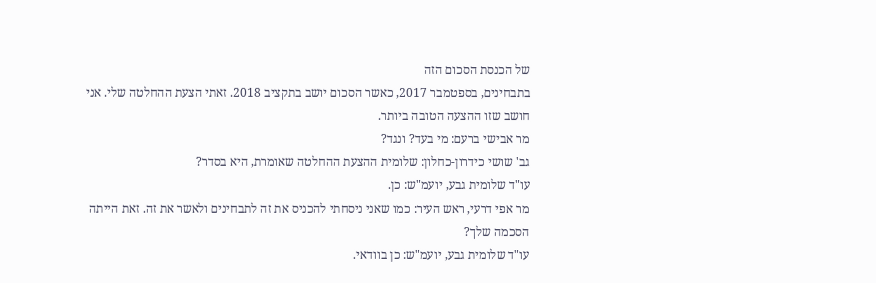של הכנסת הסכום הזה
בתבחינים, בספטמבר 2017, כאשר הסכום יושב בתקציב 2018. זאתי הצעת ההחלטה שלי. אני
חושב שזו ההצעה הטובה ביותר.
מר אבישי ברעם: מי בעד? ונגד?
גב' שושי כידרון-כחלון: שלומית ההצעת ההחלטה שאומרת, היא בסדר?
עו"ד שלומית גבע, יועמ"ש: כן.
מר אפי דרעי, ראש העיר: כמו שאני ניסחתי להכניס את זה לתבחינים ולאשר את זה. זאת הייתה
הסכמה שלך?
עו"ד שלומית גבע, יועמ"ש: כן בוודאי.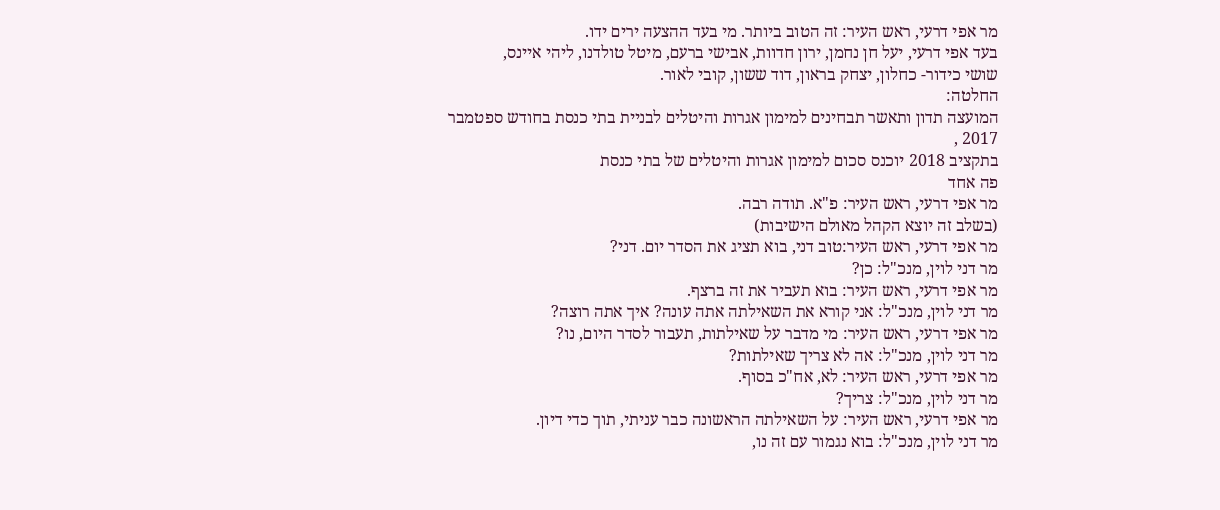מר אפי דרעי, ראש העיר: זה הטוב ביותר. מי בעד ההצעה ירים ידו.
בעד אפי דרעי, יעל חן נחמן, ירון חדוות, אבישי ברעם, מיטל טולדנו, ליהי איינס,
שושי כידור- כחלון, יצחק בראון, דוד ששון, קובי לאור.
החלטה:
המועצה תדון ותאשר תבחינים למימון אגרות והיטלים לבניית בתי כנסת בחודש ספטמבר 2017 ,
בתקציב 2018 יוכנס סכום למימון אגרות והיטלים של בתי כנסת
פה אחד
מר אפי דרעי, ראש העיר: פ"א. תודה רבה.
(בשלב זה יוצא הקהל מאולם הישיבות)
מר אפי דרעי, ראש העיר:טוב דני, בוא תציג את הסדר יום. דני?
מר דני לוין, מנכ"ל: כן?
מר אפי דרעי, ראש העיר: בוא תעביר את זה ברצף.
מר דני לוין, מנכ"ל: אני קורא את השאילתה אתה עונה? איך אתה רוצה?
מר אפי דרעי, ראש העיר: מי מדבר על שאילתות, תעבור לסדר היום, נו?
מר דני לוין, מנכ"ל: אה לא צריך שאילתות?
מר אפי דרעי, ראש העיר: לא, אח"כ בסוף.
מר דני לוין, מנכ"ל: צריך?
מר אפי דרעי, ראש העיר: על השאילתה הראשונה כבר עניתי, תוך כדי דיון.
מר דני לוין, מנכ"ל: בוא נגמור עם זה נו,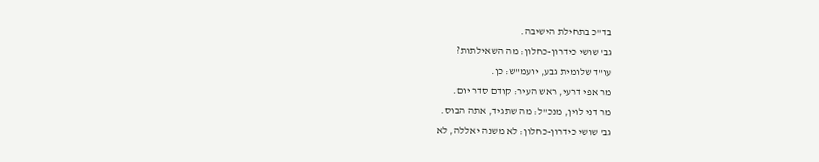בד"כ בתחילת הישיבה.
גב' שושי כידרון-כחלון: מה השאילתות?
עו"ד שלומית גבע, יועמ"ש: כן.
מר אפי דרעי, ראש העיר: קודם סדר יום.
מר דני לוין, מנכ"ל: מה שתגיד, אתה הבוס.
גב' שושי כידרון-כחלון: לא משנה יאללה, לא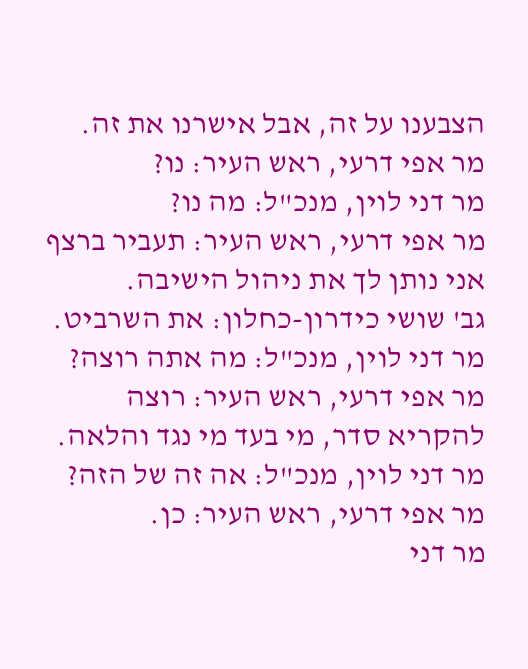הצבענו על זה, אבל אישרנו את זה.
מר אפי דרעי, ראש העיר: נו?
מר דני לוין, מנכ"ל: מה נו?
מר אפי דרעי, ראש העיר: תעביר ברצף אני נותן לך את ניהול הישיבה.
גב' שושי כידרון-כחלון: את השרביט.
מר דני לוין, מנכ"ל: מה אתה רוצה?
מר אפי דרעי, ראש העיר: רוצה להקריא סדר, מי בעד מי נגד והלאה.
מר דני לוין, מנכ"ל: אה זה של הזה?
מר אפי דרעי, ראש העיר: כן.
מר דני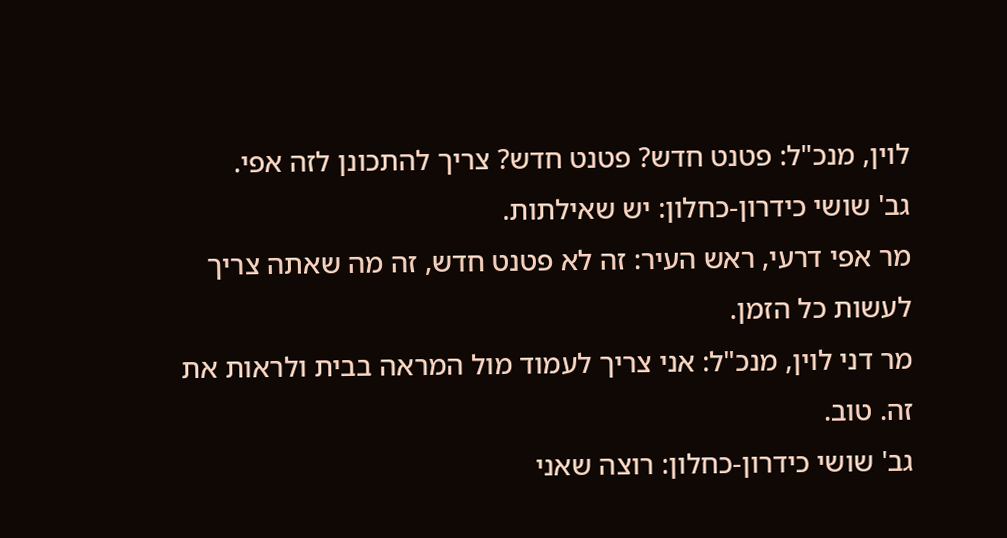לוין, מנכ"ל: פטנט חדש? פטנט חדש? צריך להתכונן לזה אפי.
גב' שושי כידרון-כחלון: יש שאילתות.
מר אפי דרעי, ראש העיר: זה לא פטנט חדש, זה מה שאתה צריך לעשות כל הזמן.
מר דני לוין, מנכ"ל: אני צריך לעמוד מול המראה בבית ולראות את זה. טוב.
גב' שושי כידרון-כחלון: רוצה שאני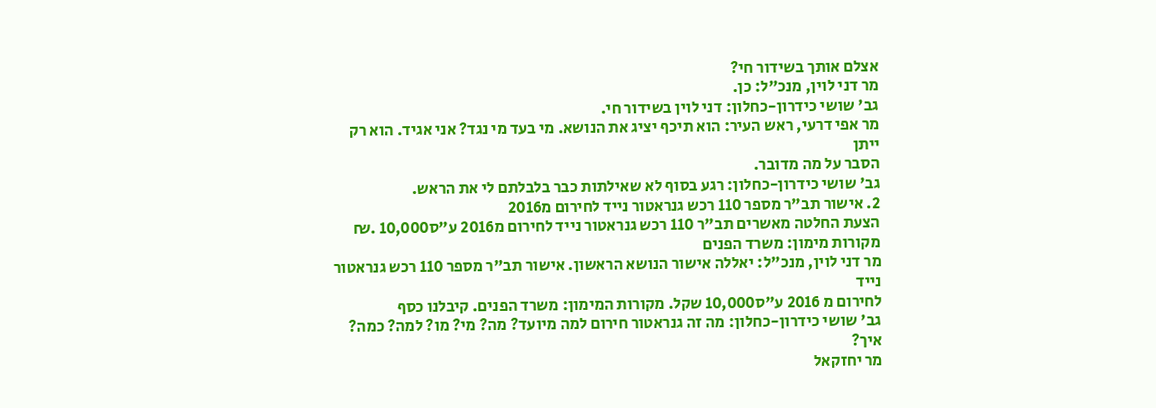אצלם אותך בשידור חי?
מר דני לוין, מנכ"ל: כן.
גב' שושי כידרון-כחלון: דני לוין בשידור חי.
מר אפי דרעי, ראש העיר: הוא תיכף יציג את הנושא. מי בעד מי נגד? אני אגיד. הוא רק ייתן
הסבר על מה מדובר.
גב' שושי כידרון-כחלון: רגע בסוף לא שאילתות כבר בלבלתם לי את הראש.
2. אישור תב"ר מספר 110 רכש גנראטור נייד לחירום מ2016
הצעת החלטה מאשרים תב"ר 110 רכש גנראטור נייד לחירום מ2016 ע"ס10,000 .₪
מקורות מימון: משרד הפנים
מר דני לוין, מנכ"ל: יאללה אישור הנושא הראשון. אישור תב"ר מספר 110 רכש גנראטור נייד
לחירום מ 2016 ע"ס10,000 שקל. מקורות המימון: משרד הפנים. קיבלנו כסף
גב' שושי כידרון-כחלון: מה זה גנראטור חירום למה מיועד? מה? מי? מו? למה? כמה? איך?
מר יחזקאל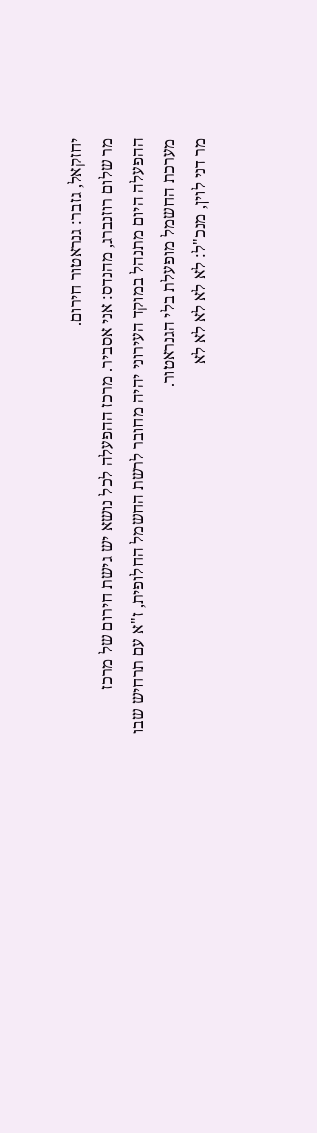יחזקאל, גזבר: גנראטור חירום.
מר שלום רוזנברג, מהנדס: אני אסביר. מרכז ההפעלה לכל נושא יש גישת חירום של מרכז
ההפעלה היום מתנהל במוקד העירוני יהיה מחובר לרשת החשמל החלופית, ז"א עם תרחיש שבו
מערכת החשמל מופעלת בלי הגנראטור.
מר דני לוין, מנכ"ל: לא לא לא לא לא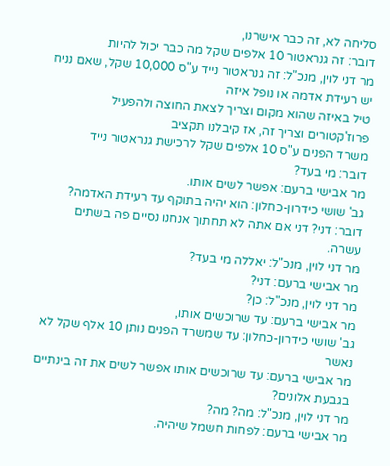סליחה לא, זה כבר אישרנו,
דובר: זה גנראטור 10 אלפים שקל מה כבר יכול להיות
מר דני לוין, מנכ"ל: זה גנראטור נייד ע"ס 10,000 שקל, שאם נניח יש רעידת אדמה או נופל איזה
טיל באיזה שהוא מקום וצריך לצאת החוצה ולהפעיל פרוז'קטורים וצריך זה, אז קיבלנו תקציב
משרד הפנים ע"ס 10 אלפים שקל לרכישת גנראטור נייד
דובר: מי בעד?
מר אבישי ברעם: אפשר לשים אותו.
גב' שושי כידרון-כחלון: הוא יהיה בתוקף עד רעידת האדמה?
דובר: דני? דני אם אתה לא תחתוך אנחנו נסיים פה בשתים עשרה.
מר דני לוין, מנכ"ל: יאללה מי בעד?
מר אבישי ברעם: דני?
מר דני לוין, מנכ"ל: כן?
מר אבישי ברעם: עד שרוכשים אותו,
גב' שושי כידרון-כחלון: עד שמשרד הפנים נותן 10 אלף שקל לא נאשר
מר אבישי ברעם: עד שרוכשים אותו אפשר לשים את זה בינתיים בגבעת אלונים?
מר דני לוין, מנכ"ל: מה? מה?
מר אבישי ברעם: לפחות חשמל שיהיה.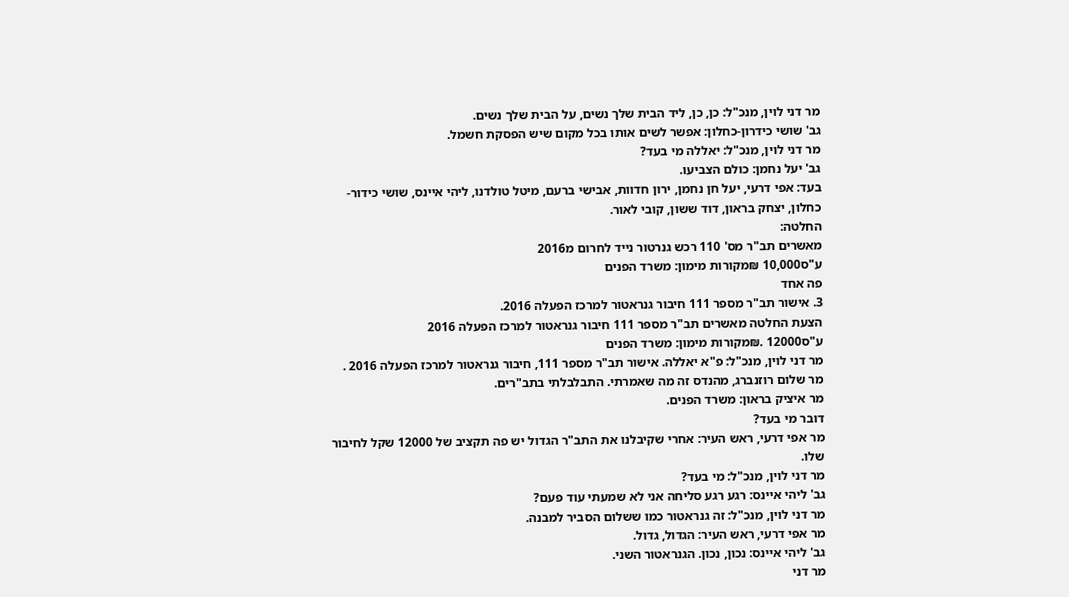מר דני לוין, מנכ"ל: כן, כן, ליד הבית שלך נשים, על הבית שלך נשים.
גב' שושי כידרון-כחלון: אפשר לשים אותו בכל מקום שיש הפסקת חשמל.
מר דני לוין, מנכ"ל: יאללה מי בעד?
גב' יעל נחמן: כולם הצביעו.
בעד: אפי דרעי, יעל חן נחמן, ירון חדוות, אבישי ברעם, מיטל טולדנו, ליהי איינס, שושי כידור-
כחלון, יצחק בראון, דוד ששון, קובי לאור.
החלטה:
מאשרים תב"ר מס' 110 רכש גנרטור נייד לחרום מ2016
ע"ס10,000 ₪מקורות מימון: משרד הפנים
פה אחד
3. אישור תב"ר מספר 111 חיבור גנראטור למרכז הפעלה 2016.
הצעת החלטה מאשרים תב"ר מספר 111 חיבור גנראטור למרכז הפעלה 2016
ע"ס12000 .₪מקורות מימון: משרד הפנים
מר דני לוין, מנכ"ל: פ"א יאללה. אישור תב"ר מספר 111, חיבור גנראטור למרכז הפעלה 2016 .
מר שלום רוזנברג, מהנדס זה מה שאמרתי. התבלבלתי בתב"רים.
מר איציק בראון: משרד הפנים.
דובר מי בעד?
מר אפי דרעי, ראש העיר: אחרי שקיבלנו את התב"ר הגדול יש פה תקציב של 12000 שקל לחיבור
שלו.
מר דני לוין, מנכ"ל: מי בעד?
גב' ליהי איינס: רגע רגע סליחה אני לא שמעתי עוד פעם?
מר דני לוין, מנכ"ל: זה גנראטור כמו ששלום הסביר למבנה.
מר אפי דרעי, ראש העיר: הגדול, גדול.
גב' ליהי איינס: נכון, נכון. הגנראטור השני.
מר דני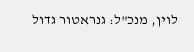לוין, מנכ"ל: גנראטור גדול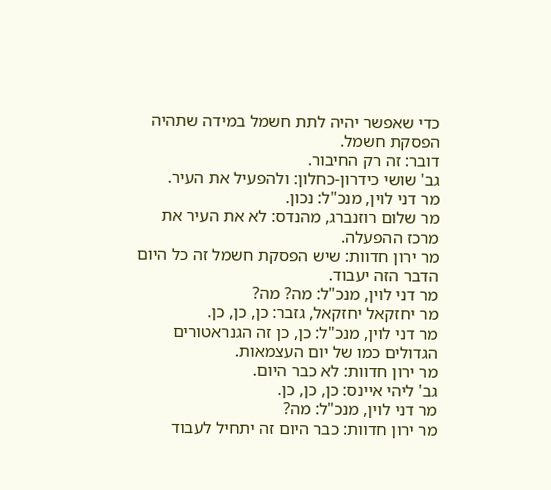כדי שאפשר יהיה לתת חשמל במידה שתהיה הפסקת חשמל.
דובר: זה רק החיבור.
גב' שושי כידרון-כחלון: ולהפעיל את העיר.
מר דני לוין, מנכ"ל: נכון.
מר שלום רוזנברג, מהנדס: לא את העיר את מרכז ההפעלה.
מר ירון חדוות: שיש הפסקת חשמל זה כל היום הדבר הזה יעבוד.
מר דני לוין, מנכ"ל: מה? מה?
מר יחזקאל יחזקאל, גזבר: כן, כן, כן.
מר דני לוין, מנכ"ל: כן, כן זה הגנראטורים הגדולים כמו של יום העצמאות.
מר ירון חדוות: לא כבר היום.
גב' ליהי איינס: כן, כן, כן.
מר דני לוין, מנכ"ל: מה?
מר ירון חדוות: כבר היום זה יתחיל לעבוד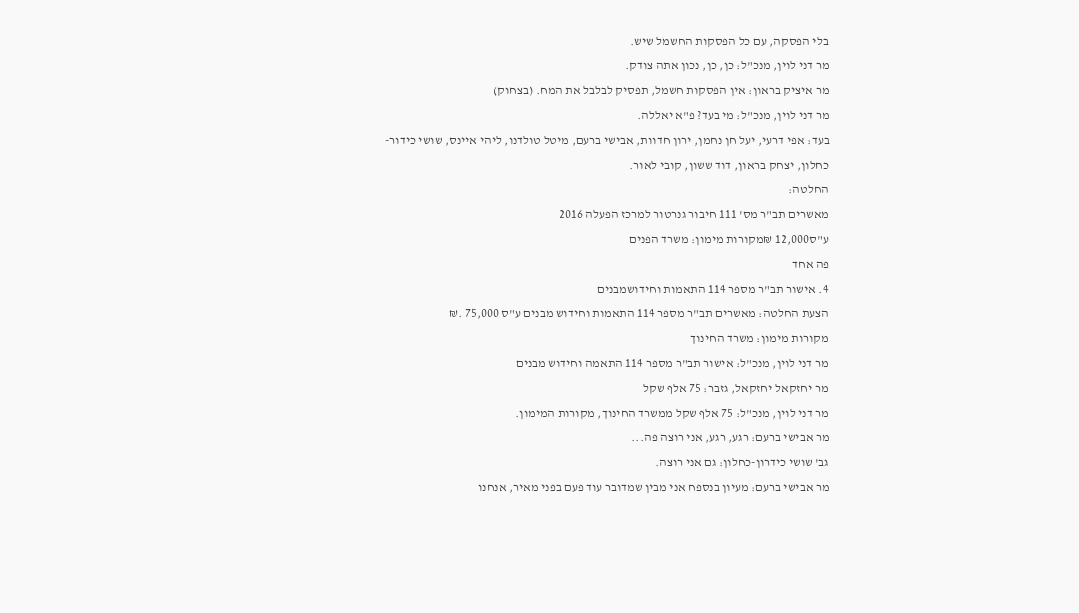בלי הפסקה, עם כל הפסקות החשמל שיש.
מר דני לוין, מנכ"ל: כן, כן, נכון אתה צודק.
מר איציק בראון: אין הפסקות חשמל, תפסיק לבלבל את המח. (בצחוק)
מר דני לוין, מנכ"ל: מי בעד? פ"א יאללה.
בעד: אפי דרעי, יעל חן נחמן, ירון חדוות, אבישי ברעם, מיטל טולדנו, ליהי איינס, שושי כידור-
כחלון, יצחק בראון, דוד ששון, קובי לאור.
החלטה:
מאשרים תב"ר מס' 111 חיבור גנרטור למרכז הפעלה 2016
ע"ס12,000 ₪מקורות מימון: משרד הפנים
פה אחד
4. אישור תב"ר מספר 114 התאמות וחידושמבנים
הצעת החלטה: מאשרים תב"ר מספר 114 התאמות וחידוש מבנים ע"ס 75,000 .₪
מקורות מימון: משרד החינוך
מר דני לוין, מנכ"ל: אישור תב"ר מספר 114 התאמה וחידוש מבנים
מר יחזקאל יחזקאל, גזבר: 75 אלף שקל
מר דני לוין, מנכ"ל: 75 אלף שקל ממשרד החינוך, מקורות המימון.
מר אבישי ברעם: רגע, רגע, אני רוצה פה...
גב' שושי כידרון-כחלון: גם אני רוצה.
מר אבישי ברעם: מעיון בנספח אני מבין שמדובר עוד פעם בפני מאיר, אנחנו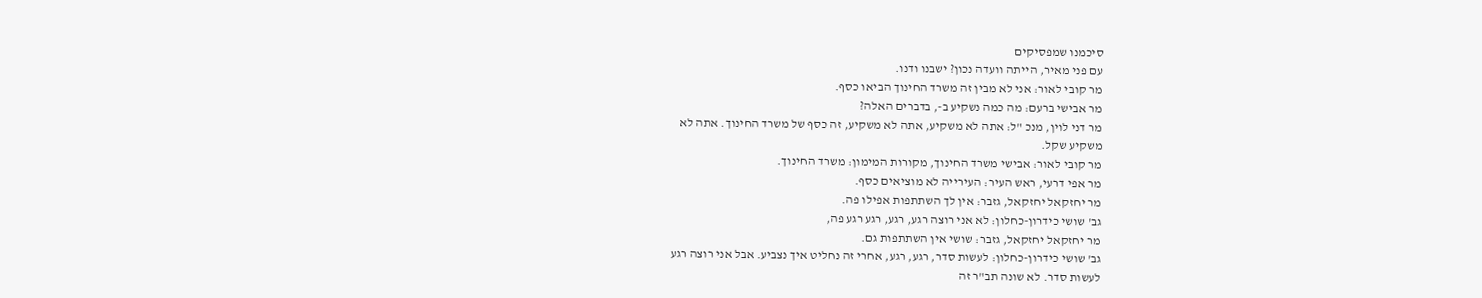סיכמנו שמפסיקים
עם פני מאיר, הייתה וועדה נכון? ישבנו ודנו.
מר קובי לאור: אני לא מבין זה משרד החינוך הביאו כסף.
מר אבישי ברעם: מה כמה נשקיע ב-, בדברים האלה?
מר דני לוין, מנכ "ל: אתה לא משקיע, אתה לא משקיע, זה כסף של משרד החינוך. אתה לא
משקיע שקל.
מר קובי לאור: אבישי משרד החינוך, מקורות המימון: משרד החינוך.
מר אפי דרעי, ראש העיר: העירייה לא מוציאים כסף.
מר יחזקאל יחזקאל, גזבר: אין לך השתתפות אפילו פה.
גב' שושי כידרון-כחלון: לא אני רוצה רגע, רגע, רגע רגע פה,
מר יחזקאל יחזקאל, גזבר: שושי אין השתתפות גם.
גב' שושי כידרון-כחלון: לעשות סדר, רגע, רגע, אחרי זה נחליט איך נצביע. אבל אני רוצה רגע
לעשות סדר. לא שונה תב"ר זה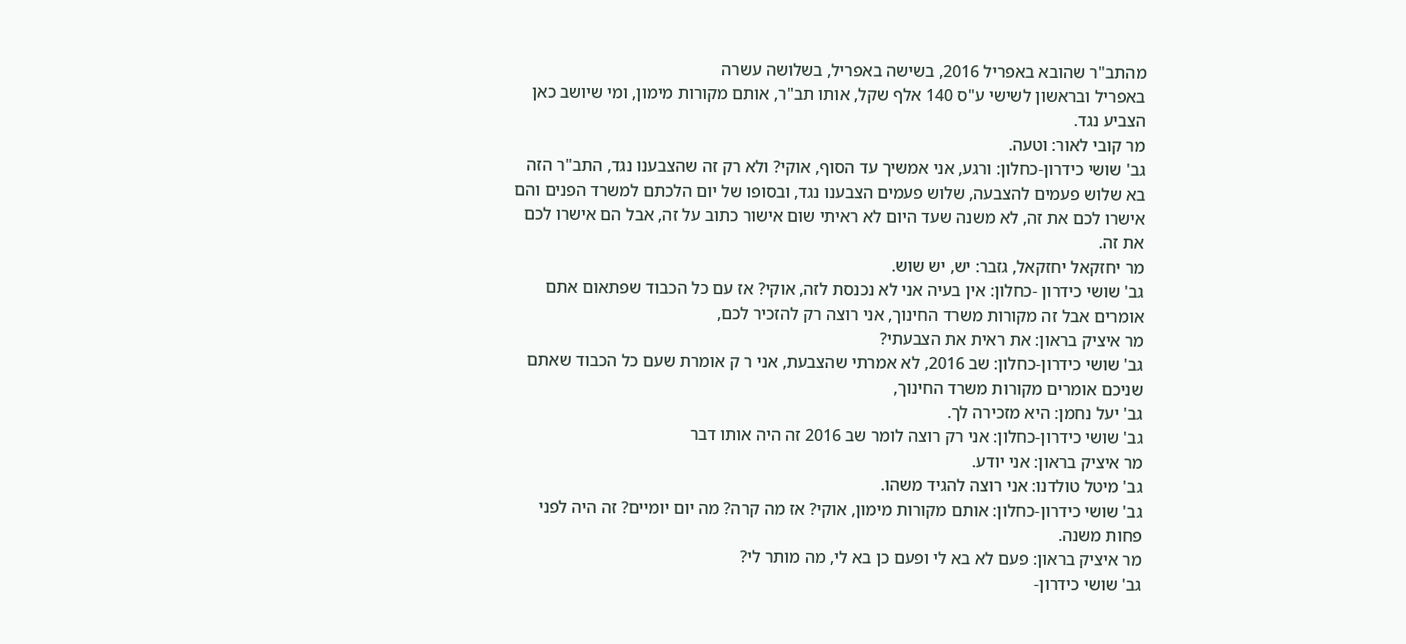מהתב"ר שהובא באפריל 2016, בשישה באפריל, בשלושה עשרה
באפריל ובראשון לשישי ע"ס 140 אלף שקל, אותו תב"ר, אותם מקורות מימון, ומי שיושב כאן
הצביע נגד.
מר קובי לאור: וטעה.
גב' שושי כידרון-כחלון: ורגע, אני אמשיך עד הסוף, אוקי? ולא רק זה שהצבענו נגד, התב"ר הזה
בא שלוש פעמים להצבעה, שלוש פעמים הצבענו נגד, ובסופו של יום הלכתם למשרד הפנים והם
אישרו לכם את זה, לא משנה שעד היום לא ראיתי שום אישור כתוב על זה, אבל הם אישרו לכם
את זה.
מר יחזקאל יחזקאל, גזבר: יש, יש שוש.
גב' שושי כידרון -כחלון: אין בעיה אני לא נכנסת לזה, אוקי? אז עם כל הכבוד שפתאום אתם
אומרים אבל זה מקורות משרד החינוך, אני רוצה רק להזכיר לכם,
מר איציק בראון: את ראית את הצבעתי?
גב' שושי כידרון-כחלון: שב 2016, לא אמרתי שהצבעת, אני ר ק אומרת שעם כל הכבוד שאתם
שניכם אומרים מקורות משרד החינוך,
גב' יעל נחמן: היא מזכירה לך.
גב' שושי כידרון-כחלון: אני רק רוצה לומר שב 2016 זה היה אותו דבר
מר איציק בראון: אני יודע.
גב' מיטל טולדנו: אני רוצה להגיד משהו.
גב' שושי כידרון-כחלון: אותם מקורות מימון, אוקי? אז מה קרה? מה יום יומיים? זה היה לפני
פחות משנה.
מר איציק בראון: פעם לא בא לי ופעם כן בא לי, מה מותר לי?
גב' שושי כידרון-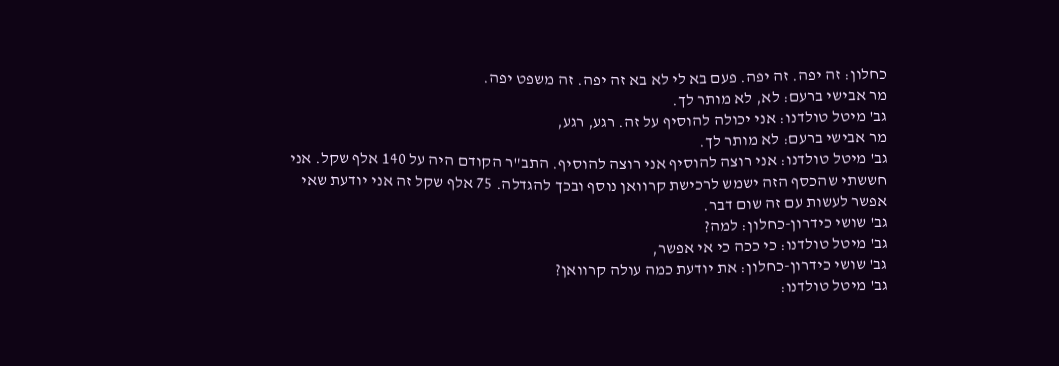כחלון: זה יפה. זה יפה. פעם בא לי לא בא זה יפה. זה משפט יפה.
מר אבישי ברעם: לא, לא מותר לך.
גב' מיטל טולדנו: אני יכולה להוסיף על זה. רגע, רגע,
מר אבישי ברעם: לא מותר לך.
גב' מיטל טולדנו: אני רוצה להוסיף אני רוצה להוסיף. התב"ר הקודם היה על 140 אלף שקל. אני
חששתי שהכסף הזה ישמש לרכישת קרוואן נוסף ובכך להגדלה. 75 אלף שקל זה אני יודעת שאי
אפשר לעשות עם זה שום דבר.
גב' שושי כידרון-כחלון: למה?
גב' מיטל טולדנו: כי ככה כי אי אפשר,
גב' שושי כידרון-כחלון: את יודעת כמה עולה קרוואן?
גב' מיטל טולדנו: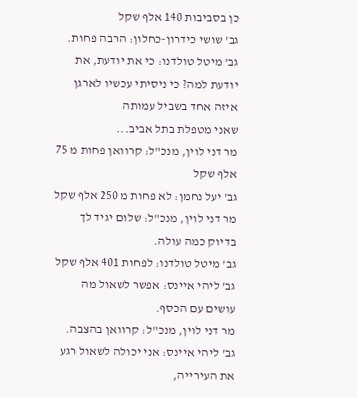כן בסביבות 140 אלף שקל
גב' שושי כידרון-כחלון: הרבה פחות.
גב' מיטל טולדנו: כי את יודעת, את יודעת למה? כי ניסיתי עכשיו לארגן איזה אחד בשביל עמותה
שאני מטפלת בתל אביב...
מר דני לוין, מנכ"ל: קרוואן פחות מ 75 אלף שקל
גב' יעל נחמן: לא פחות מ 250 אלף שקל
מר דני לוין, מנכ"ל: שלום יגיד לך בדיוק כמה עולה.
גב' מיטל טולדנו: לפחות 401 אלף שקל
גב' ליהי איינס: אפשר לשאול מה עושים עם הכסף.
מר דני לוין, מנכ"ל: קרוואן בהצבה.
גב' ליהי איינס: אני יכולה לשאול רגע את העירייה,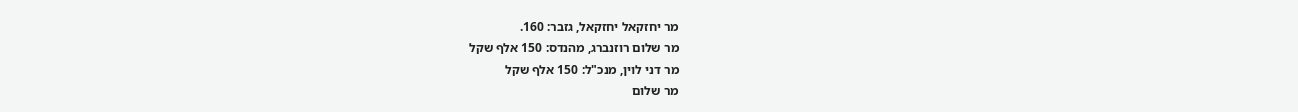מר יחזקאל יחזקאל, גזבר: 160.
מר שלום רוזנברג, מהנדס: 150 אלף שקל
מר דני לוין, מנכ"ל: 150 אלף שקל
מר שלום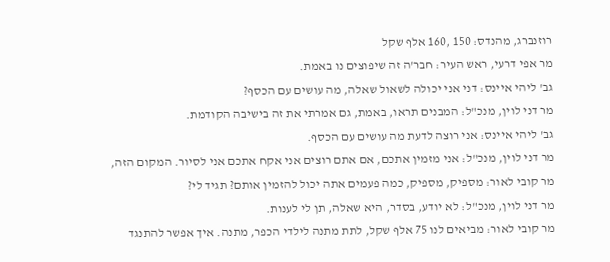רוזנברג, מהנדס: 150 ,160 אלף שקל
מר אפי דרעי, ראש העיר: חבר'ה זה שיפוצים נו באמת.
גב' ליהי איינס: דני אני יכולה לשאול שאלה, מה עושים עם הכסף?
מר דני לוין, מנכ"ל: המבנים תראו, באמת, גם אמרתי את זה בישיבה הקודמת.
גב' ליהי איינס: אני רוצה לדעת מה עושים עם הכסף.
מר דני לוין, מנכ"ל: אני מזמין אתכם, אם אתם רוצים אני אקח אתכם אני לסיור. המקום הזה,
מר קובי לאור: מספיק, מספיק, כמה פעמים אתה יכול להזמין אותם? תגיד לי?
מר דני לוין, מנכ"ל: לא יודע, בסדר, היא שאלה, תן לי לענות.
מר קובי לאור: מביאים לנו 75 אלף שקל, לתת מתנה לילדי הכפר, מתנה. איך אפשר להתנגד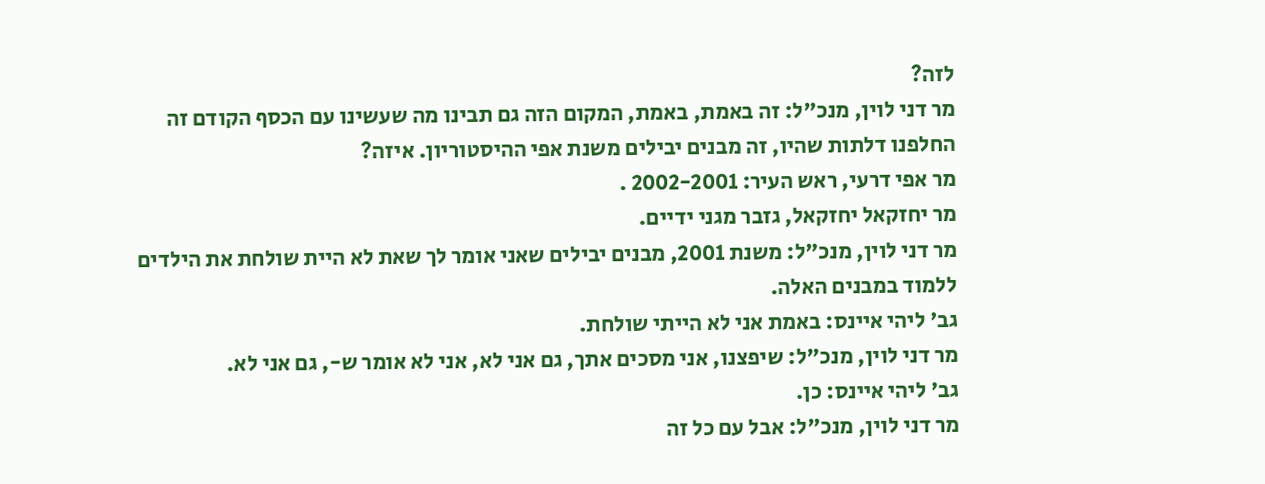לזה?
מר דני לוין, מנכ"ל: זה באמת, באמת, המקום הזה גם תבינו מה שעשינו עם הכסף הקודם זה
החלפנו דלתות שהיו, זה מבנים יבילים משנת אפי ההיסטוריון. איזה?
מר אפי דרעי, ראש העיר: 2002-2001 .
מר יחזקאל יחזקאל, גזבר מגני ידיים.
מר דני לוין, מנכ"ל: משנת 2001, מבנים יבילים שאני אומר לך שאת לא היית שולחת את הילדים
ללמוד במבנים האלה.
גב' ליהי איינס: באמת אני לא הייתי שולחת.
מר דני לוין, מנכ"ל: שיפצנו, אני מסכים אתך, גם אני לא, אני לא אומר ש-, גם אני לא.
גב' ליהי איינס: כן.
מר דני לוין, מנכ"ל: אבל עם כל זה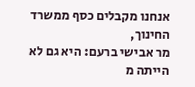אנחנו מקבלים כסף ממשרד החינוך,
מר אבישי ברעם: היא גם לא הייתה מ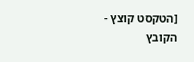[הטקסט קוצץ - הקובץ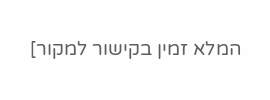המלא זמין בקישור למקור]